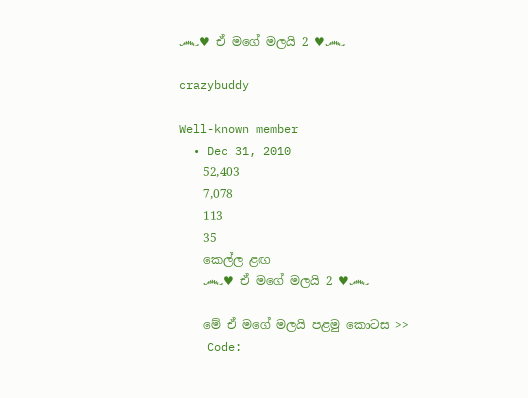෴♥ ඒ මගේ මලයි 2 ♥෴

crazybuddy

Well-known member
  • Dec 31, 2010
    52,403
    7,078
    113
    35
    කෙල්ල ළඟ
    ෴♥ ඒ මගේ මලයි 2 ♥෴

    මේ ඒ මගේ මලයි පළමු කොටස >>
    Code: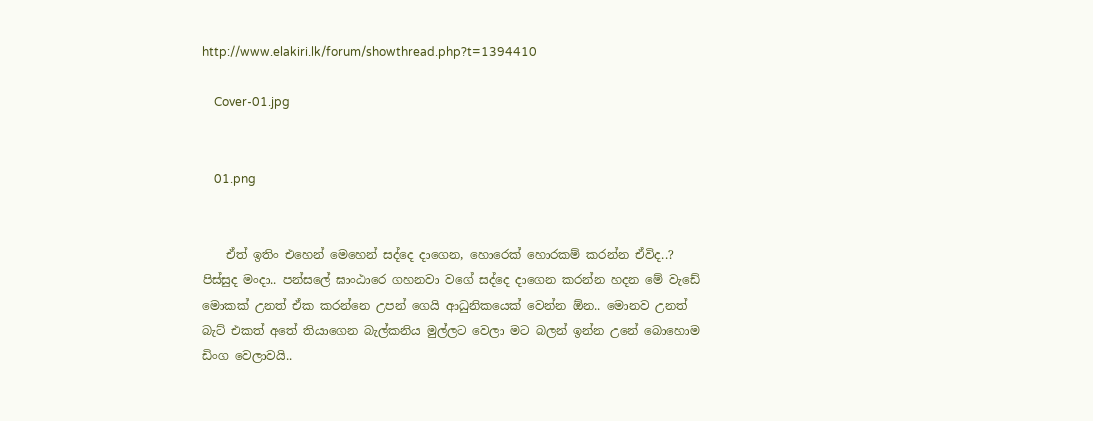http://www.elakiri.lk/forum/showthread.php?t=1394410

    Cover-01.jpg


    01.png


    ඒත් ඉතිං එහෙන් මෙහෙන් සද්දෙ දාගෙන, හොරෙක් හොරකම් කරන්න ඒවිද..? පිස්සුද මංදා.. පන්සලේ ඝාංඨාරෙ ගහනවා වගේ සද්දෙ දාගෙන කරන්න හදන මේ වැඩේ මොකක් උනත් ඒක කරන්නෙ උපන් ගෙයි ආධුනිකයෙක් වෙන්න ඕන.. මොනව උනත් බැට් එකත් අතේ තියාගෙන බැල්කනිය මුල්ලට වෙලා මට බලන් ඉන්න උනේ බොහොම ඩිංග වෙලාවයි..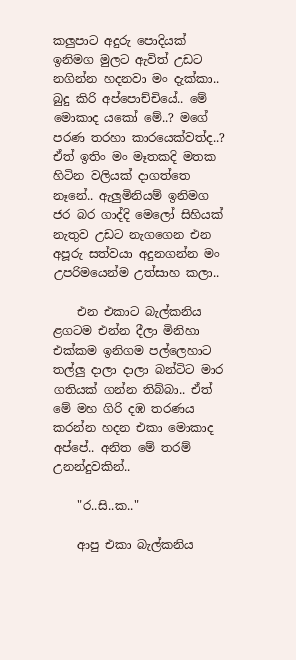කලුපාට අදුරු පොදියක් ඉනිමග මුලට ඇවිත් උඩට නගින්න හදනවා මං දැක්කා.. බුදු කිරි අප්පොච්චියේ.. මේ මොකාද යකෝ මේ..? මගේ පරණ තරහා කාරයෙක්වත්ද..? ඒත් ඉතිං මං මෑතකදි මතක හිටින වලියක් දාගත්තෙ නෑනේ.. ඇලුමිනියම් ඉනිමග ජර බර ගාද්දි මෙලෝ සිහියක් නැතුව උඩට නැගගෙන එන අපූරු සත්වයා අදුනගන්න මං උපරිමයෙන්ම උත්සාහ කලා..

    එන එකාට බැල්කනිය ළගටම එන්න දීලා මිනිහා එක්කම ඉනිගම පල්ලෙහාට තල්ලු දාලා දාලා බන්ටිට මාර ගතියක් ගන්න තිබ්බා.. ඒත් මේ මහ ගිරි දඹ තරණය කරන්න හදන එකා මොකාද අප්පේ.. අනිත මේ තරම් උනන්දුවකින්..

    "ර..සි..ක.."

    ආපු එකා බැල්කනිය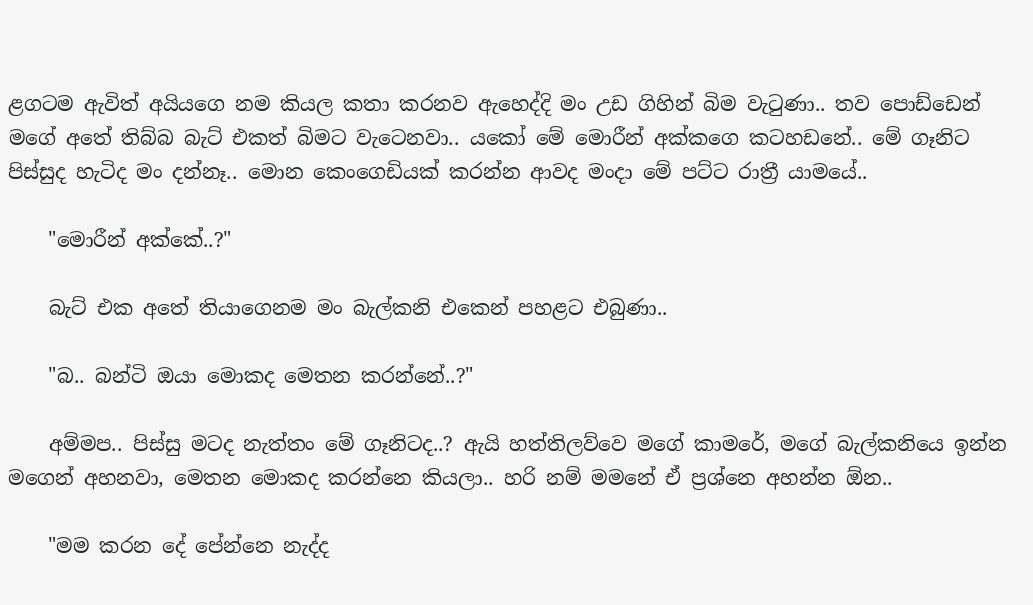ළගටම ඇවිත් අයියගෙ නම කියල කතා කරනව ඇහෙද්දි මං උඩ ගිහින් බිම වැටුණා.. තව පොඩ්ඩෙන් මගේ අතේ තිබ්බ බැට් එකත් බිමට වැටෙනවා.. යකෝ මේ මොරීන් අක්කගෙ කටහඩනේ.. මේ ගෑනිට පිස්සුද හැටිද මං දන්නෑ.. මොන කෙංගෙඩියක් කරන්න ආවද මංදා මේ පට්ට රාත්‍රී යාමයේ..

    "මොරීන් අක්කේ..?"

    බැට් එක අතේ තියාගෙනම මං බැල්කනි එකෙන් පහළට එබුණා..

    "බ.. බන්ටි ඔයා මොකද මෙතන කරන්නේ..?"

    අම්මප.. පිස්සු මටද නැත්තං මේ ගෑනිටද..? ඇයි හත්තිලව්වෙ මගේ කාමරේ, මගේ බැල්කනියෙ ඉන්න මගෙන් අහනවා, මෙතන මොකද කරන්නෙ කියලා.. හරි නම් මමනේ ඒ ප්‍රශ්නෙ අහන්න ඕන..

    "මම කරන දේ පේන්නෙ නැද්ද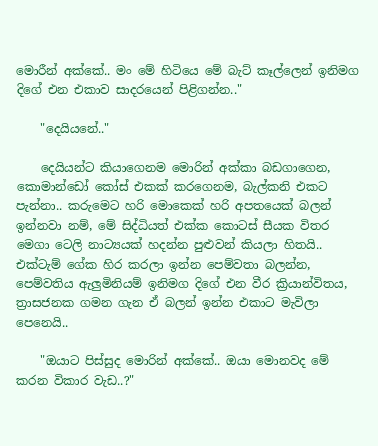මොරීන් අක්කේ.. මං මේ හිටියෙ මේ බැට් කෑල්ලෙන් ඉනිමග දිගේ එන එකාව සාදරයෙන් පිළිගන්න.."

    "දෙයියනේ.."

    දෙයියන්ට කියාගෙනම මොරින් අක්කා බඩගාගෙන, කොමාන්ඩෝ කෝස් එකක් කරගෙනම, බැල්කනි එකට පැන්නා.. කරුමෙට හරි මොකෙක් හරි අපතයෙක් බලන් ඉන්නවා නම්, මේ සිද්ධියත් එක්ක කොටස් සීයක විතර මෙගා ටෙලි නාට්‍යයක් හදන්න පුළුවන් කියලා හිතයි.. එක්ටැම් ගේක හිර කරලා ඉන්න පෙම්වතා බලන්න, පෙම්වතිය ඇලුමිනියම් ඉනිමග දිගේ එන වීර ක්‍රියාන්විතය, ත්‍රාසජනක ගමන ගැන ඒ බලන් ඉන්න එකාට මැවිලා පෙනෙයි..

    "ඔයාට පිස්සුද මොරින් අක්කේ.. ඔයා මොනවද මේ කරන විකාර වැඩ..?"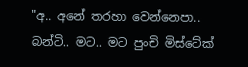"අ.. අනේ තරහා වෙන්නෙපා.. බන්ටි.. මට.. මට පුංචි මිස්ටේක්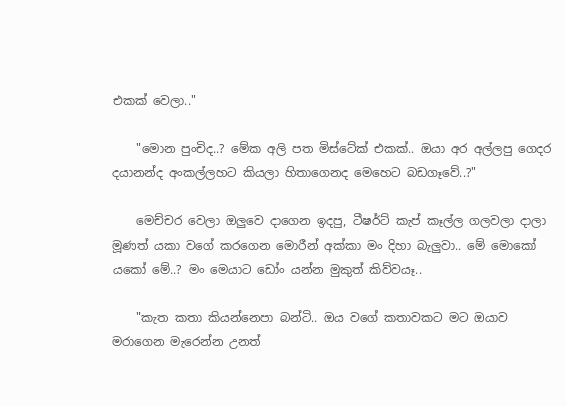එකක් වෙලා.."

    "මොන පුංචිද..? මේක අලි පත මිස්ටේක් එකක්.. ඔයා අර අල්ලපු ගෙදර දයානන්ද අංකල්ලහට කියලා හිතාගෙනද මෙහෙට බඩගෑවේ..?"

    මෙච්චර වෙලා ඔලුවෙ දාගෙන ඉදපු, ටීෂර්ට් කැප් කෑල්ල ගලවලා දාලා මූණත් යකා වගේ කරගෙන මොරීන් අක්කා මං දිහා බැලුවා.. මේ මොකෝ යකෝ මේ..? මං මෙයාට ඩෝං යන්න මුකුත් කිව්වයෑ..

    "කැත කතා කියන්නෙපා බන්ටි.. ඔය වගේ කතාවකට මට ඔයාව මරාගෙන මැරෙන්න උනත්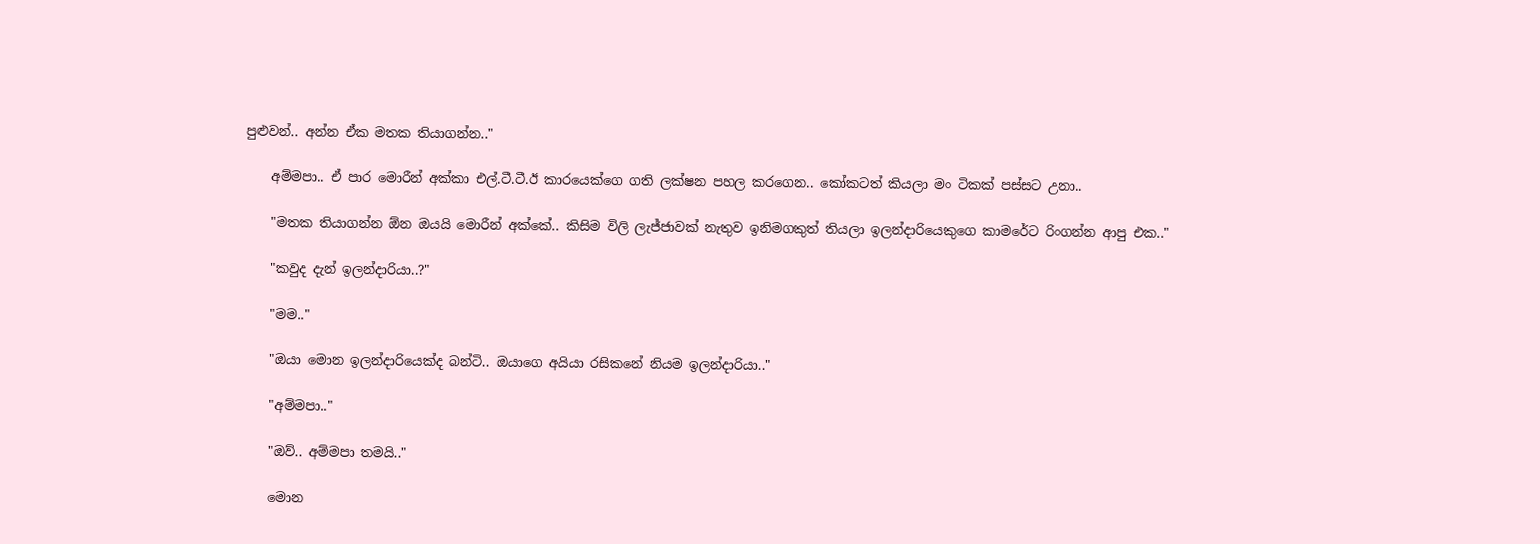පුළුවන්.. අන්න ඒක මතක තියාගන්න.."

    අම්මපා.. ඒ පාර මොරීන් අක්කා එල්.ටී.ටී.ඊ කාරයෙක්ගෙ ගති ලක්ෂන පහල කරගෙන.. කෝකටත් කියලා මං ටිකක් පස්සට උනා..

    "මතක තියාගන්න ඕන ඔයයි මොරීන් අක්කේ.. කිසිම විලි ලැජ්ජාවක් නැතුව ඉනිමගකුත් තියලා ඉලන්දාරියෙකුගෙ කාමරේට රිංගන්න ආපු එක.."

    "කවුද දැන් ඉලන්දාරියා..?"

    "මම.."

    "ඔයා මොන ඉලන්දාරියෙක්ද බන්ටි.. ඔයාගෙ අයියා රසිකනේ නියම ඉලන්දාරියා.."

    "අම්මපා.."

    "ඔව්.. අම්මපා තමයි.."

    මොන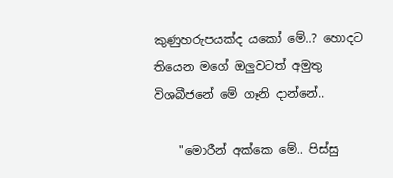කුණුහරුපයක්ද යකෝ මේ..? හොදට තියෙන මගේ ඔලුවටත් අමුතු විශබීජනේ මේ ගෑනි දාන්නේ..

    "මොරීන් අක්කෙ මේ.. පිස්සු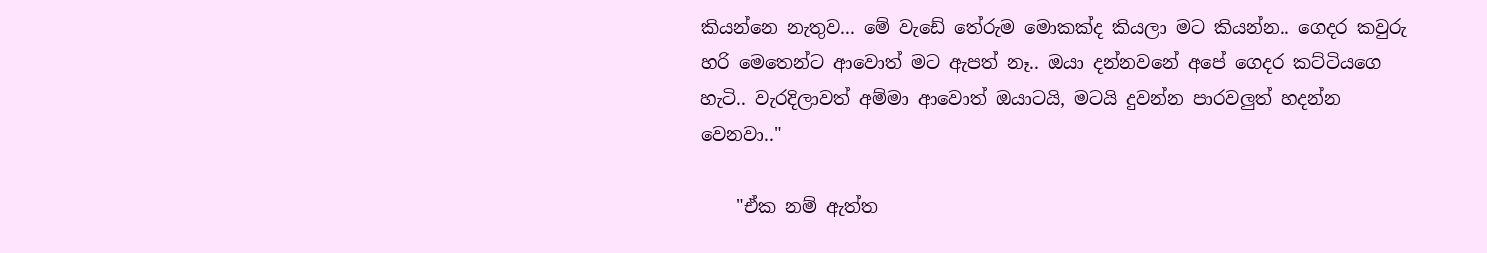කියන්නෙ නැතුව... මේ වැඩේ තේරුම මොකක්ද කියලා මට කියන්න.. ගෙදර කවුරු හරි මෙතෙන්ට ආවොත් මට ඇපත් නෑ.. ඔයා දන්නවනේ අපේ ගෙදර කට්ටියගෙ හැටි.. වැරදිලාවත් අම්මා ආවොත් ඔයාටයි, මටයි දුවන්න පාරවලුත් හදන්න වෙනවා.."

    "ඒක නම් ඇත්ත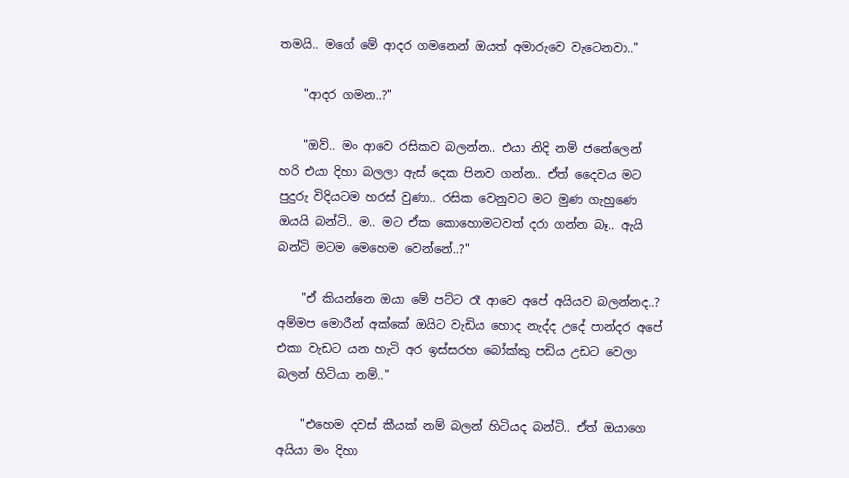තමයි.. මගේ මේ ආදර ගමනෙන් ඔයත් අමාරුවෙ වැටෙනවා.."

    "ආදර ගමන..?"

    "ඔව්.. මං ආවෙ රසිකව බලන්න.. එයා නිදි නම් ජනේලෙන් හරි එයා දිහා බලලා ඇස් දෙක පිනව ගන්න.. ඒත් දෛවය මට පුදුරු විදියටම හරස් වුණා.. රසික වෙනුවට මට මුණ ගැහුණෙ ඔයයි බන්ටි.. ම.. මට ඒක කොහොමටවත් දරා ගන්න බෑ.. ඇයි බන්ටි මටම මෙහෙම වෙන්නේ..?"

    "ඒ කියන්නෙ ඔයා මේ පට්ට රෑ ආවෙ අපේ අයියව බලන්නද..? අම්මප මොරීන් අක්කේ ඔයිට වැඩිය හොද නැද්ද උදේ පාන්දර අපේ එකා වැඩට යන හැටි අර ඉස්සරහ බෝක්කු පඩිය උඩට වෙලා බලන් හිටියා නම්.."

    "එහෙම දවස් කීයක් නම් බලන් හිටියද බන්ටි.. ඒත් ඔයාගෙ අයියා මං දිහා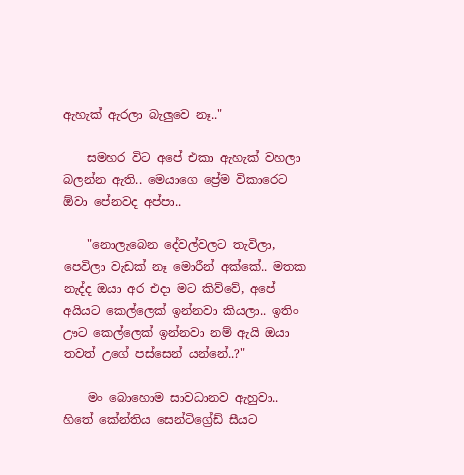ඇහැක් ඇරලා බැලුවෙ නෑ.."

    සමහර විට අපේ එකා ඇහැක් වහලා බලන්න ඇති.. මෙයාගෙ ප්‍රේම විකාරෙට ඕවා පේනවද අප්පා..

    "නොලැබෙන දේවල්වලට තැවිලා, පෙවිලා වැඩක් නෑ මොරීන් අක්කේ.. මතක නැද්ද ඔයා අර එදා මට කිව්වේ, අපේ අයියට කෙල්ලෙක් ඉන්නවා කියලා.. ඉතිං ඌට කෙල්ලෙක් ඉන්නවා නම් ඇයි ඔයා තවත් උගේ පස්සෙන් යන්නේ..?"

    මං බොහොම සාවධානව ඇහුවා.. හිතේ කේන්තිය සෙන්ටිග්‍රේඩ් සීයට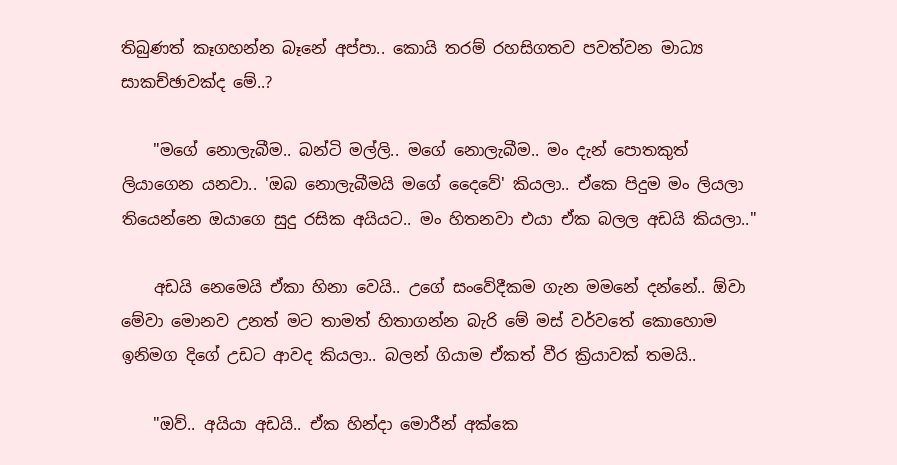තිබුණත් කෑගහන්න බෑනේ අප්පා.. කොයි තරම් රහසිගතව පවත්වන මාධ්‍ය සාකච්ඡාවක්ද මේ..?

    "මගේ නොලැබීම.. බන්ටි මල්ලි.. මගේ නොලැබීම.. මං දැන් පොතකුත් ලියාගෙන යනවා.. 'ඔබ නොලැබීමයි මගේ දෛවේ' කියලා.. ඒකෙ පිදුම මං ලියලා තියෙන්නෙ ඔයාගෙ සුදු රසික අයියට.. මං හිතනවා එයා ඒක බලල අඩයි කියලා.."

    අඩයි නෙමෙයි ඒකා හිනා වෙයි.. උගේ සංවේදීකම ගැන මමනේ දන්නේ.. ඕවා මේවා මොනව උනත් මට තාමත් හිතාගන්න බැරි මේ මස් වර්වතේ කොහොම ඉනිමග දිගේ උඩට ආවද කියලා.. බලන් ගියාම ඒකත් වීර ක්‍රියාවක් තමයි..

    "ඔව්.. අයියා අඩයි.. ඒක හින්දා මොරීන් අක්කෙ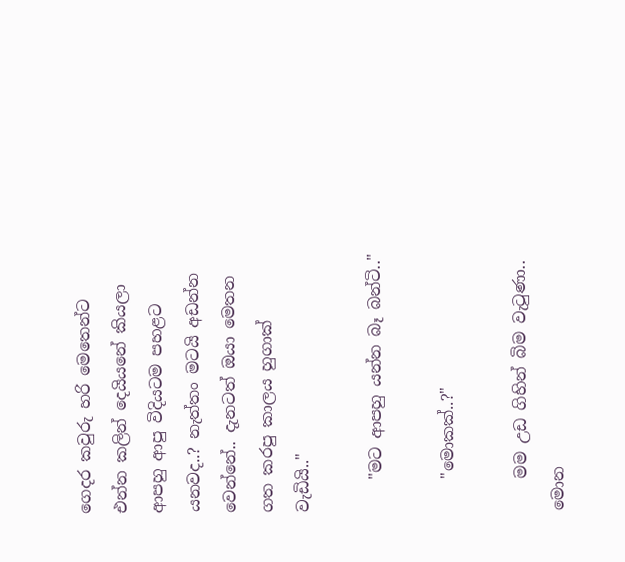ගෙදර කවුරු හරි මෙතෙන්ට එන්න කලින් දෙයියනේ කියලා ආපහු ආපු විදියටම පහළට යනවද..? නැත්තං මටයි අඩන්න වෙන්නේ.. දැනටත් ඔයා මෙතන ගත කරපු කාලය හුගාක් වැඩියි.."

    "මට ආපහු යන්න බෑ බන්ටි.."

    "මොකක්..?"

    මම උඩ ගිහින් බිම වැටුණා.. මොන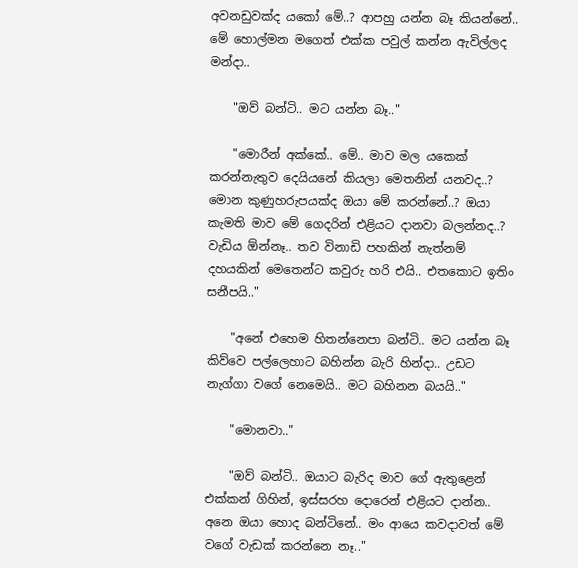අවනඩුවක්ද යකෝ මේ..? ආපහු යන්න බෑ කියන්නේ.. මේ හොල්මන මගෙත් එක්ක පවුල් කන්න ඇවිල්ලද මන්දා..

    "ඔව් බන්ටි.. මට යන්න බෑ.."

    "මොරීන් අක්කේ.. මේ.. මාව මල යකෙක් කරන්නැතුව දෙයියනේ කියලා මෙතනින් යනවද..? මොන කුණුහරුපයක්ද ඔයා මේ කරන්නේ..? ඔයා කැමති මාව මේ ගෙදරින් එළියට දානවා බලන්නද..? වැඩිය ඕන්නෑ.. තව විනාඩි පහකින් නැත්නම් දහයකින් මෙතෙන්ට කවුරු හරි එයි.. එතකොට ඉතිං සනීපයි.."

    "අනේ එහෙම හිතන්නෙපා බන්ටි.. මට යන්න බෑ කිව්වෙ පල්ලෙහාට බහින්න බැරි හින්දා.. උඩට නැග්ගා වගේ නෙමෙයි.. මට බහිනන බයයි.."

    "මොනවා.."

    "ඔව් බන්ටි.. ඔයාට බැරිද මාව ගේ ඇතුළෙන් එක්කන් ගිහින්, ඉස්සරහ දොරෙන් එළියට දාන්න.. අනෙ ඔයා හොද බන්ටිනේ.. මං ආයෙ කවදාවත් මේ වගේ වැඩක් කරන්නෙ නෑ.."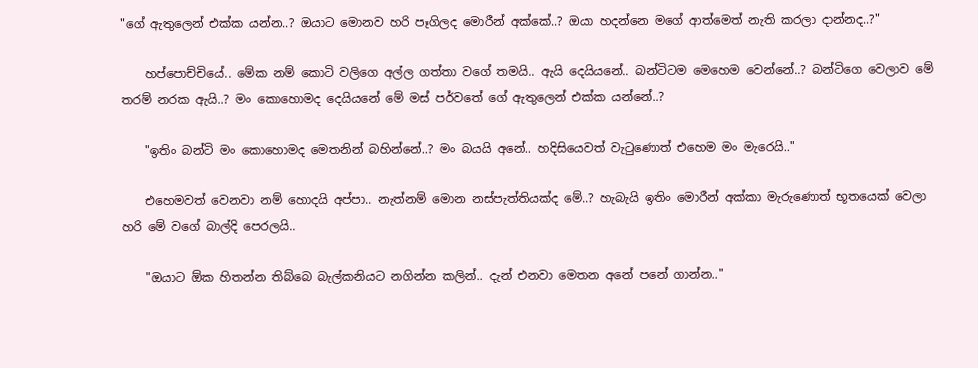"ගේ ඇතුලෙන් එක්ක යන්න..? ඔයාට මොනව හරි පෑගිලද මොරීන් අක්කේ..? ඔයා හදන්නෙ මගේ ආත්මෙත් නැති කරලා දාන්නද..?"

    හප්පොච්චියේ.. මේක නම් කොටි වලිගෙ අල්ල ගත්තා වගේ තමයි.. ඇයි දෙයියනේ.. බන්ටිටම මෙහෙම වෙන්නේ..? බන්ටිගෙ වෙලාව මේ තරම් නරක ඇයි..? මං කොහොමද දෙයියනේ මේ මස් පර්වතේ ගේ ඇතුලෙන් එක්ක යන්නේ..?

    "ඉතිං බන්ටි මං කොහොමද මෙතනින් බහින්නේ..? මං බයයි අනේ.. හදිසියෙවත් වැටුණොත් එහෙම මං මැරෙයි.."

    එහෙමවත් වෙනවා නම් හොදයි අප්පා.. නැත්නම් මොන නස්පැත්තියක්ද මේ..? හැබැයි ඉතිං මොරීන් අක්කා මැරුණොත් භූතයෙක් වෙලා හරි මේ වගේ බාල්දි පෙරලයි..

    "ඔයාට ඕක හිතන්න තිබ්බෙ බැල්කනියට නගින්න කලින්.. දැන් එනවා මෙතන අනේ පනේ ගාන්න.."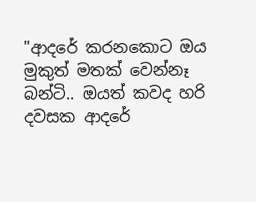"ආදරේ කරනකොට ඔය මුකුත් මතක් වෙන්නෑ බන්ටි.. ඔයත් කවද හරි දවසක ආදරේ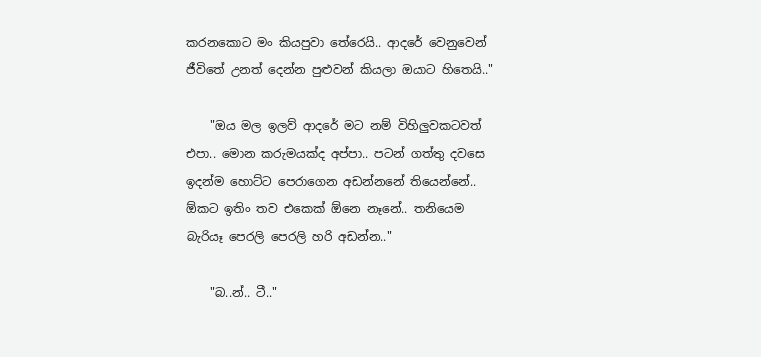කරනකොට මං කියපුවා තේරෙයි.. ආදරේ වෙනුවෙන් ජීවිතේ උනත් දෙන්න පුළුවන් කියලා ඔයාට හිතෙයි.."

    "ඔය මල ඉලව් ආදරේ මට නම් විහිලුවකටවත් එපා.. මොන කරුමයක්ද අප්පා.. පටන් ගත්තු දවසෙ ඉදන්ම හොට්ට පෙරාගෙන අඩන්නනේ තියෙන්නේ.. ඕකට ඉතිං තව එකෙක් ඕනෙ නෑනේ.. තනියෙම බැරියෑ පෙරලි පෙරලි හරි අඩන්න.."

    "බ..න්.. ටී.."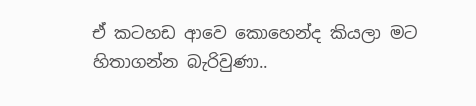ඒ කටහඩ ආවෙ කොහෙන්ද කියලා මට හිතාගන්න බැරිවුණා..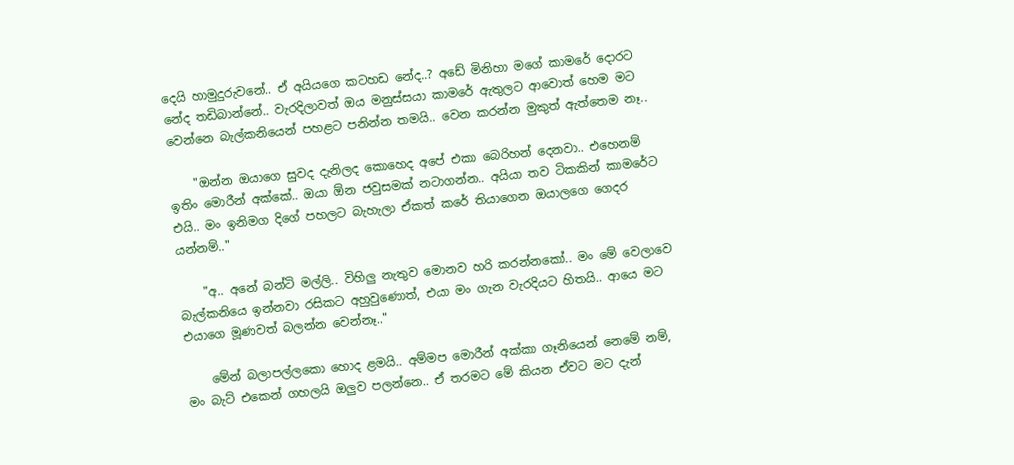දෙයි හාමුදුරුවනේ.. ඒ අයියගෙ කටහඩ නේද..? අඩේ මිනිහා මගේ කාමරේ දොරට නේද තඩිබාන්නේ.. වැරදිලාවත් ඔය මනුස්සයා කාමරේ ඇතුලට ආවොත් හෙම මට වෙන්නෙ බැල්කනියෙන් පහළට පනින්න තමයි.. වෙන කරන්න මුකුත් ඇත්තෙම නෑ..

    "ඔන්න ඔයාගෙ සුවද දැනිලද කොහෙද අපේ එකා බෙරිහන් දෙනවා.. එහෙනම් ඉතිං මොරීන් අක්කේ.. ඔයා ඕන ජවුසමක් නටාගන්න.. අයියා තව ටිකකින් කාමරේට එයි.. මං ඉනිමග දිගේ පහලට බැහැලා ඒකත් කරේ තියාගෙන ඔයාලගෙ ගෙදර යන්නම්.."

    "අ.. අනේ බන්ටි මල්ලි.. විහිලු නැතුව මොනව හරි කරන්නකෝ.. මං මේ වෙලාවෙ බැල්කනියෙ ඉන්නවා රසිකට අහුවුණොත්, එයා මං ගැන වැරදියට හිතයි.. ආයෙ මට එයාගෙ මූණවත් බලන්න වෙන්නෑ.."

    මේන් බලාපල්ලකො හොද ළමයි.. අම්මප මොරීන් අක්කා ගෑනියෙන් නෙමේ නම්, මං බැට් එකෙන් ගහලයි ඔලුව පලන්නෙ.. ඒ තරමට මේ කියන ඒවට මට දැන්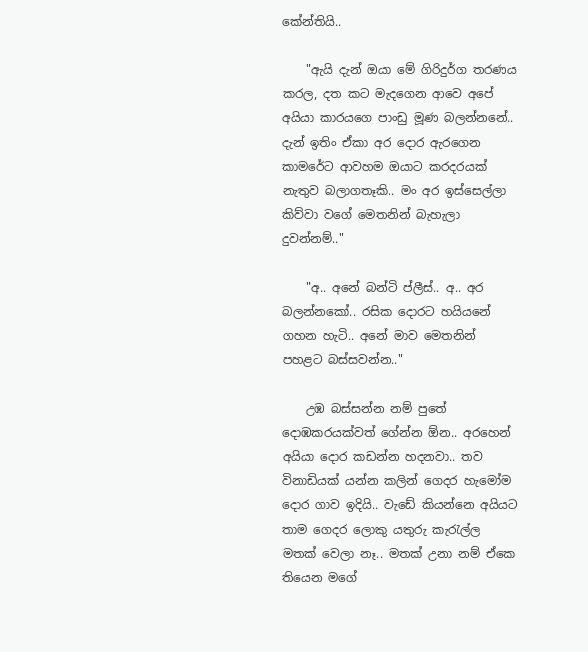කේන්තියි..

    "ඇයි දැන් ඔයා මේ ගිරිදුර්ග තරණය කරල, දත කට මැදගෙන ආවෙ අපේ අයියා කාරයගෙ පාංඩු මූණ බලන්නනේ.. දැන් ඉතිං ඒකා අර දොර ඇරගෙන කාමරේට ආවහම ඔයාට කරදරයක් නැතුව බලාගතෑකි.. මං අර ඉස්සෙල්ලා කිව්වා වගේ මෙතනින් බැහැලා දුවන්නම්.."

    "අ.. අනේ බන්ටි ප්ලීස්.. අ.. අර බලන්නකෝ.. රසික දොරට හයියනේ ගහන හැටි.. අනේ මාව මෙතනින් පහළට බස්සවන්න.."

    උඹ බස්සන්න නම් පුතේ දොඹකරයක්වත් ගේන්න ඕන.. අරහෙන් අයියා දොර කඩන්න හදනවා.. තව විනාඩියක් යන්න කලින් ගෙදර හැමෝම දොර ගාව ඉදියි.. වැඩේ කියන්නෙ අයියට තාම ගෙදර ලොකු යතුරු කැරැල්ල මතක් වෙලා නෑ.. මතක් උනා නම් ඒකෙ තියෙන මගේ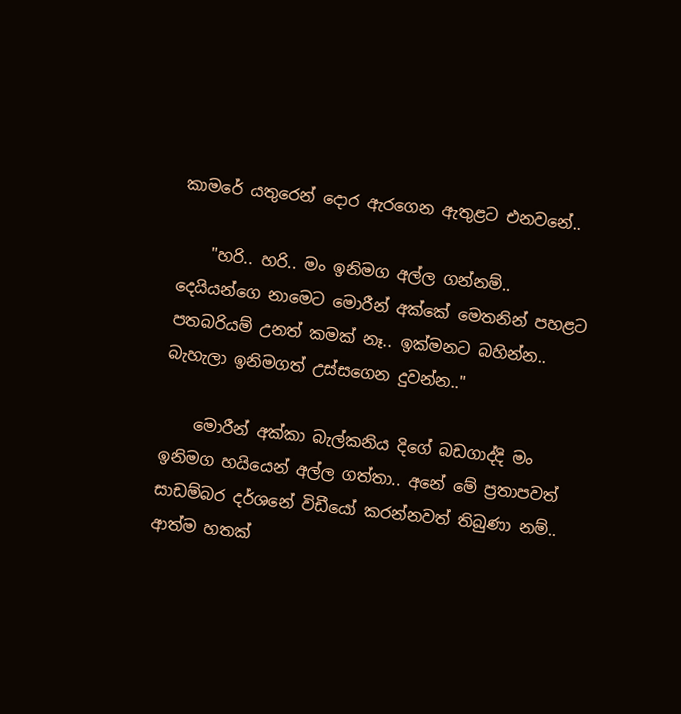කාමරේ යතුරෙන් දොර ඇරගෙන ඇතුළට එනවනේ..

    "හරි.. හරි.. මං ඉනිමග අල්ල ගන්නම්.. දෙයියන්ගෙ නාමෙට මොරීන් අක්කේ මෙතනින් පහළට පතබරියම් උනත් කමක් නෑ.. ඉක්මනට බහින්න.. බැහැලා ඉනිමගත් උස්සගෙන දුවන්න.."

    මොරීන් අක්කා බැල්කනිය දිගේ බඩගාද්දි මං ඉනිමග හයියෙන් අල්ල ගත්තා.. අනේ මේ ප්‍රතාපවත් සාඩම්බර දර්ශනේ විඩීයෝ කරන්නවත් තිබුණා නම්.. ආත්ම හතක්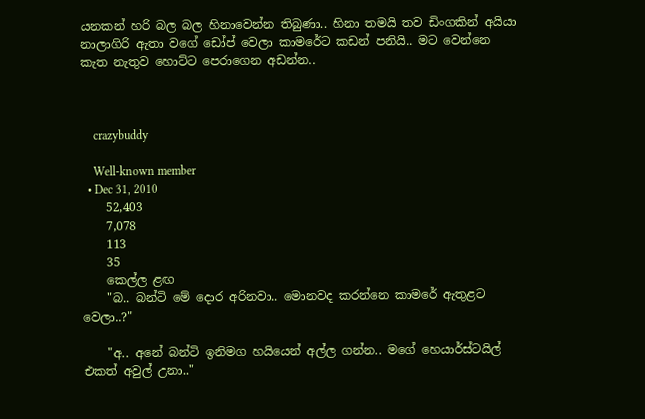යනකන් හරි බල බල හිනාවෙන්න තිබුණා.. හිනා තමයි තව ඩිංගකින් අයියා නාලාගිරි ඇතා වගේ ඩෝප් වෙලා කාමරේට කඩන් පනියි.. මට වෙන්නෙ කැත නැතුව හොට්ට පෙරාගෙන අඩන්න..



    crazybuddy

    Well-known member
  • Dec 31, 2010
    52,403
    7,078
    113
    35
    කෙල්ල ළඟ
    "බ.. බන්ටි මේ දොර අරිනවා.. මොනවද කරන්නෙ කාමරේ ඇතුළට වෙලා..?"

    "අ.. අනේ බන්ටි ඉනිමග හයියෙන් අල්ල ගන්න.. මගේ හෙයාර්ස්ටයිල් එකත් අවුල් උනා.."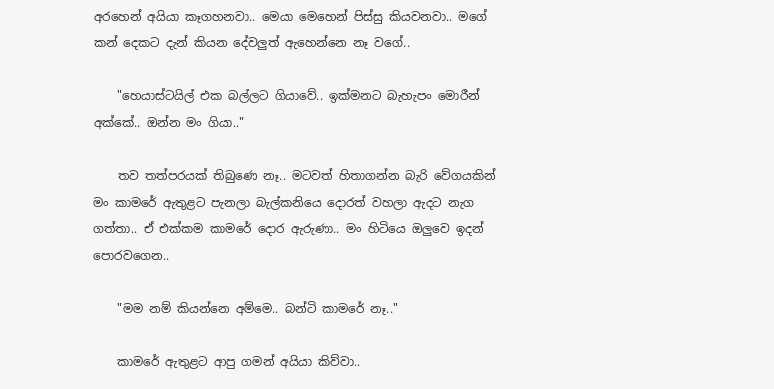අරහෙන් අයියා කෑගහනවා.. මෙයා මෙහෙන් පිස්සු කියවනවා.. මගේ කන් දෙකට දැන් කියන දේවලුත් ඇහෙන්නෙ නෑ වගේ..

    "හෙයාස්ටයිල් එක බල්ලට ගියාවේ.. ඉක්මනට බැහැපං මොරීන් අක්කේ.. ඔන්න මං ගියා.."

    තව තත්පරයක් තිබුණෙ නෑ.. මටවත් හිතාගන්න බැරි වේගයකින් මං කාමරේ ඇතුළට පැනලා බැල්කනියෙ දොරත් වහලා ඇදට නැග ගත්තා.. ඒ එක්කම කාමරේ දොර ඇරුණා.. මං හිටියෙ ඔලුවෙ ඉදන් පොරවගෙන..

    "මම නම් කියන්නෙ අම්මෙ.. බන්ටි කාමරේ නෑ.."

    කාමරේ ඇතුළට ආපු ගමන් අයියා කිව්වා..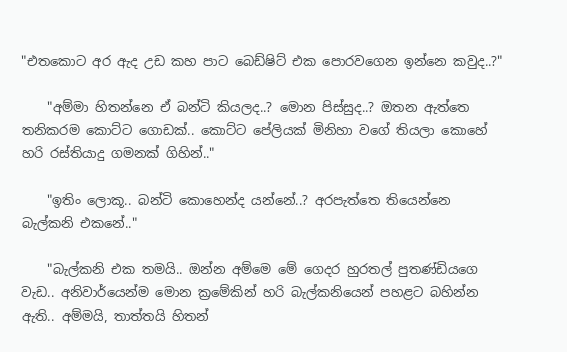"එතකොට අර ඇද උඩ කහ පාට බෙඩ්ෂිට් එක පොරවගෙන ඉන්නෙ කවුද..?"

    "අම්මා හිතන්නෙ ඒ බන්ටි කියලද..? මොන පිස්සුද..? ඔතන ඇත්තෙ තනිකරම කොට්ට ගොඩක්.. කොට්ට පේලියක් මිනිහා වගේ තියලා කොහේ හරි රස්තියාදු ගමනක් ගිහින්.."

    "ඉතිං ලොකූ.. බන්ටි කොහෙන්ද යන්නේ..? අරපැත්තෙ තියෙන්නෙ බැල්කනි එකනේ.."

    "බැල්කනි එක තමයි.. ඔන්න අම්මෙ මේ ගෙදර හුරතල් පුතණ්ඩියගෙ වැඩ.. අනිවාර්යෙන්ම මොන ක්‍රමේකින් හරි බැල්කනියෙන් පහළට බහින්න ඇති.. අම්මයි, තාත්තයි හිතන්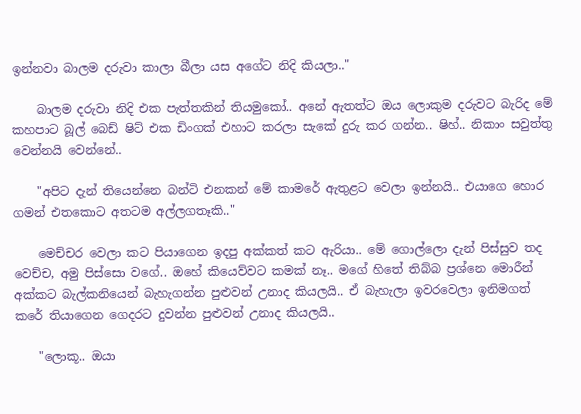ඉන්නවා බාලම දරුවා කාලා බීලා යස අගේට නිදි කියලා.."

    බාලම දරුවා නිදි එක පැත්තකින් තියමුකෝ.. අනේ ඇතත්ට ඔය ලොකුම දරුවට බැරිද මේ කහපාට බූල් බෙඩ් ෂිට් එක ඩිංගක් එහාට කරලා සැකේ දුරු කර ගන්න.. ෂිහ්.. නිකාං සවුත්තු වෙන්නයි වෙන්නේ..

    "අපිට දැන් තියෙන්නෙ බන්ටි එනකන් මේ කාමරේ ඇතුළට වෙලා ඉන්නයි.. එයාගෙ හොර ගමන් එතකොට අතටම අල්ලගතෑකි.."

    මෙච්චර වෙලා කට පියාගෙන ඉදපු අක්කත් කට ඇරියා.. මේ ගොල්ලො දැන් පිස්සුව තද වෙච්ච, අමු පිස්සො වගේ.. ඔහේ කියෙව්වට කමක් නෑ.. මගේ හිතේ තිබ්බ ප්‍රශ්නෙ මොරීන් අක්කට බැල්කනියෙන් බැහැගන්න පුළුවන් උනාද කියලයි.. ඒ බැහැලා ඉවරවෙලා ඉනිමගත් කරේ තියාගෙන ගෙදරට දුවන්න පුළුවන් උනාද කියලයි..

    "ලොකූ.. ඔයා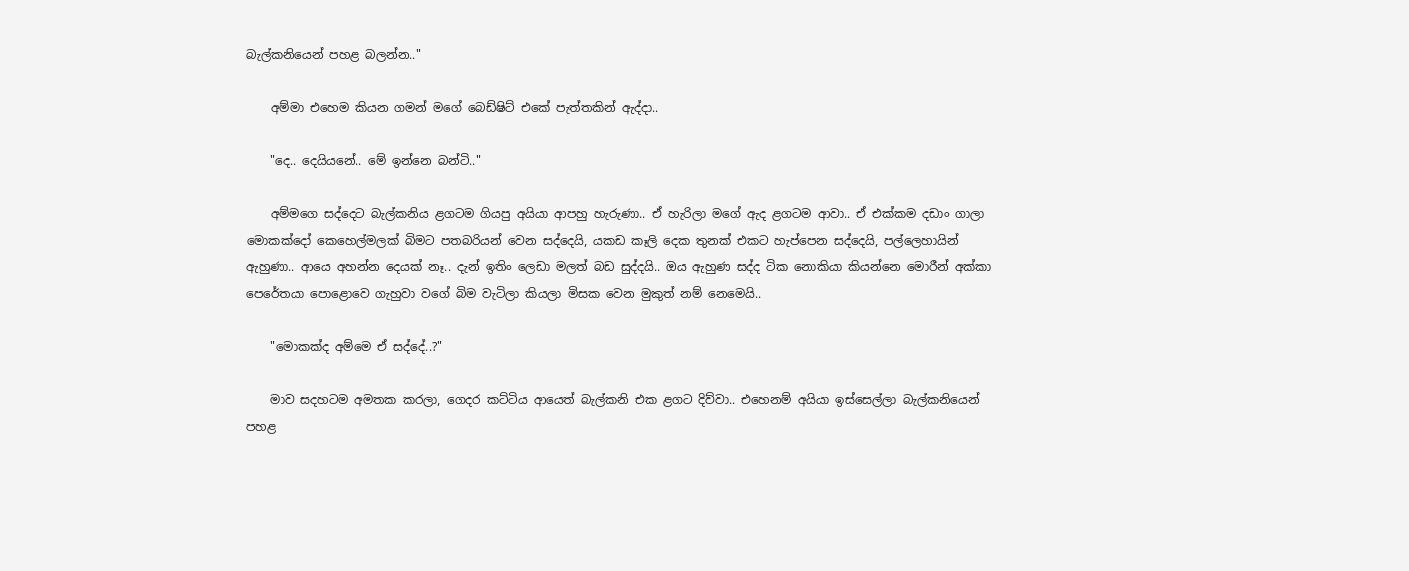බැල්කනියෙන් පහළ බලන්න.."

    අම්මා එහෙම කියන ගමන් මගේ බෙඩ්ෂිට් එකේ පැත්තකින් ඇද්දා..

    "දෙ.. දෙයියනේ.. මේ ඉන්නෙ බන්ටි.."

    අම්මගෙ සද්දෙට බැල්කනිය ළගටම ගියපු අයියා ආපහු හැරුණා.. ඒ හැරිලා මගේ ඇද ළගටම ආවා.. ඒ එක්කම දඩාං ගාලා මොකක්දෝ කෙහෙල්මලක් බිමට පතබරියන් වෙන සද්දෙයි, යකඩ කෑලි දෙක තුනක් එකට හැප්පෙන සද්දෙයි, පල්ලෙහායින් ඇහුණා.. ආයෙ අහන්න දෙයක් නෑ.. දැන් ඉතිං ලෙඩා මලත් බඩ සුද්දයි.. ඔය ඇහුණ සද්ද ටික නොකියා කියන්නෙ මොරීන් අක්කා පෙරේතයා පොළොවෙ ගැහුවා වගේ බිම වැටිලා කියලා මිසක වෙන මුකුත් නම් නෙමෙයි..

    "මොකක්ද අම්මෙ ඒ සද්දේ..?"

    මාව සදහටම අමතක කරලා, ගෙදර කට්ටිය ආයෙත් බැල්කනි එක ළගට දිව්වා.. එහෙනම් අයියා ඉස්සෙල්ලා බැල්කනියෙන් පහළ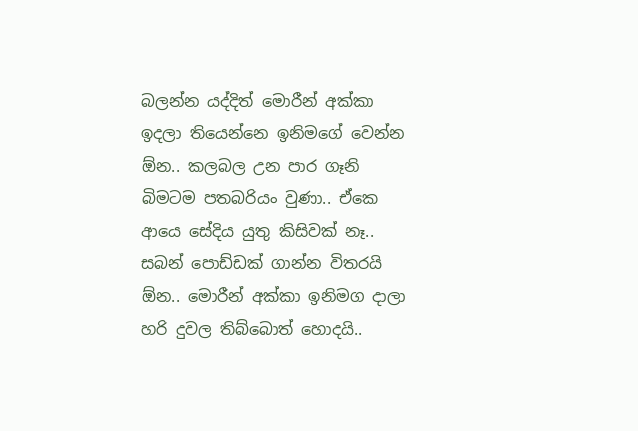බලන්න යද්දිත් මොරීන් අක්කා ඉදලා තියෙන්නෙ ඉනිමගේ වෙන්න ඕන.. කලබල උන පාර ගෑනි බිමටම පතබරියං වුණා.. ඒකෙ ආයෙ සේදිය යුතු කිසිවක් නෑ.. සබන් පොඩ්ඩක් ගාන්න විතරයි ඕන.. මොරීන් අක්කා ඉනිමග දාලා හරි දුවල තිබ්බොත් හොදයි..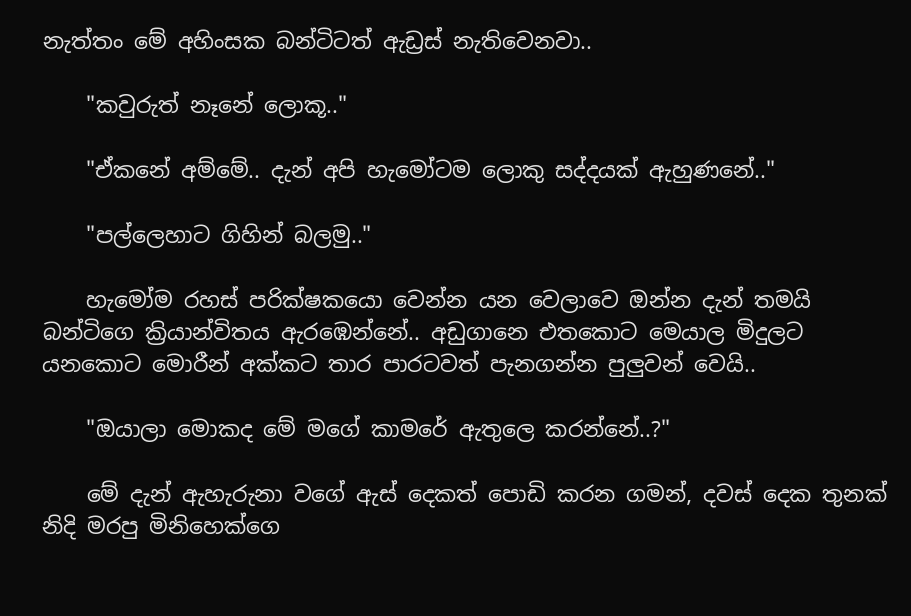නැත්තං මේ අහිංසක බන්ටිටත් ඇඩ්‍රස් නැතිවෙනවා..

    "කවුරුත් නෑනේ ලොකූ.."

    "ඒකනේ අම්මේ.. දැන් අපි හැමෝටම ලොකු සද්දයක් ඇහුණනේ.."

    "පල්ලෙහාට ගිහින් බලමු.."

    හැමෝම රහස් පරික්ෂකයො වෙන්න යන වෙලාවෙ ඔන්න දැන් තමයි බන්ටිගෙ ක්‍රියාන්විතය ඇරඹෙන්නේ.. අඩුගානෙ එතකොට මෙයාල මිදුලට යනකොට මොරීන් අක්කට තාර පාරටවත් පැනගන්න පුලුවන් වෙයි..

    "ඔයාලා මොකද මේ මගේ කාමරේ ඇතුලෙ කරන්නේ..?"

    මේ දැන් ඇහැරුනා වගේ ඇස් දෙකත් පොඩි කරන ගමන්, දවස් දෙක තුනක් නිදි මරපු මිනිහෙක්ගෙ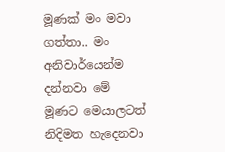මූණක් මං මවා ගත්තා.. මං අනිවාර්යෙන්ම දන්නවා මේ මූණට මෙයාලටත් නිදිමත හැදෙනවා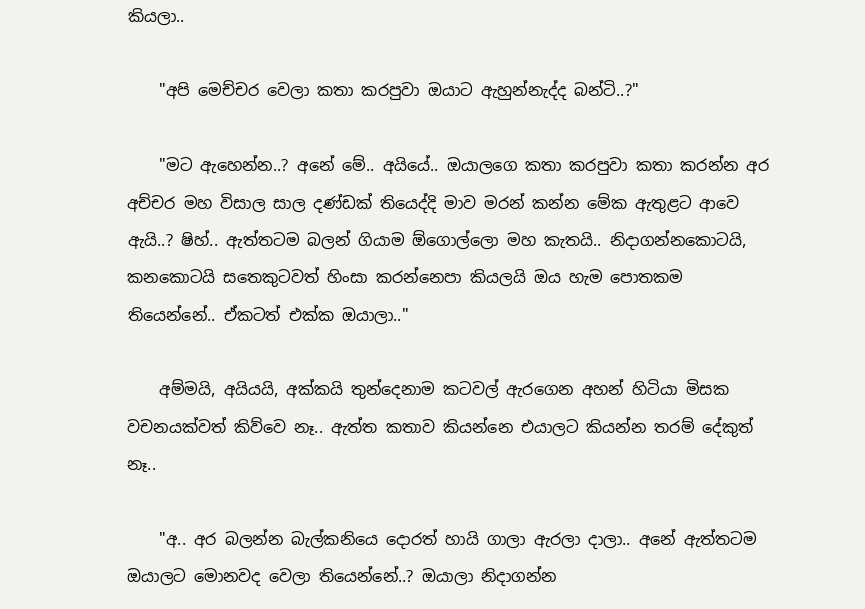කියලා..

    "අපි මෙච්චර වෙලා කතා කරපුවා ඔයාට ඇහුන්නැද්ද බන්ටි..?"

    "මට ඇහෙන්න..? අනේ මේ.. අයියේ.. ඔයාලගෙ කතා කරපුවා කතා කරන්න අර අච්චර මහ විසාල සාල දණ්ඩක් තියෙද්දි මාව මරන් කන්න මේක ඇතුළට ආවෙ ඇයි..? ෂිහ්.. ඇත්තටම බලන් ගියාම ඕගොල්ලො මහ කැතයි.. නිදාගන්නකොටයි, කනකොටයි සතෙකුටවත් හිංසා කරන්නෙපා කියලයි ඔය හැම පොතකම තියෙන්නේ.. ඒකටත් එක්ක ඔයාලා.."

    අම්මයි, අයියයි, අක්කයි තුන්දෙනාම කටවල් ඇරගෙන අහන් හිටියා මිසක වචනයක්වත් කිව්වෙ නෑ.. ඇත්ත කතාව කියන්නෙ එයාලට කියන්න තරම් දේකුත් නෑ..

    "අ.. අර බලන්න බැල්කනියෙ දොරත් හායි ගාලා ඇරලා දාලා.. අනේ ඇත්තටම ඔයාලට මොනවද වෙලා තියෙන්නේ..? ඔයාලා නිදාගන්න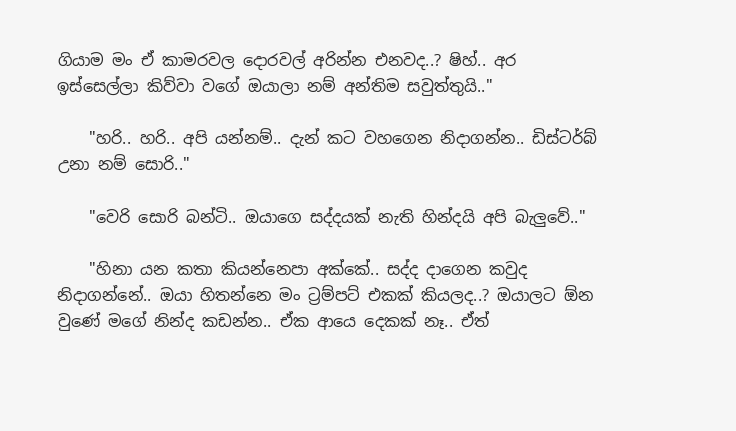ගියාම මං ඒ කාමරවල දොරවල් අරින්න එනවද..? ෂිහ්.. අර ඉස්සෙල්ලා කිව්වා වගේ ඔයාලා නම් අන්තිම සවුත්තුයි.."

    "හරි.. හරි.. අපි යන්නම්.. දැන් කට වහගෙන නිදාගන්න.. ඩිස්ටර්බ් උනා නම් සොරි.."

    "වෙරි සොරි බන්ටි.. ඔයාගෙ සද්දයක් නැති හින්දයි අපි බැලුවේ.."

    "හිනා යන කතා කියන්නෙපා අක්කේ.. සද්ද දාගෙන කවුද නිදාගන්නේ.. ඔයා හිතන්නෙ මං ට්‍රම්පට් එකක් කියලද..? ඔයාලට ඕන වුණේ මගේ නින්ද කඩන්න.. ඒක ආයෙ දෙකක් නෑ.. ඒත්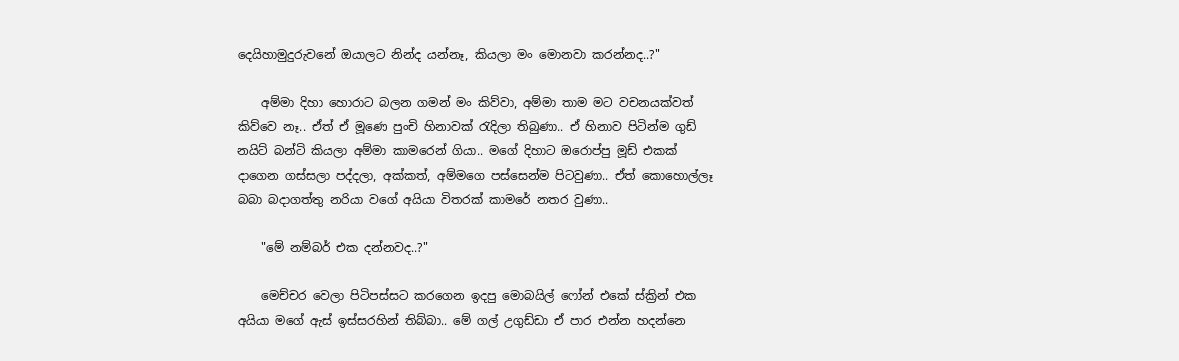දෙයිහාමුදුරුවනේ ඔයාලට නින්ද යන්නෑ, කියලා මං මොනවා කරන්නද..?"

    අම්මා දිහා හොරාට බලන ගමන් මං කිව්වා, අම්මා තාම මට වචනයක්වත් කිව්වෙ නෑ.. ඒත් ඒ මූණෙ පුංචි හිනාවක් රැදිලා තිබුණා.. ඒ හිනාව පිටින්ම ගුඩ් නයිට් බන්ටි කියලා අම්මා කාමරෙන් ගියා.. මගේ දිහාට ඔරොප්පු මූඩ් එකක් දාගෙන ගස්සලා පද්දලා, අක්කත්, අම්මගෙ පස්සෙන්ම පිටවුණා.. ඒත් කොහොල්ලෑ බබා බදාගත්තු නරියා වගේ අයියා විතරක් කාමරේ නතර වුණා..

    "මේ නම්බර් එක දන්නවද..?"

    මෙච්චර වෙලා පිටිපස්සට කරගෙන ඉදපු මොබයිල් ෆෝන් එකේ ස්ක්‍රින් එක අයියා මගේ ඇස් ඉස්සරහින් තිබ්බා.. මේ ගල් උගුඩ්ඩා ඒ පාර එන්න හදන්නෙ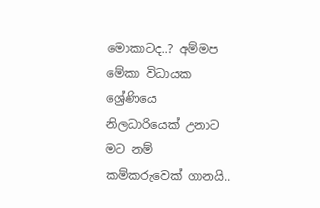මොකාටද..? අම්මප මේකා විධායක ශ්‍රේණියෙ නිලධාරියෙක් උනාට මට නම් කම්කරුවෙක් ගානයි..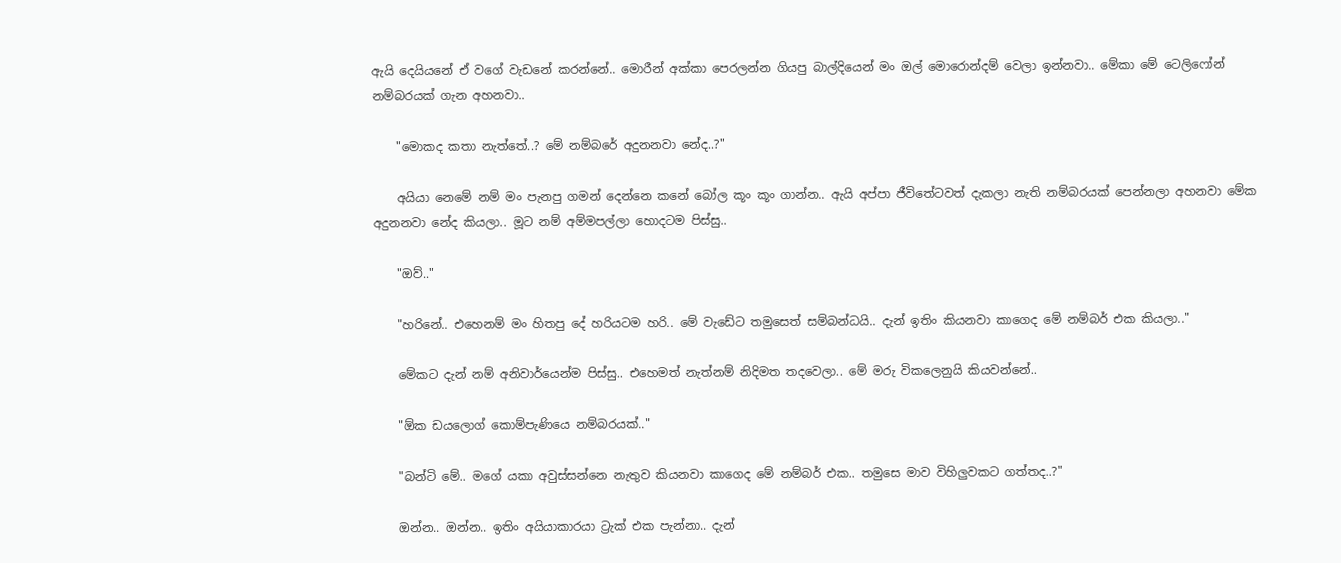ඇයි දෙයියනේ ඒ වගේ වැඩනේ කරන්නේ.. මොරීන් අක්කා පෙරලන්න ගියපු බාල්දියෙන් මං ඔල් මොරොන්දම් වෙලා ඉන්නවා.. මේකා මේ ටෙලිෆෝන් නම්බරයක් ගැන අහනවා..

    "මොකද කතා නැත්තේ..? මේ නම්බරේ අදුනනවා නේද..?"

    අයියා නෙමේ නම් මං පැනපු ගමන් දෙන්නෙ කනේ බෝල කූං කූං ගාන්න.. ඇයි අප්පා ජීවිතේටවත් දැකලා නැති නම්බරයක් පෙන්නලා අහනවා මේක අදුනනවා නේද කියලා.. මූට නම් අම්මපල්ලා හොදටම පිස්සු..

    "ඔව්.."

    "හරිනේ.. එහෙනම් මං හිතපු දේ හරියටම හරි.. මේ වැඩේට තමුසෙත් සම්බන්ධයි.. දැන් ඉතිං කියනවා කාගෙද මේ නම්බර් එක කියලා.."

    මේකට දැන් නම් අනිවාර්යෙන්ම පිස්සු.. එහෙමත් නැත්නම් නිදිමත තදවෙලා.. මේ මරු විකලෙනුයි කියවන්නේ..

    "ඕක ඩයලොග් කොම්පැණියෙ නම්බරයක්.."

    "බන්ටි මේ.. මගේ යකා අවුස්සන්නෙ නැතුව කියනවා කාගෙද මේ නම්බර් එක.. තමුසෙ මාව විහිලුවකට ගත්තද..?"

    ඔන්න.. ඔන්න.. ඉතිං අයියාකාරයා ට්‍රැක් එක පැන්නා.. දැන්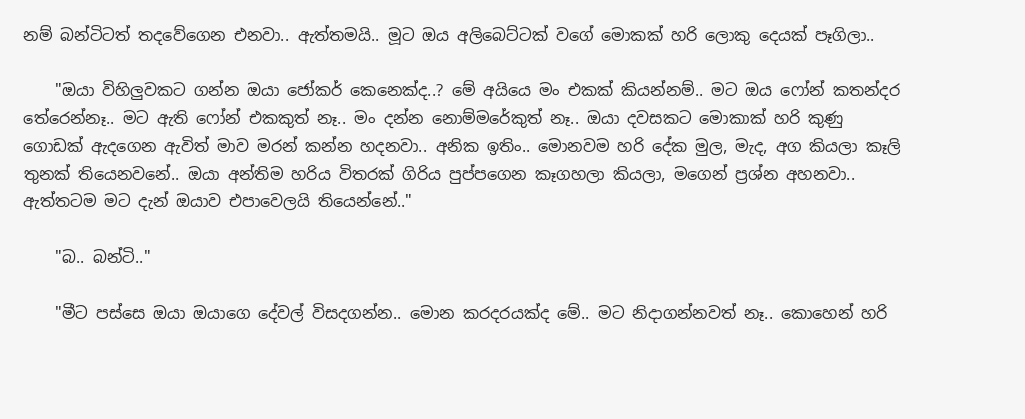නම් බන්ටිටත් තදවේගෙන එනවා.. ඇත්තමයි.. මූට ඔය අලිබෙට්ටක් වගේ මොකක් හරි ලොකු දෙයක් පෑගිලා..

    "ඔයා විහිලුවකට ගන්න ඔයා ජෝකර් කෙනෙක්ද..? මේ අයියෙ මං එකක් කියන්නම්.. මට ඔය ෆෝන් කතන්දර තේරෙන්නෑ.. මට ඇති ෆෝන් එකකුත් නෑ.. මං දන්න නොම්මරේකුත් නෑ.. ඔයා දවසකට මොකාක් හරි කුණු ගොඩක් ඇදගෙන ඇවිත් මාව මරන් කන්න හදනවා.. අනික ඉතිං.. මොනවම හරි දේක මුල, මැද, අග කියලා කෑලි තුනක් තියෙනවනේ.. ඔයා අන්තිම හරිය විතරක් ගිරිය පුප්පගෙන කෑගහලා කියලා, මගෙන් ප්‍රශ්න අහනවා.. ඇත්තටම මට දැන් ඔයාව එපාවෙලයි තියෙන්නේ.."

    "බ.. බන්ටි.."

    "මීට පස්සෙ ඔයා ඔයාගෙ දේවල් විසදගන්න.. මොන කරදරයක්ද මේ.. මට නිදාගන්නවත් නෑ.. කොහෙන් හරි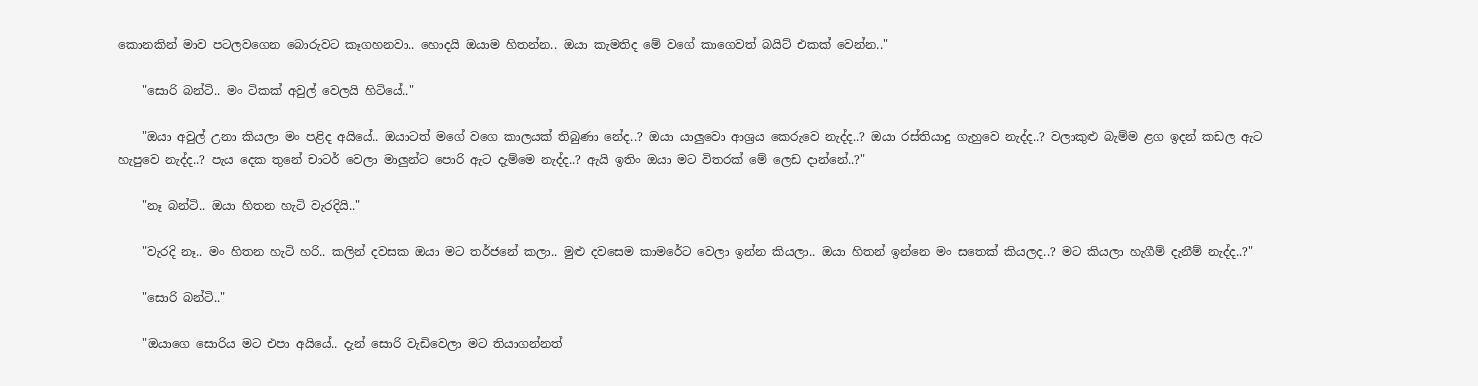කොනකින් මාව පටලවගෙන බොරුවට කෑගහනවා.. හොදයි ඔයාම හිතන්න.. ඔයා කැමතිද මේ වගේ කාගෙවත් බයිට් එකක් වෙන්න.."

    "සොරි බන්ටි.. මං ටිකක් අවුල් වෙලයි හිටියේ.."

    "ඔයා අවුල් උනා කියලා මං පළිද අයියේ.. ඔයාටත් මගේ වගෙ කාලයක් තිබුණා නේද..? ඔයා යාලුවො ආශ්‍රය කෙරුවෙ නැද්ද..? ඔයා රස්තියාදු ගැහුවෙ නැද්ද..? වලාකුළු බැම්ම ළග ඉදන් කඩල ඇට හැපුවෙ නැද්ද..? පැය දෙක තුනේ චාටර් වෙලා මාලුන්ට පොරි ඇට දැම්මෙ නැද්ද..? ඇයි ඉතිං ඔයා මට විතරක් මේ ලෙඩ දාන්නේ..?"

    "නෑ බන්ටි.. ඔයා හිතන හැටි වැරදියි.."

    "වැරදි නෑ.. මං හිතන හැටි හරි.. කලින් දවසක ඔයා මට තර්ජනේ කලා.. මුළු දවසෙම කාමරේට වෙලා ඉන්න කියලා.. ඔයා හිතන් ඉන්නෙ මං සතෙක් කියලද..? මට කියලා හැගීම් දැනීම් නැද්ද..?"

    "සොරි බන්ටි.."

    "ඔයාගෙ සොරිය මට එපා අයියේ.. දැන් සොරි වැඩිවෙලා මට තියාගන්නත්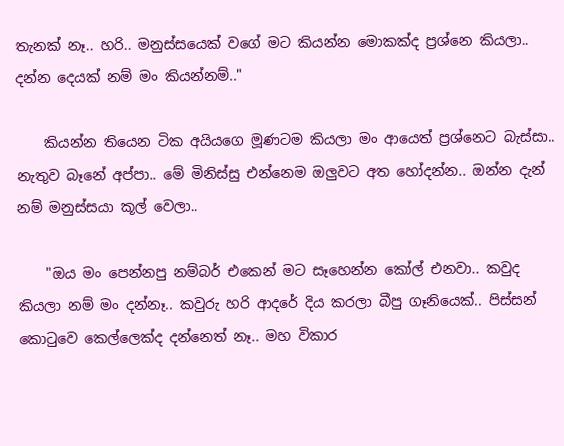තැනක් නෑ.. හරි.. මනුස්සයෙක් වගේ මට කියන්න මොකක්ද ප්‍රශ්නෙ කියලා.. දන්න දෙයක් නම් මං කියන්නම්.."

    කියන්න තියෙන ටික අයියගෙ මූණටම කියලා මං ආයෙත් ප්‍රශ්නෙට බැස්සා.. නැතුව බෑනේ අප්පා.. මේ මිනිස්සු එන්නෙම ඔලුවට අත හෝදන්න.. ඔන්න දැන් නම් මනුස්සයා කූල් වෙලා..

    "ඔය මං පෙන්නපු නම්බර් එකෙන් මට සෑහෙන්න කෝල් එනවා.. කවුද කියලා නම් මං දන්නෑ.. කවුරු හරි ආදරේ දිය කරලා බීපු ගෑනියෙක්.. පිස්සන් කොටුවෙ කෙල්ලෙක්ද දන්නෙත් නෑ.. මහ විකාර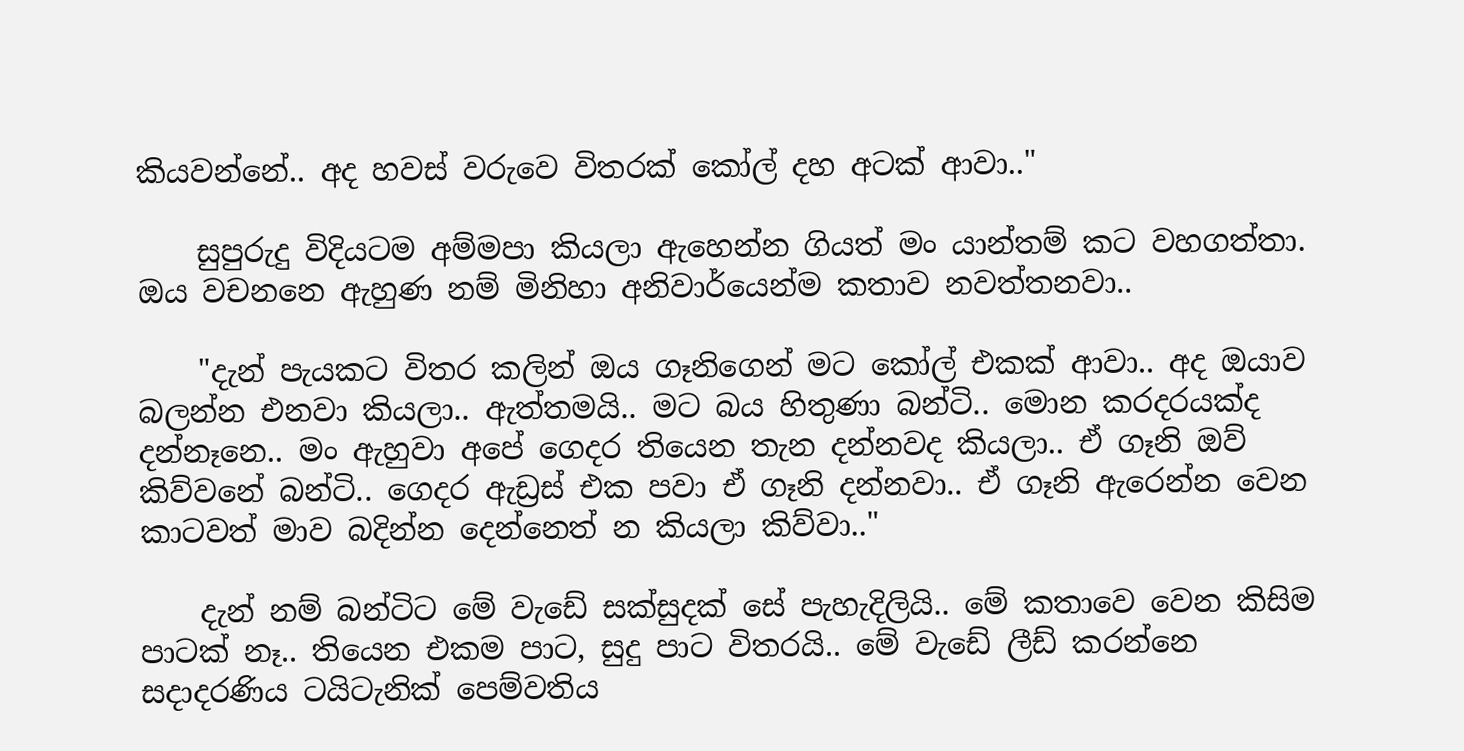කියවන්නේ.. අද හවස් වරුවෙ විතරක් කෝල් දහ අටක් ආවා.."

    සුපුරුදු විදියටම අම්මපා කියලා ඇහෙන්න ගියත් මං යාන්තම් කට වහගත්තා. ඔය වචනනෙ ඇහුණ නම් මිනිහා අනිවාර්යෙන්ම කතාව නවත්තනවා..

    "දැන් පැයකට විතර කලින් ඔය ගෑනිගෙන් මට කෝල් එකක් ආවා.. අද ඔයාව බලන්න එනවා කියලා.. ඇත්තමයි.. මට බය හිතුණා බන්ටි.. මොන කරදරයක්ද දන්නෑනෙ.. මං ඇහුවා අපේ ගෙදර තියෙන තැන දන්නවද කියලා.. ඒ ගෑනි ඔව් කිව්වනේ බන්ටි.. ගෙදර ඇඩ්‍රස් එක පවා ඒ ගෑනි දන්නවා.. ඒ ගෑනි ඇරෙන්න වෙන කාටවත් මාව බදින්න දෙන්නෙත් න කියලා කිව්වා.."

    දැන් නම් බන්ටිට මේ වැඩේ සක්සුදක් සේ පැහැදිලියි.. මේ කතාවෙ වෙන කිසිම පාටක් නෑ.. තියෙන එකම පාට, සුදු පාට විතරයි.. මේ වැඩේ ලීඩ් කරන්නෙ සදාදරණිය ටයිටැනික් පෙම්වතිය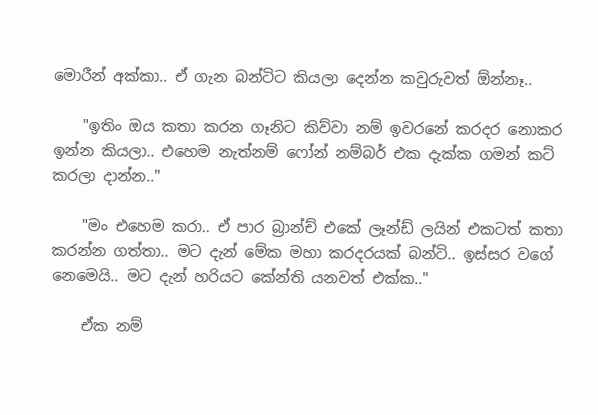මොරීන් අක්කා.. ඒ ගැන බන්ටිට කියලා දෙන්න කවුරුවත් ඕන්නෑ..

    "ඉතිං ඔය කතා කරන ගෑනිට කිව්වා නම් ඉවරනේ කරදර නොකර ඉන්න කියලා.. එහෙම නැත්නම් ෆෝන් නම්බර් එක දැක්ක ගමන් කට් කරලා දාන්න.."

    "මං එහෙම කරා.. ඒ පාර බ්‍රාන්ච් එකේ ලෑන්ඩ් ලයින් එකටත් කතා කරන්න ගත්තා.. මට දැන් මේක මහා කරදරයක් බන්ටි.. ඉස්සර වගේ නෙමෙයි.. මට දැන් හරියට කේන්ති යනවත් එක්ක.."

    ඒක නම්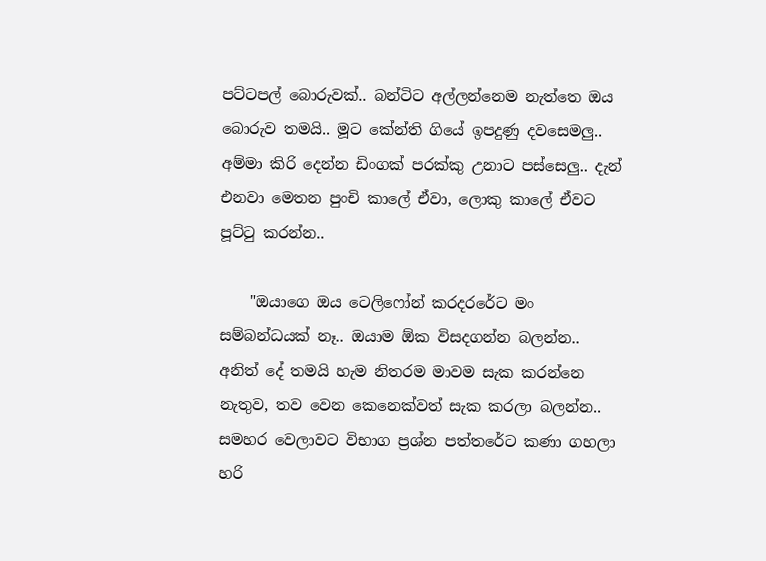පට්ටපල් බොරුවක්.. බන්ටිට අල්ලන්නෙම නැත්තෙ ඔය බොරුව තමයි.. මූට කේන්ති ගියේ ඉපදුණු දවසෙමලු.. අම්මා කිරි දෙන්න ඩිංගක් පරක්කු උනාට පස්සෙලු.. දැන් එනවා මෙතන පුංචි කාලේ ඒවා, ලොකු කාලේ ඒවට පූට්ටු කරන්න..

    "ඔයාගෙ ඔය ටෙලිෆෝන් කරදරරේට මං සම්බන්ධයක් නෑ.. ඔයාම ඕක විසදගන්න බලන්න.. අනිත් දේ තමයි හැම නිතරම මාවම සැක කරන්නෙ නැතුව, තව වෙන කෙනෙක්වත් සැක කරලා බලන්න.. සමහර වෙලාවට විභාග ප්‍රශ්න පත්තරේට කණා ගහලා හරි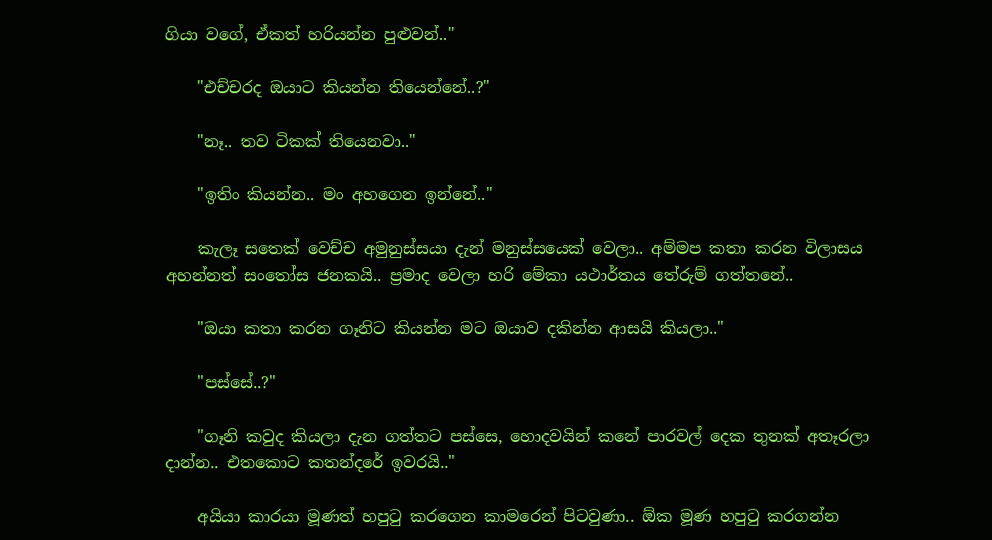ගියා වගේ, ඒකත් හරියන්න පුළුවන්.."

    "එච්චරද ඔයාට කියන්න තියෙන්නේ..?"

    "නෑ.. තව ටිකක් තියෙනවා.."

    "ඉතිං කියන්න.. මං අහගෙන ඉන්නේ.."

    කැලෑ සතෙක් වෙච්ච අමුනුස්සයා දැන් මනුස්සයෙක් වෙලා.. අම්මප කතා කරන විලාසය අහන්නත් සංතෝස ජනකයි.. ප්‍රමාද වෙලා හරි මේකා යථාර්තය තේරුම් ගත්තනේ..

    "ඔයා කතා කරන ගෑනිට කියන්න මට ඔයාව දකින්න ආසයි කියලා.."

    "පස්සේ..?"

    "ගෑනි කවුද කියලා දැන ගත්තට පස්සෙ, හොදවයින් කනේ පාරවල් දෙක තුනක් අතෑරලා දාන්න.. එතකොට කතන්දරේ ඉවරයි.."

    අයියා කාරයා මූණත් හපුටු කරගෙන කාමරෙන් පිටවුණා.. ඕක මූණ හපුටු කරගන්න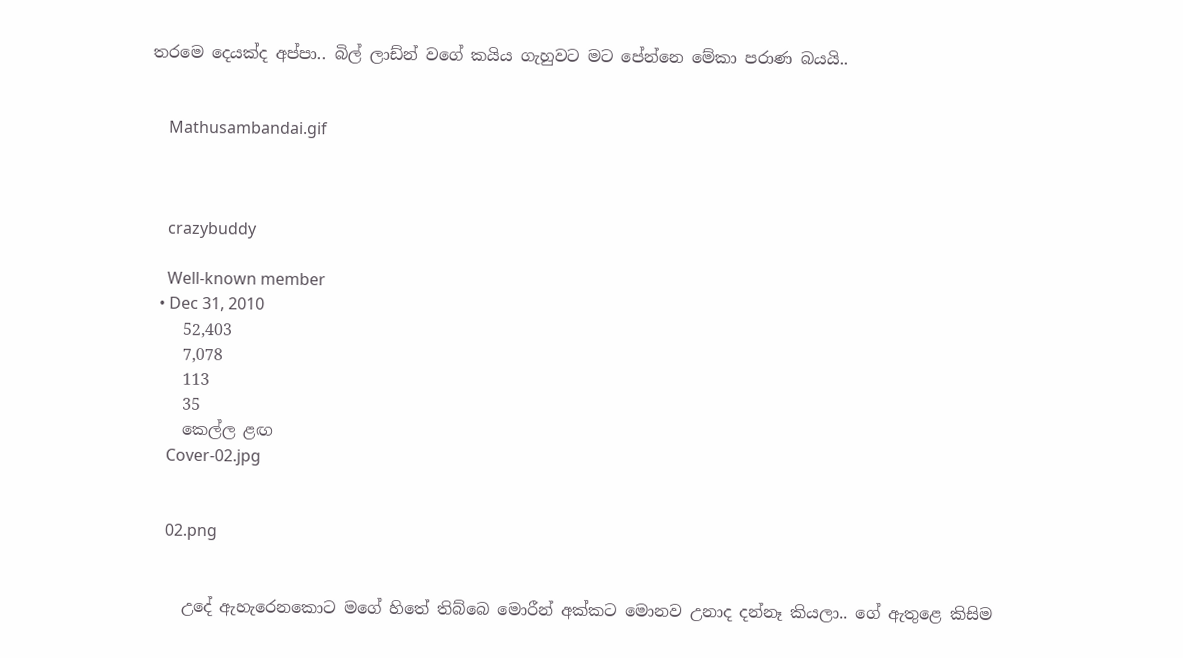තරමෙ දෙයක්ද අප්පා.. බිල් ලාඩ්න් වගේ කයිය ගැහුවට මට පේන්නෙ මේකා පරාණ බයයි..


    Mathusambandai.gif



    crazybuddy

    Well-known member
  • Dec 31, 2010
    52,403
    7,078
    113
    35
    කෙල්ල ළඟ
    Cover-02.jpg


    02.png


    උදේ ඇහැරෙනකොට මගේ හිතේ තිබ්බෙ මොරීන් අක්කට මොනව උනාද දන්නෑ කියලා.. ගේ ඇතුළෙ කිසිම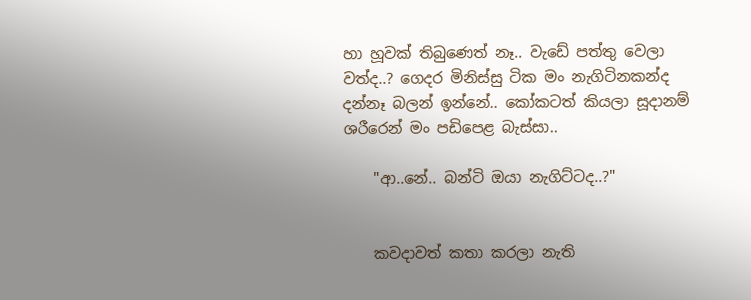හා හූවක් තිබුණෙත් නෑ.. වැඩේ පත්තු වෙලා වත්ද..? ගෙදර මිනිස්සු ටික මං නැගිටිනකන්ද දන්නෑ බලන් ඉන්නේ.. කෝකටත් කියලා සූදානම් ශරීරෙන් මං පඩිපෙළ බැස්සා..

    "ආ..නේ.. බන්ටි ඔයා නැගිට්ටද..?"


    කවදාවත් කතා කරලා නැති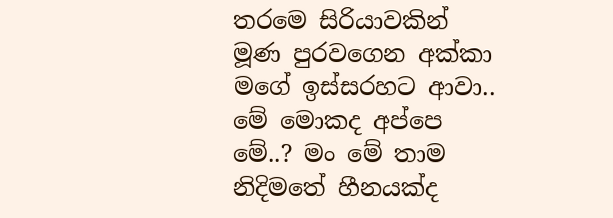තරමෙ සිරියාවකින් මූණ පුරවගෙන අක්කා මගේ ඉස්සරහට ආවා.. මේ මොකද අප්පෙ මේ..? මං මේ තාම නිදිමතේ හීනයක්ද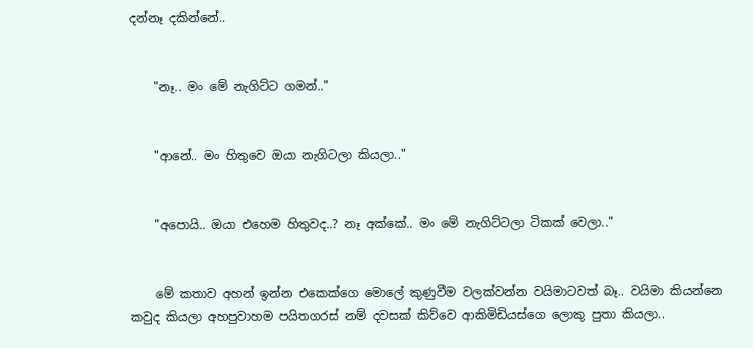දන්නෑ දකින්නේ..


    "නෑ.. මං මේ නැගිට්ට ගමන්.."


    "ආනේ.. මං හිතුවෙ ඔයා නැගිටලා කියලා.."


    "අපොයි.. ඔයා එහෙම හිතුවද..? නෑ අක්කේ.. මං මේ නැගිට්ටලා ටිකක් වෙලා.."


    මේ කතාව අහන් ඉන්න එකෙක්ගෙ මොලේ කුණුවීම වලක්වන්න වයිමාටවත් බෑ.. වයිමා කියන්නෙ කවුද කියලා අහපුවාහම පයිතගරස් නම් දවසක් කිව්වෙ ආකිමිඩියස්ගෙ ලොකු පුතා කියලා..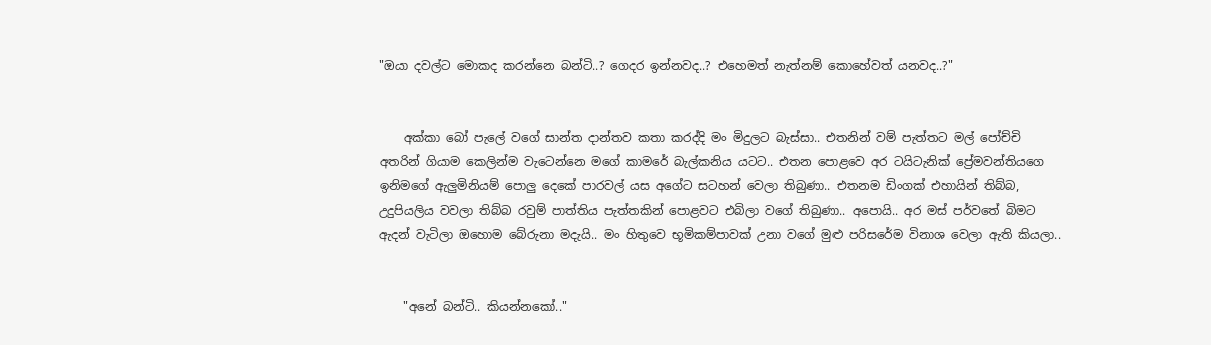"ඔයා දවල්ට මොකද කරන්නෙ බන්ටි..? ගෙදර ඉන්නවද..? එහෙමත් නැත්නම් කොහේවත් යනවද..?"


    අක්කා බෝ පැලේ වගේ සාන්ත දාන්තව කතා කරද්දි මං මිදුලට බැස්සා.. එතනින් වම් පැත්තට මල් පෝච්චි අතරින් ගියාම කෙලින්ම වැටෙන්නෙ මගේ කාමරේ බැල්කනිය යටට.. එතන පොළවෙ අර ටයිටැනික් ප්‍රේමවන්තියගෙ ඉනිමගේ ඇලුමිනියම් පොලු දෙකේ පාරවල් යස අගේට සටහන් වෙලා තිබුණා.. එතනම ඩිංගක් එහායින් තිබ්බ, උදුපියලිය වවලා තිබ්බ රවුම් පාත්තිය පැත්තකින් පොළවට එබිලා වගේ තිබුණා.. අපොයි.. අර මස් පර්වතේ බිමට ඇදන් වැටිලා ඔහොම බේරුනා මදැයි.. මං හිතුවෙ භූමිකම්පාවක් උනා වගේ මුළු පරිසරේම විනාශ වෙලා ඇති කියලා..


    "අනේ බන්ටි.. කියන්නකෝ.."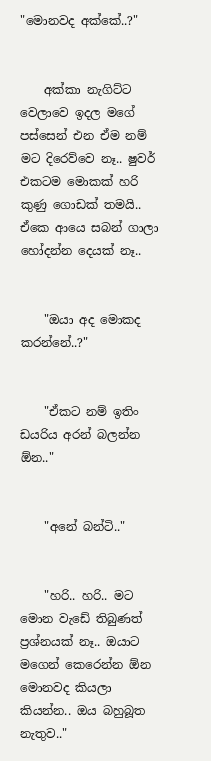"මොනවද අක්කේ..?"


    අක්කා නැගිට්ට වෙලාවෙ ඉදල මගේ පස්සෙන් එන ඒම නම් මට දිරෙව්වෙ නෑ.. ෂුවර් එකටම මොකක් හරි කුණු ගොඩක් තමයි.. ඒකෙ ආයෙ සබන් ගාලා හෝදන්න දෙයක් නෑ..


    "ඔයා අද මොකද කරන්නේ..?"


    "ඒකට නම් ඉතිං ඩයරිය අරන් බලන්න ඕන.."


    "අනේ බන්ටි.."


    "හරි.. හරි.. මට මොන වැඩේ තිබුණත් ප්‍රශ්නයක් නෑ.. ඔයාට මගෙන් කෙරෙන්න ඕන මොනවද කියලා කියන්න.. ඔය බහුබූත නැතුව.."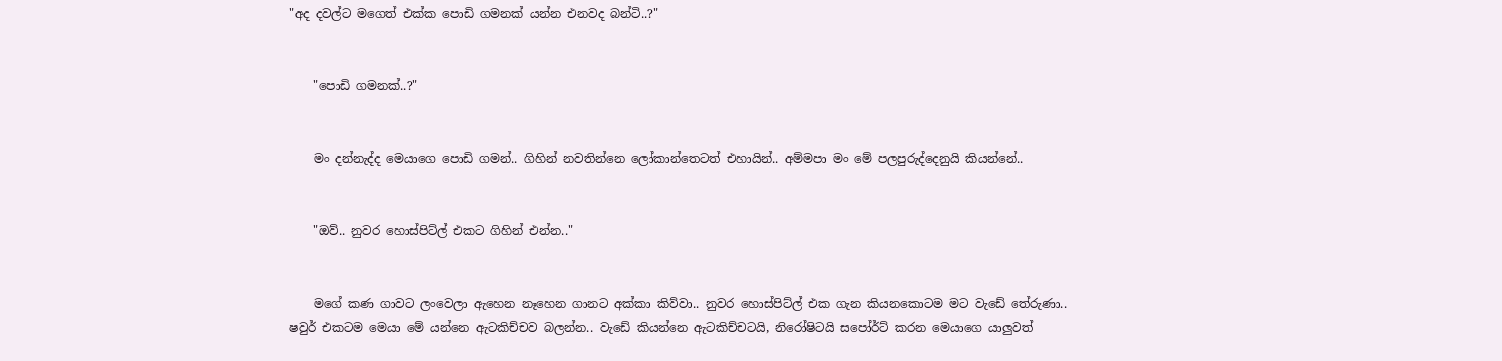"අද දවල්ට මගෙත් එක්ක පොඩි ගමනක් යන්න එනවද බන්ටි..?"


    "පොඩි ගමනක්..?"


    මං දන්නැද්ද මෙයාගෙ පොඩි ගමන්.. ගිහින් නවතින්නෙ ලෝකාන්තෙටත් එහායින්.. අම්මපා මං මේ පලපුරුද්දෙනුයි කියන්නේ..


    "ඔව්.. නුවර හොස්පිට්ල් එකට ගිහින් එන්න.."


    මගේ කණ ගාවට ලංවෙලා ඇහෙන නෑහෙන ගානට අක්කා කිව්වා.. නුවර හොස්පිට්ල් එක ගැන කියනකොටම මට වැඩේ තේරුණා.. ෂවුර් එකටම මෙයා මේ යන්නෙ ඇටකිච්චව බලන්න.. වැඩේ කියන්නෙ ඇටකිච්චටයි, නිරෝෂිටයි සපෝර්ට් කරන මෙයාගෙ යාලුවත්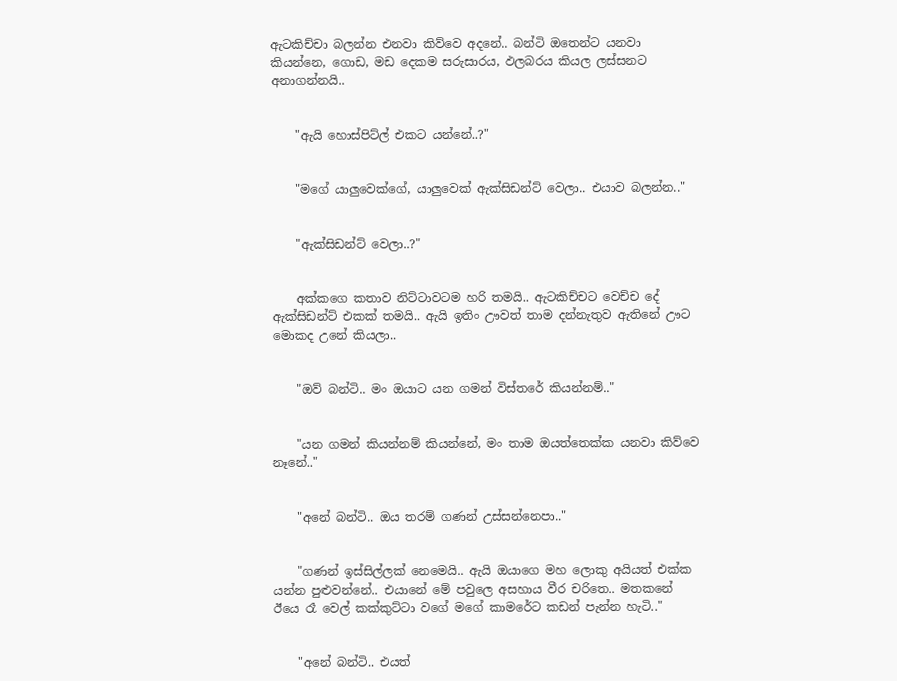ඇටකිච්චා බලන්න එනවා කිව්වෙ අදනේ.. බන්ටි ඔතෙන්ට යනවා කියන්නෙ, ගොඩ, මඩ දෙකම සරුසාරය, ඵලබරය කියල ලස්සනට අනාගන්නයි..


    "ඇයි හොස්පිට්ල් එකට යන්නේ..?"


    "මගේ යාලුවෙක්ගේ, යාලුවෙක් ඇක්සිඩන්ට් වෙලා.. එයාව බලන්න.."


    "ඇක්සිඩන්ට් වෙලා..?"


    අක්කගෙ කතාව නිට්ටාවටම හරි තමයි.. ඇටකිච්චට වෙච්ච දේ ඇක්සිඩන්ට් එකක් තමයි.. ඇයි ඉතිං ඌවත් තාම දන්නැතුව ඇතිනේ ඌට මොකද උනේ කියලා..


    "ඔව් බන්ටි.. මං ඔයාට යන ගමන් විස්තරේ කියන්නම්.."


    "යන ගමන් කියන්නම් කියන්නේ, මං තාම ඔයත්තෙක්ක යනවා කිව්වෙ නෑනේ.."


    "අනේ බන්ටි.. ඔය තරම් ගණන් උස්සන්නෙපා.."


    "ගණන් ඉස්සිල්ලක් නෙමෙයි.. ඇයි ඔයාගෙ මහ ලොකු අයියත් එක්ක යන්න පුළුවන්නේ.. එයානේ මේ පවුලෙ අසහාය වීර චරිතෙ.. මතකනේ ඊයෙ රෑ වෙල් කක්කුට්ටා වගේ මගේ කාමරේට කඩන් පැන්න හැටි.."


    "අනේ බන්ටි.. එයත්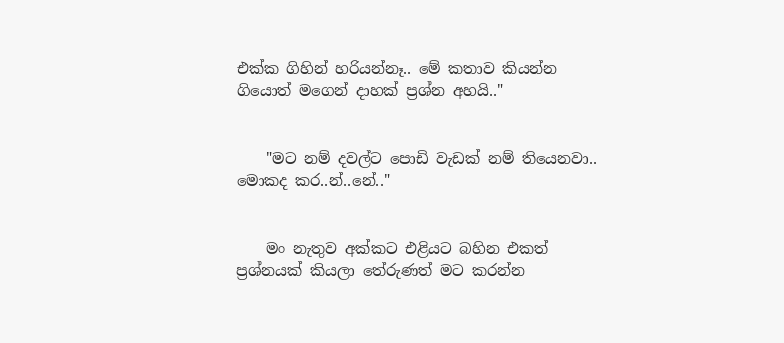එක්ක ගිහින් හරියන්නෑ.. මේ කතාව කියන්න ගියොත් මගෙන් දාහක් ප්‍රශ්න අහයි.."


    "මට නම් දවල්ට පොඩි වැඩක් නම් තියෙනවා.. මොකද කර..න්..නේ.."


    මං නැතුව අක්කට එළියට බහින එකත් ප්‍රශ්නයක් කියලා තේරුණත් මට කරන්න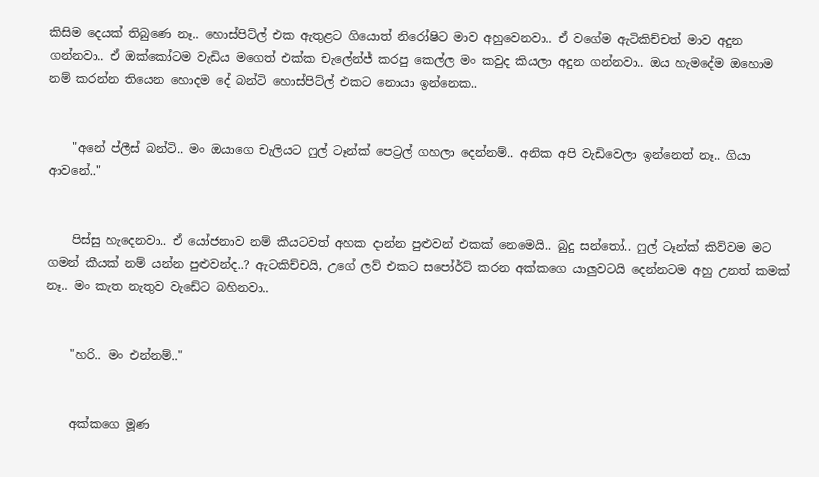කිසිම දෙයක් තිබුණෙ නෑ.. හොස්පිට්ල් එක ඇතුළට ගියොත් නිරෝෂිට මාව අහුවෙනවා.. ඒ වගේම ඇටිකිච්චත් මාව අදුන ගන්නවා.. ඒ ඔක්කෝටම වැඩිය මගෙත් එක්ක චැලේන්ජ් කරපු කෙල්ල මං කවුද කියලා අදුන ගන්නවා.. ඔය හැමදේම ඔහොම නම් කරන්න තියෙන හොදම දේ බන්ටි හොස්පිට්ල් එකට නොයා ඉන්නෙක..


    "අනේ ප්ලීස් බන්ටි.. මං ඔයාගෙ චැලියට ෆුල් ටෑන්ක් පෙට්‍රල් ගහලා දෙන්නම්.. අනික අපි වැඩිවෙලා ඉන්නෙත් නෑ.. ගියා ආවනේ.."


    පිස්සු හැදෙනවා.. ඒ යෝජනාව නම් කීයටවත් අහක දාන්න පුළුවන් එකක් නෙමෙයි.. බුදු සන්තෝ.. ෆුල් ටෑන්ක් කිව්වම මට ගමන් කීයක් නම් යන්න පුළුවන්ද..? ඇටකිච්චයි, උගේ ලව් එකට සපෝර්ට් කරන අක්කගෙ යාලුවටයි දෙන්නටම අහු උනත් කමක් නෑ.. මං කැත නැතුව වැඩේට බහිනවා..


    "හරි.. මං එන්නම්.."


    අක්කගෙ මූණ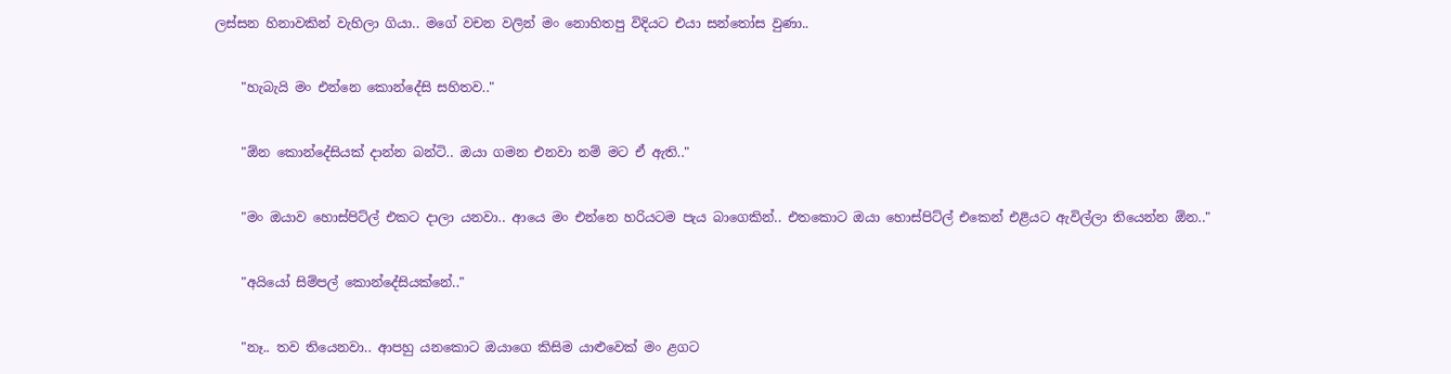ලස්සන හිනාවකින් වැහිලා ගියා.. මගේ වචන වලින් මං නොහිතපු විදියට එයා සන්තෝස වුණා..


    "හැබැයි මං එන්නෙ කොන්දේසි සහිතව.."


    "ඕන කොන්දේසියක් දාන්න බන්ටි.. ඔයා ගමන එනවා නම් මට ඒ ඇති.."


    "මං ඔයාව හොස්පිට්ල් එකට දාලා යනවා.. ආයෙ මං එන්නෙ හරියටම පැය බාගෙකින්.. එතකොට ඔයා හොස්පිට්ල් එකෙන් එළියට ඇවිල්ලා තියෙන්න ඕන.."


    "අයියෝ සිම්පල් කොන්දේසියක්නේ.."


    "නෑ.. තව තියෙනවා.. ආපහු යනකොට ඔයාගෙ කිසිම යාළුවෙක් මං ළගට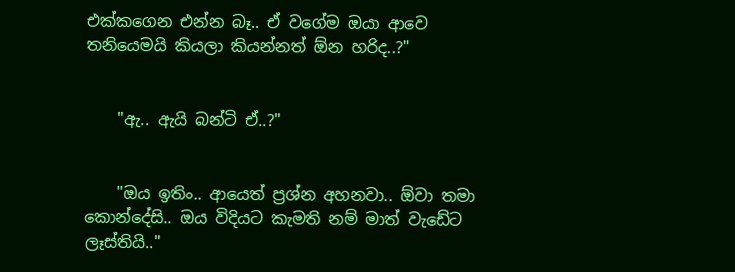එක්කගෙන එන්න බෑ.. ඒ වගේම ඔයා ආවෙ තනියෙමයි කියලා කියන්නත් ඕන හරිද..?"


    "ඇ.. ඇයි බන්ටි ඒ..?"


    "ඔය ඉතිං.. ආයෙත් ප්‍රශ්න අහනවා.. ඕවා තමා කොන්දේසි.. ඔය විදියට කැමති නම් මාත් වැඩේට ලෑස්තියි.."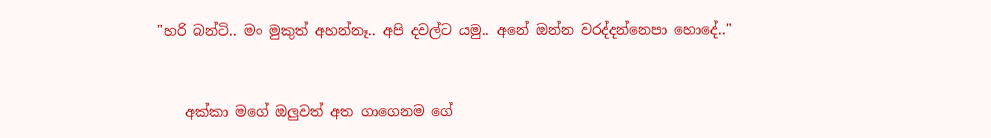"හරි බන්ටි.. මං මුකුත් අහන්නෑ.. අපි දවල්ට යමු.. අනේ ඔන්න වරද්දන්නෙපා හොදේ.."


    අක්කා මගේ ඔලුවත් අත ගාගෙනම ගේ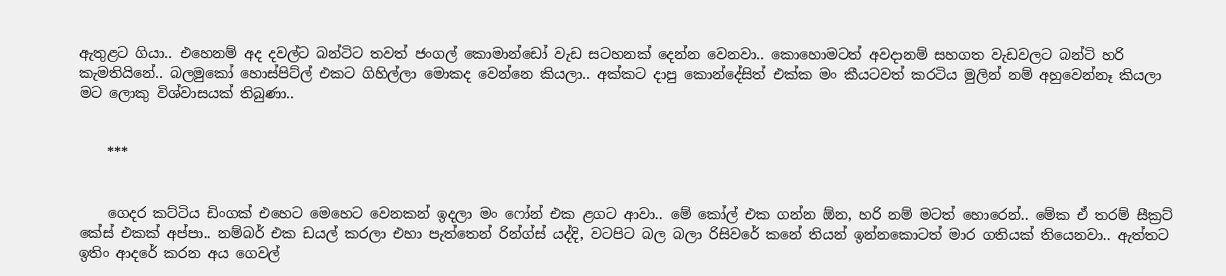ඇතුළට ගියා.. එහෙනම් අද දවල්ට බන්ටිට තවත් ජංගල් කොමාන්ඩෝ වැඩ සටහනක් දෙන්න වෙනවා.. කොහොමටත් අවදානම් සහගත වැඩවලට බන්ටි හරි කැමතියිනේ.. බලමුකෝ හොස්පිට්ල් එකට ගිහිල්ලා මොකද වෙන්නෙ කියලා.. අක්කට දාපු කොන්දේසිත් එක්ක මං කීයටවත් කරටිය මුලින් නම් අහුවෙන්නෑ කියලා මට ලොකු විශ්වාසයක් තිබුණා..


    ***


    ගෙදර කට්ටිය ඩිංගක් එහෙට මෙහෙට වෙනකන් ඉදලා මං ෆෝන් එක ළගට ආවා.. මේ කෝල් එක ගන්න ඕන, හරි නම් මටත් හොරෙන්.. මේක ඒ තරම් සීක්‍රට් කේස් එකක් අප්පා.. නම්බර් එක ඩයල් කරලා එහා පැත්තෙන් රින්ග්ස් යද්දි, වටපිට බල බලා රිසිවරේ කනේ තියන් ඉන්නකොටත් මාර ගතියක් තියෙනවා.. ඇත්තට ඉතිං ආදරේ කරන අය ගෙවල්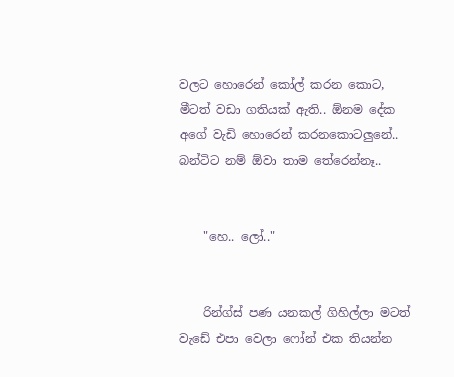වලට හොරෙන් කෝල් කරන කොට, මීටත් වඩා ගතියක් ඇති.. ඕනම දේක අගේ වැඩි හොරෙන් කරනකොටලුනේ.. බන්ටිට නම් ඕවා තාම තේරෙන්නෑ..


    "හෙ.. ලෝ.."


    රින්ග්ස් පණ යනකල් ගිහිල්ලා මටත් වැඩේ එපා වෙලා ෆෝන් එක තියන්න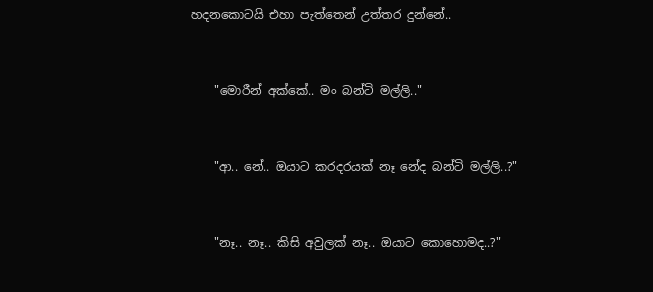හදනකොටයි එහා පැත්තෙන් උත්තර දුන්නේ..


    "මොරීන් අක්කේ.. මං බන්ටි මල්ලි.."


    "ආ.. නේ.. ඔයාට කරදරයක් නෑ නේද බන්ටි මල්ලි..?"


    "නෑ.. නෑ.. කිසි අවුලක් නෑ.. ඔයාට කොහොමද..?"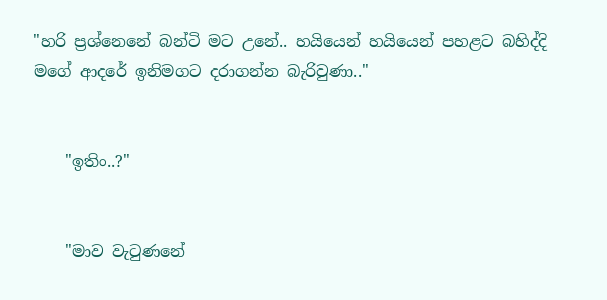"හරි ප්‍රශ්නෙනේ බන්ටි මට උනේ.. හයියෙන් හයියෙන් පහළට බහිද්දි මගේ ආදරේ ඉනිමගට දරාගන්න බැරිවුණා.."


    "ඉතිං..?"


    "මාව වැටුණනේ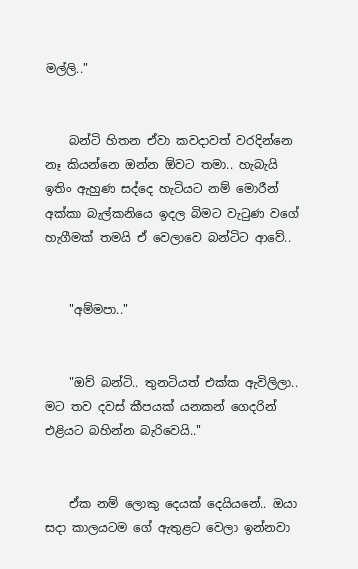මල්ලි.."


    බන්ටි හිතන ඒවා කවදාවත් වරදින්නෙ නෑ කියන්නෙ ඔන්න ඕවට තමා.. හැබැයි ඉතිං ඇහුණ සද්දෙ හැටියට නම් මොරීන් අක්කා බැල්කනියෙ ඉදල බිමට වැටුණ වගේ හැගීමක් තමයි ඒ වෙලාවෙ බන්ටිට ආවේ..


    "අම්මපා.."


    "ඔව් බන්ටි.. තුනටියත් එක්ක ඇවිලිලා.. මට තව දවස් කීපයක් යනකන් ගෙදරින් එළියට බහින්න බැරිවෙයි.."


    ඒක නම් ලොකු දෙයක් දෙයියනේ.. ඔයා සදා කාලයටම ගේ ඇතුළට වෙලා ඉන්නවා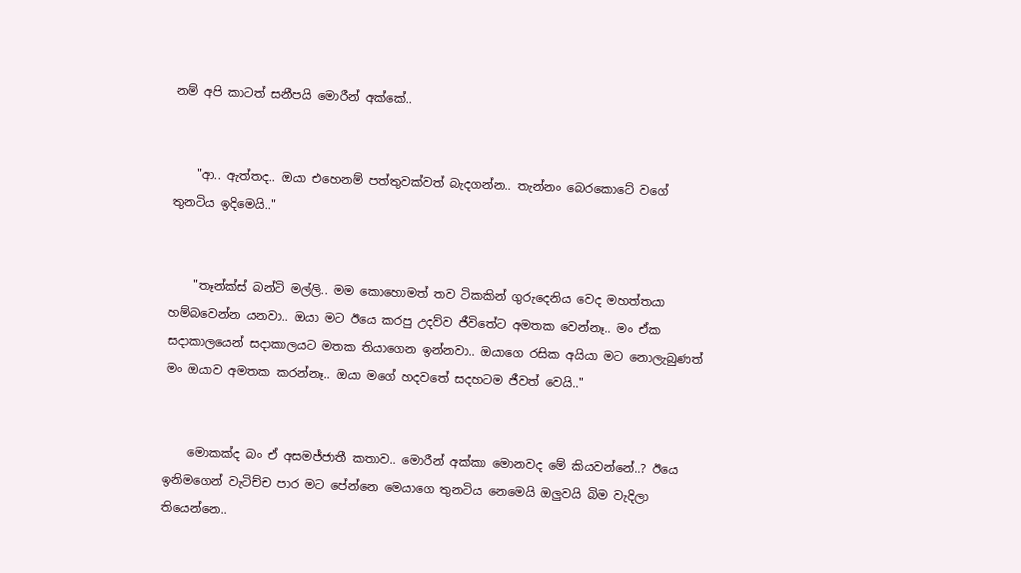නම් අපි කාටත් සනීපයි මොරීන් අක්කේ..


    "ආ.. ඇත්තද.. ඔයා එහෙනම් පත්තුවක්වත් බැදගන්න.. තැන්නං බෙරකොටේ වගේ තුනටිය ඉදිමෙයි.."


    "තෑන්ක්ස් බන්ටි මල්ලි.. මම කොහොමත් තව ටිකකින් ගුරුදෙනිය වෙද මහත්තයා හම්බවෙන්න යනවා.. ඔයා මට ඊයෙ කරපු උදව්ව ජීවිතේට අමතක වෙන්නෑ.. මං ඒක සදාකාලයෙන් සදාකාලයට මතක තියාගෙන ඉන්නවා.. ඔයාගෙ රසික අයියා මට නොලැබුණත් මං ඔයාව අමතක කරන්නෑ.. ඔයා මගේ හදවතේ සදහටම ජීවත් වෙයි.."


    මොකක්ද බං ඒ අසමජ්ජාතී කතාව.. මොරීන් අක්කා මොනවද මේ කියවන්නේ..? ඊයෙ ඉනිමගෙන් වැටිච්ච පාර මට පේන්නෙ මෙයාගෙ තුනටිය නෙමෙයි ඔලුවයි බිම වැදිලා තියෙන්නෙ..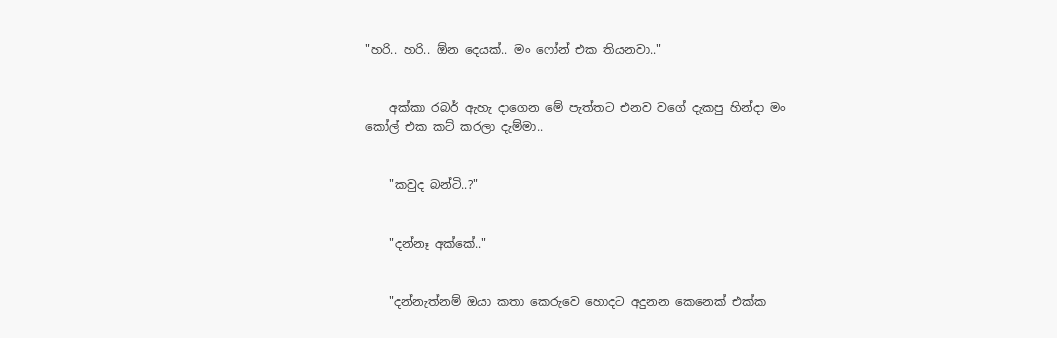"හරි.. හරි.. ඕන දෙයක්.. මං ෆෝන් එක තියනවා.."


    අක්කා රබර් ඇහැ දාගෙන මේ පැත්තට එනව වගේ දැකපු හින්දා මං කෝල් එක කට් කරලා දැම්මා..


    "කවුද බන්ටි..?"


    "දන්නෑ අක්කේ.."


    "දන්නැත්නම් ඔයා කතා කෙරුවෙ හොදට අදුනන කෙනෙක් එක්ක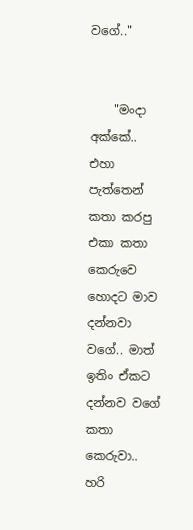වගේ.."


    "මංදා අක්කේ.. එහා පැත්තෙන් කතා කරපු එකා කතා කෙරුවෙ හොදට මාව දන්නවා වගේ.. මාත් ඉතිං ඒකට දන්නව වගේ කතා කෙරුවා.. හරි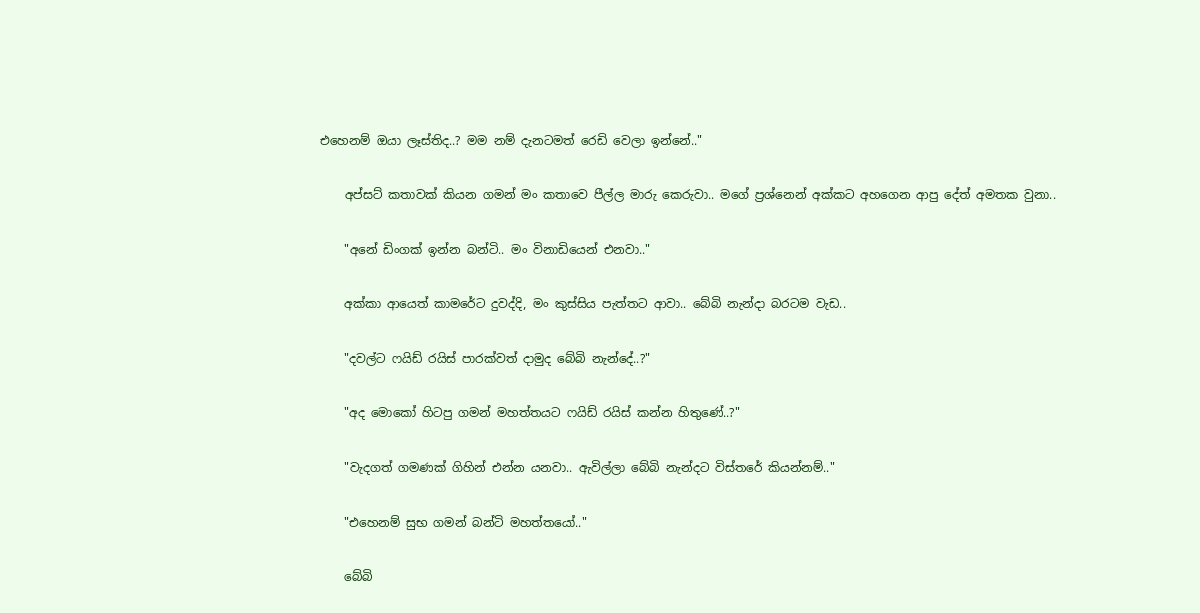එහෙනම් ඔයා ලෑස්තිද..? මම නම් දැනටමත් රෙඩි වෙලා ඉන්නේ.."


    අප්සට් කතාවක් කියන ගමන් මං කතාවෙ පීල්ල මාරු කෙරුවා.. මගේ ප්‍රශ්නෙන් අක්කට අහගෙන ආපු දේත් අමතක වුනා..


    "අනේ ඩිංගක් ඉන්න බන්ටි.. මං විනාඩියෙන් එනවා.."


    අක්කා ආයෙත් කාමරේට දුවද්දි, මං කුස්සිය පැත්තට ආවා.. බේබි නැන්දා බරටම වැඩ..


    "දවල්ට ෆයිඩ් රයිස් පාරක්වත් දාමුද බේබි නැන්දේ..?"


    "අද මොකෝ හිටපු ගමන් මහත්තයට ෆයිඩ් රයිස් කන්න හිතුණේ..?"


    "වැදගත් ගමණක් ගිහින් එන්න යනවා.. ඇවිල්ලා බේබි නැන්දට විස්තරේ කියන්නම්.."


    "එහෙනම් සුභ ගමන් බන්ටි මහත්තයෝ.."


    බේබි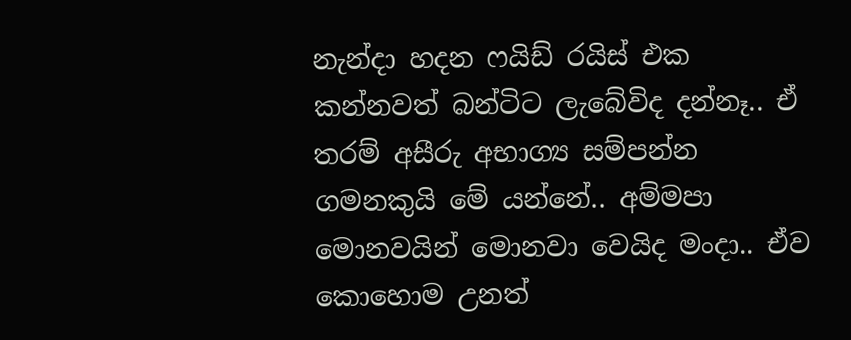නැන්දා හදන ෆයිඩ් රයිස් එක කන්නවත් බන්ටිට ලැබේවිද දන්නෑ.. ඒ තරම් අසීරු අභාග්‍ය සම්පන්න ගමනකුයි මේ යන්නේ.. අම්මපා මොනවයින් මොනවා වෙයිද මංදා.. ඒව කොහොම උනත්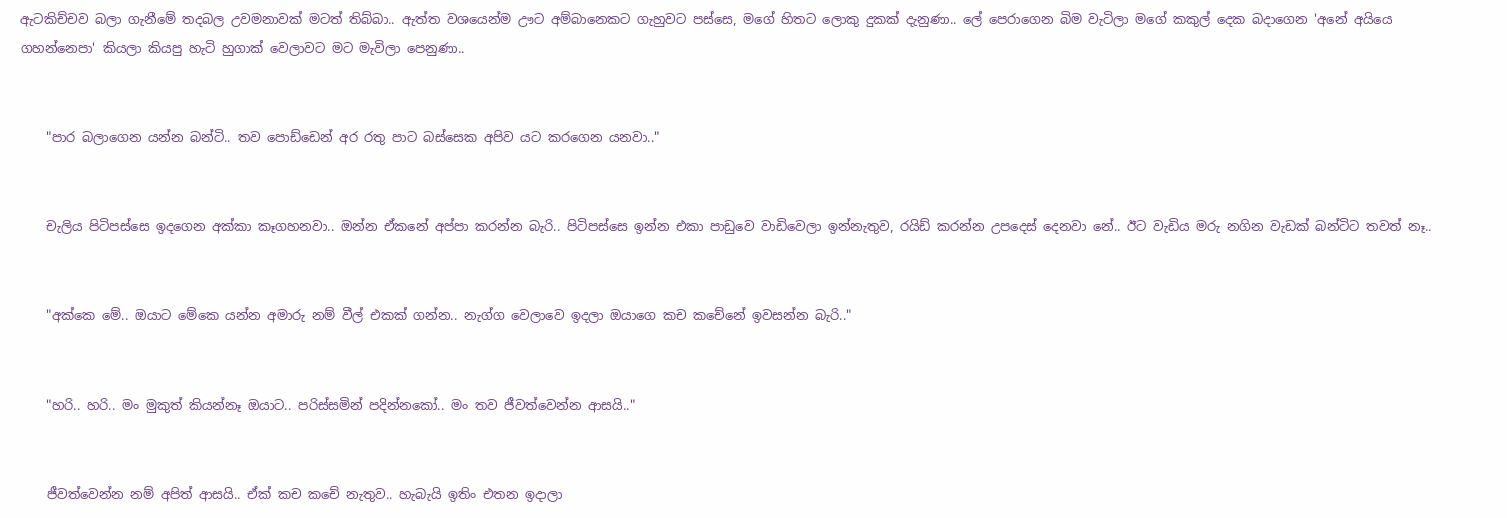ඇටකිච්චව බලා ගැනීමේ තදබල උවමනාවක් මටත් තිබ්බා.. ඇත්ත වශයෙන්ම ඌට අම්බානෙකට ගැහුවට පස්සෙ, මගේ හිතට ලොකු දුකක් දැනුණා.. ලේ පෙරාගෙන බිම වැටිලා මගේ කකුල් දෙක බදාගෙන 'අනේ අයියෙ ගහන්නෙපා' කියලා කියපු හැටි හුගාක් වෙලාවට මට මැවිලා පෙනුණා..


    "පාර බලාගෙන යන්න බන්ටි.. තව පොඩ්ඩෙන් අර රතු පාට බස්සෙක අපිව යට කරගෙන යනවා.."


    චැලිය පිටිපස්සෙ ඉදගෙන අක්කා කෑගහනවා.. ඔන්න ඒකනේ අප්පා කරන්න බැරි.. පිටිපස්සෙ ඉන්න එකා පාඩුවෙ වාඩිවෙලා ඉන්නැතුව, රයිඩ් කරන්න උපදෙස් දෙනවා නේ.. ඊට වැඩිය මරු නගින වැඩක් බන්ටිට තවත් නෑ..


    "අක්කෙ මේ.. ඔයාට මේකෙ යන්න අමාරු නම් වීල් එකක් ගන්න.. නැග්ග වෙලාවෙ ඉදලා ඔයාගෙ කච කචේනේ ඉවසන්න බැරි.."


    "හරි.. හරි.. මං මුකුත් කියන්නෑ ඔයාට.. පරිස්සමින් පදින්නකෝ.. මං තව ජීවත්වෙන්න ආසයි.."


    ජීවත්වෙන්න නම් අපිත් ආසයි.. ඒක් කච කචේ නැතුව.. හැබැයි ඉතිං එතන ඉදාලා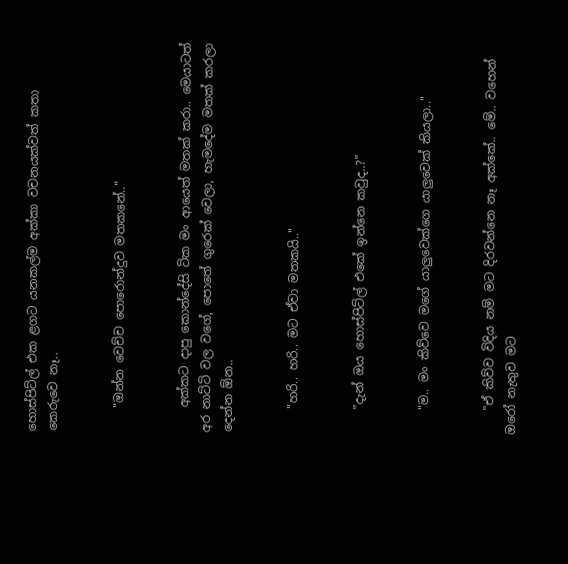හොස්පිට්ල් එක ළගට යනකල්ම අක්කා වචනයක්වත් කතා කෙරුවෙ නෑ..


    "ඔන්න වෙච්ච පොරොන්දුව මතකනේ.."


    අක්කට දාපු කොන්දේසි ටික මං ආයෙත් මතක් කරා.. මෙයාටත් අර නාට්ටි වල වගේ, පොතේ ගුරෙක් වෙලා, හැමදේම මතක් කරලා දෙන්න ඕන..


    "හරි.. හරි.. මට ඒවා මතකයි.."


    "දැන් ඔය හොස්පිට්ල් එකේ ඉන්නෙ කවුද..?"


    "ම.. මං කිව්වෙ මගේ යාලුවෙක්ගෙ යාලුවෙක් කියලා.."


    "ඒ කිව්ව විදිය නම් මට දිරවන්නෙ නෑ අක්කේ.. මේ.. වහෙන් ඔරෝ නැතුව මට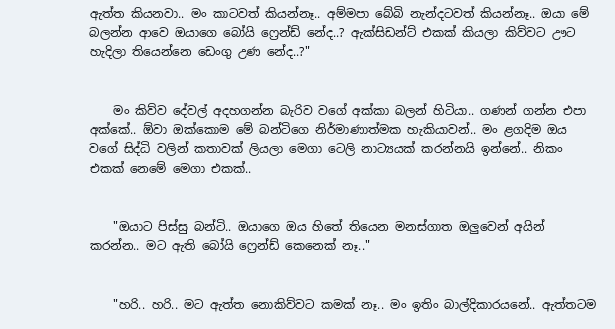ඇත්ත කියනවා.. මං කාටවත් කියන්නෑ.. අම්මපා බේබි නැන්දටවත් කියන්නෑ.. ඔයා මේ බලන්න ආවෙ ඔයාගෙ බෝයි ෆ්‍රෙන්ඩ් නේද..? ඇක්සිඩන්ට් එකක් කියලා කිව්වට ඌට හැදිලා තියෙන්නෙ ඩෙංගු උණ නේද..?"


    මං කිව්ව දේවල් අදහගන්න බැරිව වගේ අක්කා බලන් හිටියා.. ගණන් ගන්න එපා අක්කේ.. ඕවා ඔක්කොම මේ බන්ටිගෙ නිර්මාණාත්මක හැකියාවන්.. මං ළගදිම ඔය වගේ සිද්ධි වලින් කතාවක් ලියලා මෙගා ටෙලි නාට්‍යයක් කරන්නයි ඉන්නේ.. නිකං එකක් නෙමේ මෙගා එකක්..


    "ඔයාට පිස්සු බන්ටි.. ඔයාගෙ ඔය හිතේ තියෙන මනස්ගාත ඔලුවෙන් අයින් කරන්න.. මට ඇති බෝයි ෆ්‍රෙන්ඩ් කෙනෙක් නෑ.."


    "හරි.. හරි.. මට ඇත්ත නොකිව්වට කමක් නෑ.. මං ඉතිං බාල්දිකාරයනේ.. ඇත්තටම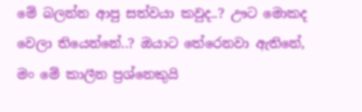මේ බලන්න ආපු සත්වයා කවුද..? ඌට මොකද වෙලා තියෙන්නේ..? ඔයාට තේරෙනවා ඇතිනේ, මං මේ කාලීන ප්‍රශ්නෙකුයි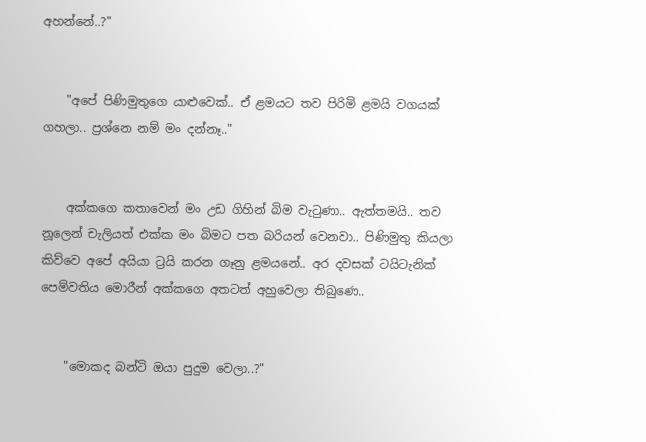අහන්නේ..?"


    "අපේ පිණිමුතුගෙ යාළුවෙක්.. ඒ ළමයට තව පිරිමි ළමයි වගයක් ගහලා.. ප්‍රශ්නෙ නම් මං දන්නෑ.."


    අක්කගෙ කතාවෙන් මං උඩ ගිහින් බිම වැටුණා.. ඇත්තමයි.. තව නූලෙන් චැලියත් එක්ක මං බිමට පත බරියන් වෙනවා.. පිණිමුතු කියලා කිව්වෙ අපේ අයියා ට්‍රයි කරන ගෑනු ළමයනේ.. අර දවසක් ටයිටැනික් පෙම්වතිය මොරීන් අක්කගෙ අතටත් අහුවෙලා තිබුණෙ..


    "මොකද බන්ටි ඔයා පුදුම වෙලා..?"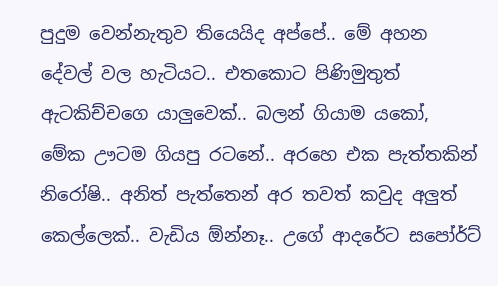පුදුම වෙන්නැතුව තියෙයිද අප්පේ.. මේ අහන දේවල් වල හැටියට.. එතකොට පිණිමුතුත් ඇටකිච්චගෙ යාලුවෙක්.. බලන් ගියාම යකෝ, මේක ඌටම ගියපු රටනේ.. අරහෙ එක පැත්තකින් නිරෝෂි.. අනිත් පැත්තෙන් අර තවත් කවුද අලුත් කෙල්ලෙක්.. වැඩිය ඕන්නෑ.. උගේ ආදරේට සපෝර්ට්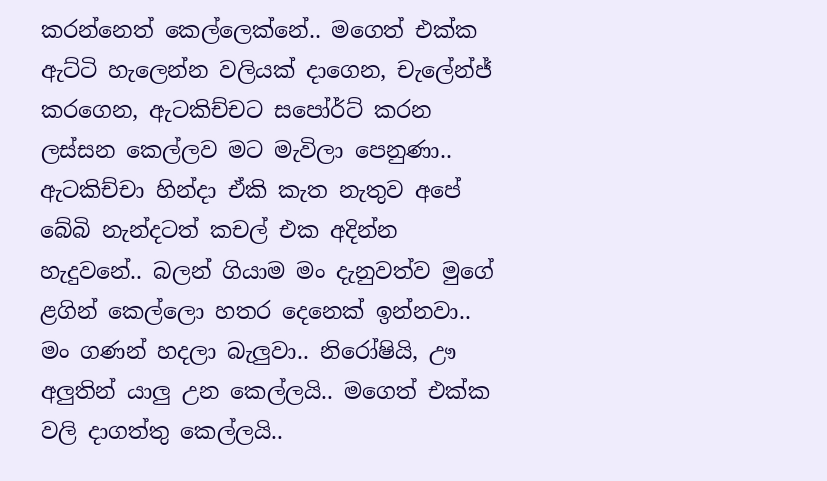කරන්නෙත් කෙල්ලෙක්නේ.. මගෙත් එක්ක ඇට්ටි හැලෙන්න වලියක් දාගෙන, චැලේන්ජ් කරගෙන, ඇටකිච්චට සපෝර්ට් කරන ලස්සන කෙල්ලව මට මැවිලා පෙනුණා.. ඇටකිච්චා හින්දා ඒකි කැත නැතුව අපේ බේබි නැන්දටත් කචල් එක අදින්න හැදුවනේ.. බලන් ගියාම මං දැනුවත්ව මුගේ ළගින් කෙල්ලො හතර දෙනෙක් ඉන්නවා.. මං ගණන් හදලා බැලුවා.. නිරෝෂියි, ඌ අලුතින් යාලු උන කෙල්ලයි.. මගෙත් එක්ක වලි දාගත්තු කෙල්ලයි..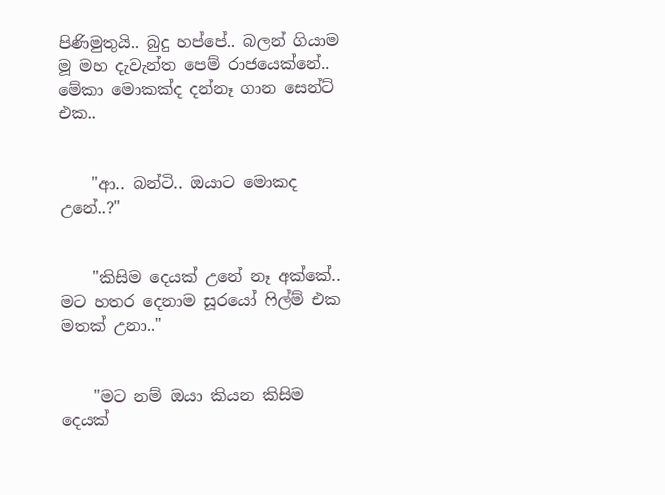පිණිමුතුයි.. බුදු හප්පේ.. බලන් ගියාම මූ මහ දැවැන්ත පෙම් රාජයෙක්නේ.. මේකා මොකක්ද දන්නෑ ගාන සෙන්ට් එක..


    "ආ.. බන්ටි.. ඔයාට මොකද උනේ..?"


    "කිසිම දෙයක් උනේ නෑ අක්කේ.. මට හතර දෙනාම සූරයෝ ෆිල්ම් එක මතක් උනා.."


    "මට නම් ඔයා කියන කිසිම දෙයක්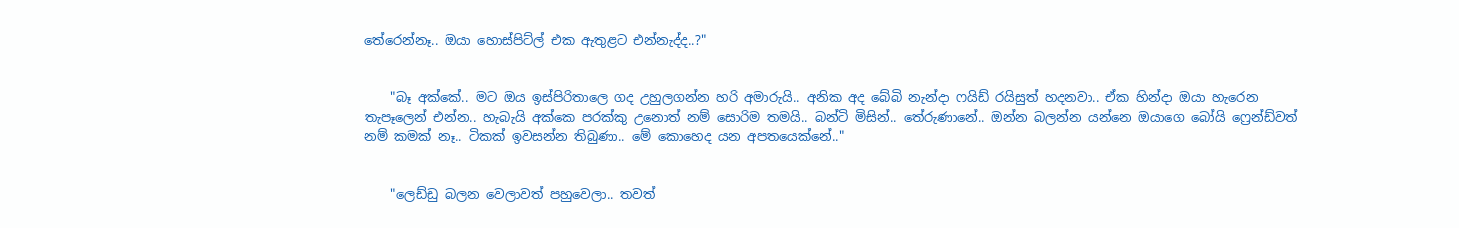තේරෙන්නෑ.. ඔයා හොස්පිට්ල් එක ඇතුළට එන්නැද්ද..?"


    "බෑ අක්කේ.. මට ඔය ඉස්පිරිතාලෙ ගද උහුලගන්න හරි අමාරුයි.. අනික අද බේබි නැන්දා ෆයිඩ් රයිසුත් හදනවා.. ඒක හින්දා ඔයා හැරෙන තැපෑලෙන් එන්න.. හැබැයි අක්කෙ පරක්කු උනොත් නම් සොරිම තමයි.. බන්ටි මිසින්.. තේරුණානේ.. ඔන්න බලන්න යන්නෙ ඔයාගෙ බෝයි ෆ්‍රෙන්ඩ්වත් නම් කමක් නෑ.. ටිකක් ඉවසන්න තිබුණා.. මේ කොහෙද යන අපතයෙක්නේ.."


    "ලෙඩ්ඩු බලන වෙලාවත් පහුවෙලා.. තවත්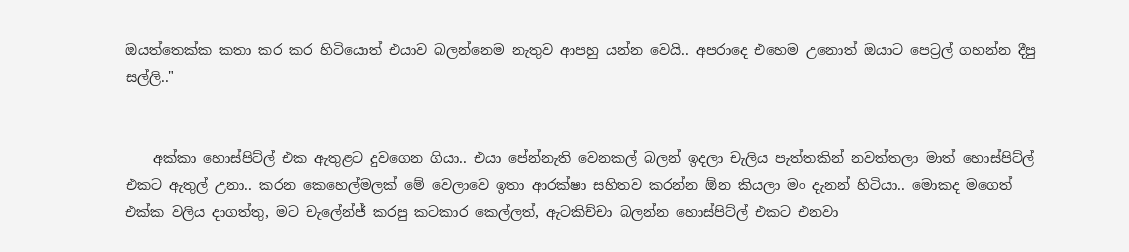ඔයත්තෙක්ක කතා කර කර හිටියොත් එයාව බලන්නෙම නැතුව ආපහු යන්න වෙයි.. අපරාදෙ එහෙම උනොත් ඔයාට පෙට්‍රල් ගහන්න දීපු සල්ලි.."


    අක්කා හොස්පිට්ල් එක ඇතුළට දුවගෙන ගියා.. එයා පේන්නැති වෙනකල් බලන් ඉදලා චැලිය පැත්තකින් නවත්තලා මාත් හොස්පිට්ල් එකට ඇතුල් උනා.. කරන කෙහෙල්මලක් මේ වෙලාවෙ ඉතා ආරක්ෂා සහිතව කරන්න ඕන කියලා මං දැනන් හිටියා.. මොකද මගෙත් එක්ක වලිය දාගත්තු, මට චැලේන්ජ් කරපු කටකාර කෙල්ලත්, ඇටකිච්චා බලන්න හොස්පිට්ල් එකට එනවා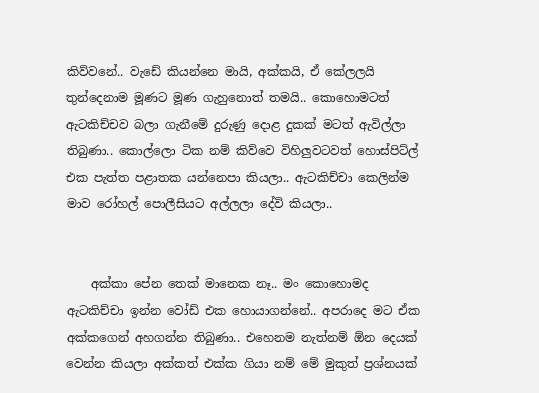කිව්වනේ.. වැඩේ කියන්නෙ මායි, අක්කයි, ඒ කේලලයි තුන්දෙනාම මූණට මූණ ගැහුනොත් තමයි.. කොහොමටත් ඇටකිච්චව බලා ගැනීමේ දුරුණු දොළ දුකක් මටත් ඇවිල්ලා තිබුණා.. කොල්ලො ටික නම් කිව්වෙ විහිලුවටවත් හොස්පිට්ල් එක පැත්ත පළාතක යන්නෙපා කියලා.. ඇටකිච්චා කෙලින්ම මාව රෝහල් පොලීසියට අල්ලලා දේවි කියලා..


    අක්කා පේන තෙක් මානෙක නෑ.. මං කොහොමද ඇටකිච්චා ඉන්න වෝඩ් එක හොයාගන්නේ.. අපරාදෙ මට ඒක අක්කගෙන් අහගන්න තිබුණා.. එහෙනම නැත්නම් ඕන දෙයක් වෙන්න කියලා අක්කත් එක්ක ගියා නම් මේ මුකුත් ප්‍රශ්නයක්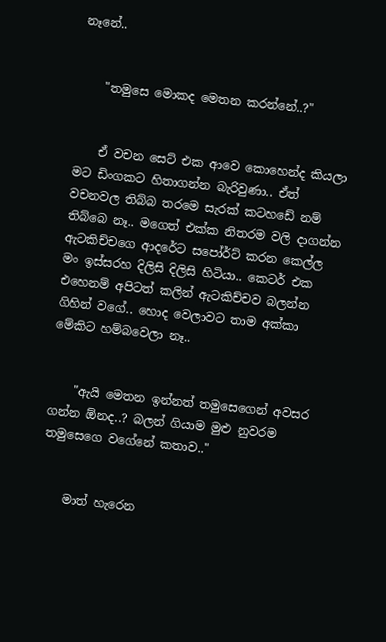නෑනේ..


    "තමුසෙ මොකද මෙතන කරන්නේ..?"


    ඒ වචන සෙට් එක ආවෙ කොහෙන්ද කියලා මට ඩිංගකට හිතාගන්න බැරිවුණා.. ඒත් වචනවල තිබ්බ තරමෙ සැරක් කටහඩේ නම් තිබ්බෙ නෑ.. මගෙත් එක්ක නිතරම වලි දාගන්න ඇටකිච්චගෙ ආදරේට සපෝර්ට් කරන කෙල්ල මං ඉස්සරහ දිලිසි දිලිසි හිටියා.. කෙටර් එක එහෙනම් අපිටත් කලින් ඇටකිච්චව බලන්න ගිහින් වගේ.. හොද වෙලාවට තාම අක්කා මේකිට හම්බවෙලා නෑ..


    "ඇයි මෙතන ඉන්නත් තමුසෙගෙන් අවසර ගන්න ඕනද..? බලන් ගියාම මුළු නුවරම තමුසෙගෙ වගේනේ කතාව.."


    මාත් හැරෙන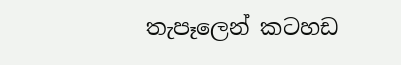තැපෑලෙන් කටහඩ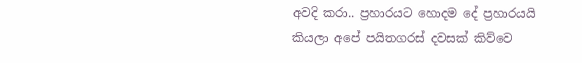අවදි කරා.. ප්‍රහාරයට හොදම දේ ප්‍රහාරයයි කියලා අපේ පයිතගරස් දවසක් කිව්වෙ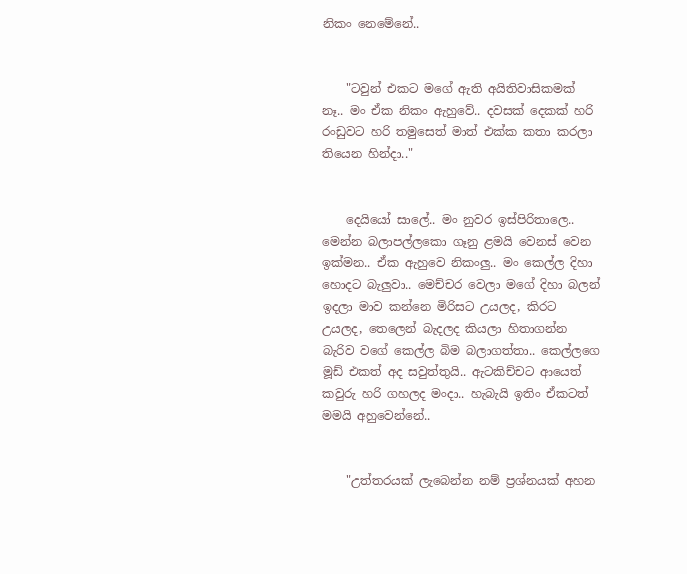නිකං නෙමේනේ..


    "ටවුන් එකට මගේ ඇති අයිතිවාසිකමක් නෑ.. මං ඒක නිකං ඇහුවේ.. දවසක් දෙකක් හරි රංඩුවට හරි තමුසෙත් මාත් එක්ක කතා කරලා තියෙන හින්දා.."


    දෙයියෝ සාලේ.. මං නුවර ඉස්පිරිතාලෙ.. මෙන්න බලාපල්ලකො ගෑනු ළමයි වෙනස් වෙන ඉක්මන.. ඒක ඇහුවෙ නිකංලු.. මං කෙල්ල දිහා හොදට බැලුවා.. මෙච්චර වෙලා මගේ දිහා බලන් ඉදලා මාව කන්නෙ මිරිසට උයලද, කිරට උයලද, තෙලෙන් බැදලද කියලා හිතාගන්න බැරිව වගේ කෙල්ල බිම බලාගත්තා.. කෙල්ලගෙ මූඩ් එකත් අද සවුත්තුයි.. ඇටකිච්චට ආයෙත් කවුරු හරි ගහලද මංදා.. හැබැයි ඉතිං ඒකටත් මමයි අහුවෙන්නේ..


    "උත්තරයක් ලැබෙන්න නම් ප්‍රශ්නයක් අහන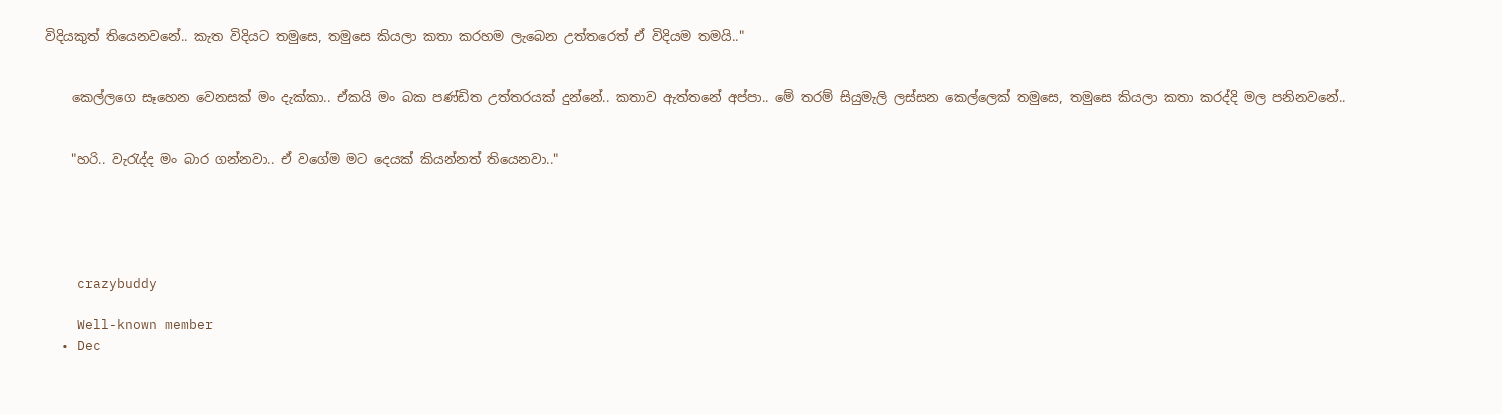විදියකුත් තියෙනවනේ.. කැත විදියට තමුසෙ, තමුසෙ කියලා කතා කරහම ලැබෙන උත්තරෙත් ඒ විදියම තමයි.."


    කෙල්ලගෙ සෑහෙන වෙනසක් මං දැක්කා.. ඒකයි මං බක පණ්ඩිත උත්තරයක් දුන්නේ.. කතාව ඇත්තනේ අප්පා.. මේ තරම් සියුමැලි ලස්සන කෙල්ලෙක් තමුසෙ, තමුසෙ කියලා කතා කරද්දි මල පනිනවනේ..


    "හරි.. වැරැද්ද මං බාර ගන්නවා.. ඒ වගේම මට දෙයක් කියන්නත් තියෙනවා.."





    crazybuddy

    Well-known member
  • Dec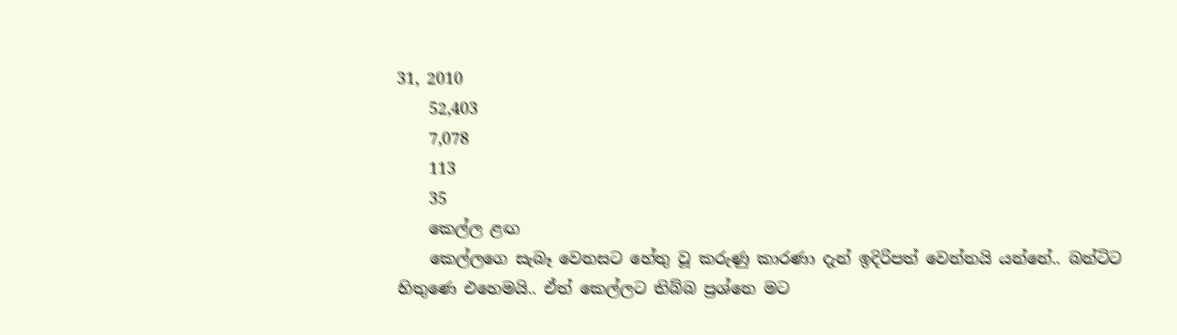31, 2010
    52,403
    7,078
    113
    35
    කෙල්ල ළඟ
    කෙල්ලගෙ සැබෑ වෙනසට හේතු වූ කරුණු කාරණා දැන් ඉදිරිපත් වෙන්නයි යන්නේ.. බන්ටිට හිතුණෙ එහෙමයි.. ඒත් කෙල්ලට තිබ්බ ප්‍රශ්නෙ මට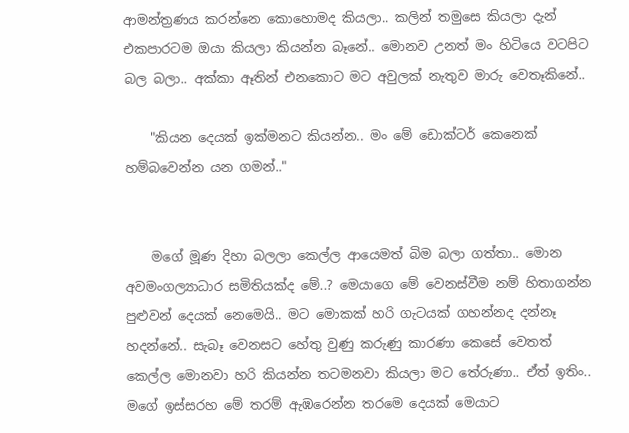ආමන්ත්‍රණය කරන්නෙ කොහොමද කියලා.. කලින් තමුසෙ කියලා දැන් එකපාරටම ඔයා කියලා කියන්න බෑනේ.. මොනව උනත් මං හිටියෙ වටපිට බල බලා.. අක්කා ඈතින් එනකොට මට අවුලක් නැතුව මාරු වෙතෑකිනේ..

    "කියන දෙයක් ඉක්මනට කියන්න.. මං මේ ඩොක්ටර් කෙනෙක් හම්බවෙන්න යන ගමන්.."


    මගේ මූණ දිහා බලලා කෙල්ල ආයෙමත් බිම බලා ගත්තා.. මොන අවමංගල්‍යාධාර සමිතියක්ද මේ..? මෙයාගෙ මේ වෙනස්වීම නම් හිතාගන්න පුළුවන් දෙයක් නෙමෙයි.. මට මොකක් හරි ගැටයක් ගහන්නද දන්නෑ හදන්නේ.. සැබෑ වෙනසට හේතු වුණු කරුණු කාරණා කෙසේ වෙතත් කෙල්ල මොනවා හරි කියන්න තටමනවා කියලා මට තේරුණා.. ඒත් ඉතිං.. මගේ ඉස්සරහ මේ තරම් ඇඹරෙන්න තරමෙ දෙයක් මෙයාට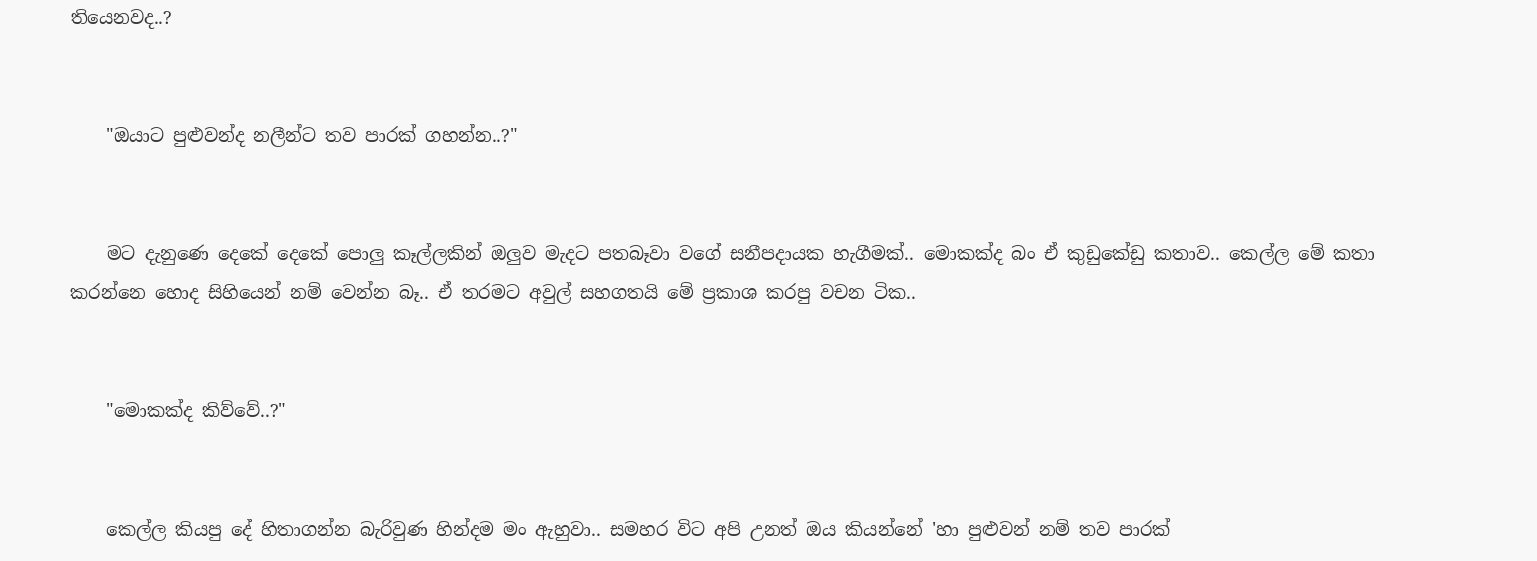තියෙනවද..?


    "ඔයාට පුළුවන්ද නලීන්ට තව පාරක් ගහන්න..?"


    මට දැනුණෙ දෙකේ දෙකේ පොලු කෑල්ලකින් ඔලුව මැදට පතබෑවා වගේ සනීපදායක හැගීමක්.. මොකක්ද බං ඒ කුඩුකේඩු කතාව.. කෙල්ල මේ කතා කරන්නෙ හොද සිහියෙන් නම් වෙන්න බෑ.. ඒ තරමට අවුල් සහගතයි මේ ප්‍රකාශ කරපු වචන ටික..


    "මොකක්ද කිව්වේ..?"


    කෙල්ල කියපු දේ හිතාගන්න බැරිවුණ හින්දම මං ඇහුවා.. සමහර විට අපි උනත් ඔය කියන්නේ 'හා පුළුවන් නම් තව පාරක්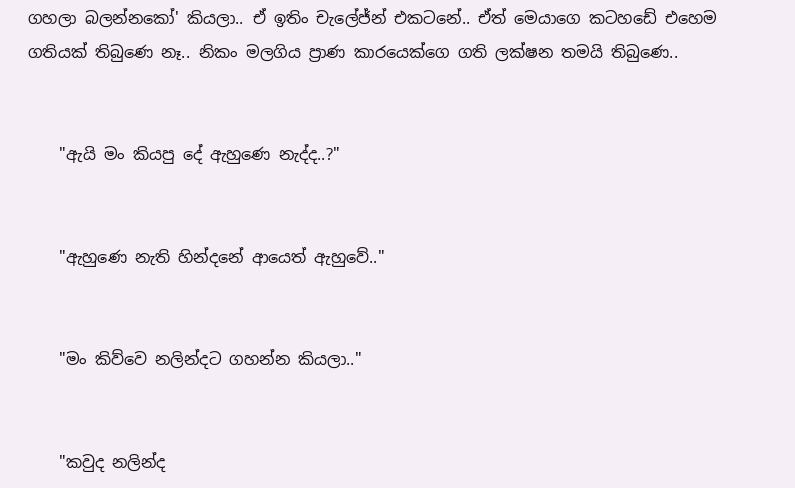ගහලා බලන්නකෝ' කියලා.. ඒ ඉතිං චැලේජ්න් එකටනේ.. ඒත් මෙයාගෙ කටහඩේ එහෙම ගතියක් තිබුණෙ නෑ.. නිකං මලගිය ප්‍රාණ කාරයෙක්ගෙ ගති ලක්ෂන තමයි තිබුණෙ..


    "ඇයි මං කියපු දේ ඇහුණෙ නැද්ද..?"


    "ඇහුණෙ නැති හින්දනේ ආයෙත් ඇහුවේ.."


    "මං කිව්වෙ නලින්දට ගහන්න කියලා.."


    "කවුද නලින්ද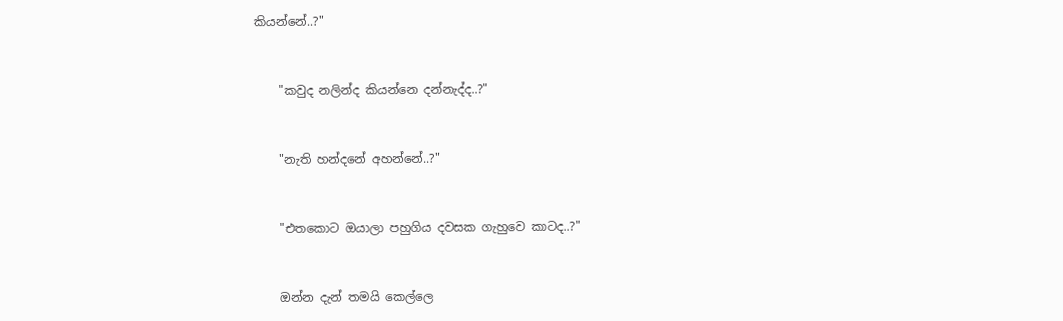කියන්නේ..?"


    "කවුද නලින්ද කියන්නෙ දන්නැද්ද..?"


    "නැති හන්දනේ අහන්නේ..?"


    "එතකොට ඔයාලා පහුගිය දවසක ගැහුවෙ කාටද..?"


    ඔන්න දැන් තමයි කෙල්ලෙ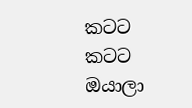කටට කටට ඔයාලා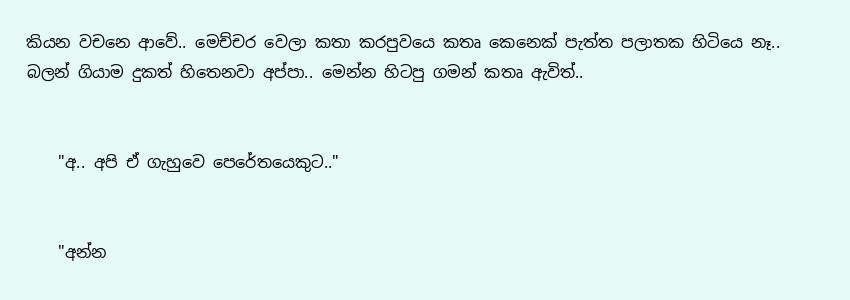කියන වචනෙ ආවේ.. මෙච්චර වෙලා කතා කරපුවයෙ කතෘ කෙනෙක් පැත්ත පලාතක හිටියෙ නෑ.. බලන් ගියාම දුකත් හිතෙනවා අප්පා.. මෙන්න හිටපු ගමන් කතෘ ඇවිත්..


    "අ.. අපි ඒ ගැහුවෙ පෙරේතයෙකුට.."


    "අන්න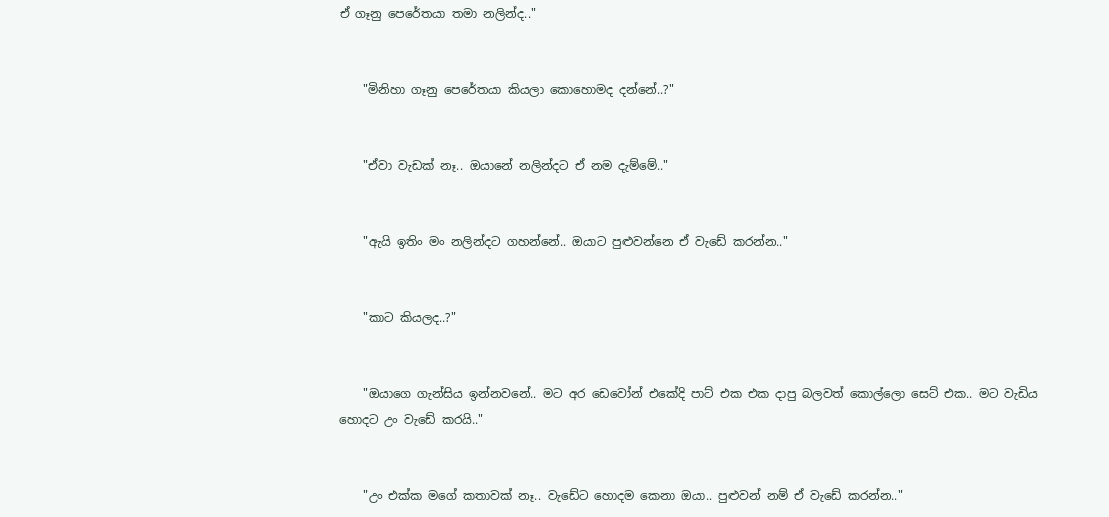ඒ ගෑනු පෙරේතයා තමා නලින්ද.."


    "මිනිහා ගෑනු පෙරේතයා කියලා කොහොමද දන්නේ..?"


    "ඒවා වැඩක් නෑ.. ඔයානේ නලින්දට ඒ නම දැම්මේ.."


    "ඇයි ඉතිං මං නලින්දට ගහන්නේ.. ඔයාට පුළුවන්නෙ ඒ වැඩේ කරන්න.."


    "කාට කියලද..?"


    "ඔයාගෙ ගැන්සිය ඉන්නවනේ.. මට අර ඩෙවෝන් එකේදි පාට් එක එක දාපු බලවත් කොල්ලො සෙට් එක.. මට වැඩිය හොදට උං වැඩේ කරයි.."


    "උං එක්ක මගේ කතාවක් නෑ.. වැඩේට හොදම කෙනා ඔයා.. පුළුවන් නම් ඒ වැඩේ කරන්න.."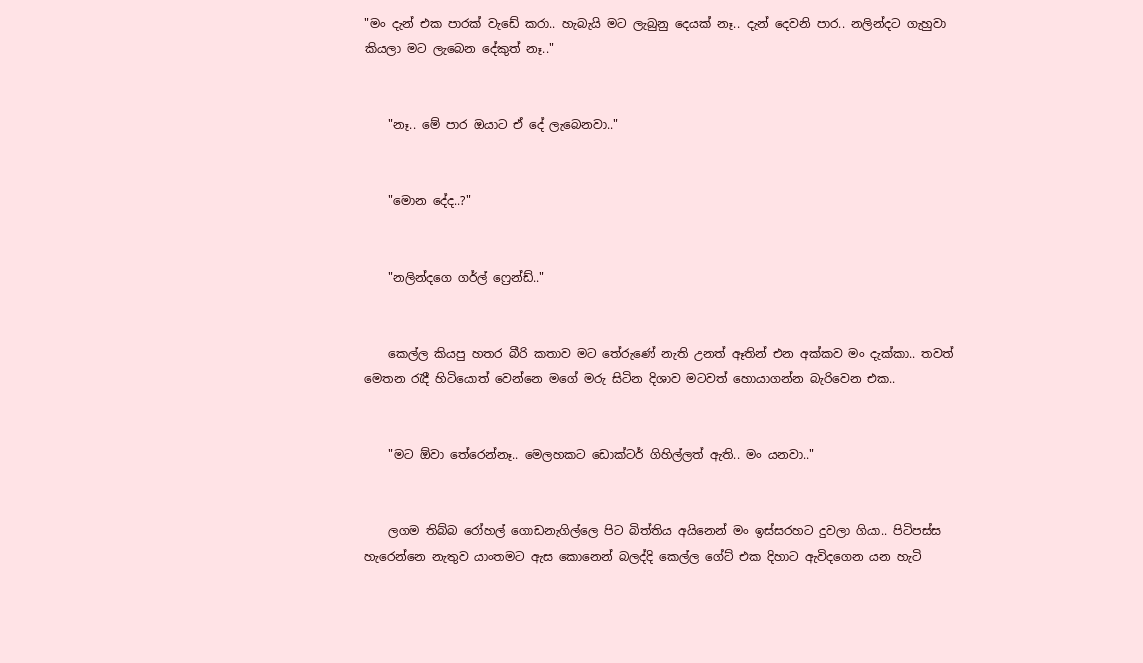"මං දැන් එක පාරක් වැඩේ කරා.. හැබැයි මට ලැබුනු දෙයක් නෑ.. දැන් දෙවනි පාර.. නලින්දට ගැහුවා කියලා මට ලැබෙන දේකුත් නෑ.."


    "නෑ.. මේ පාර ඔයාට ඒ දේ ලැබෙනවා.."


    "මොන දේද..?"


    "නලින්දගෙ ගර්ල් ෆ්‍රෙන්ඩ්.."


    කෙල්ල කියපු හතර බීරි කතාව මට තේරුණේ නැති උනත් ඈතින් එන අක්කව මං දැක්කා.. තවත් මෙතන රැදී හිටියොත් වෙන්නෙ මගේ මරු සිටින දිශාව මටවත් හොයාගන්න බැරිවෙන එක..


    "මට ඕවා තේරෙන්නෑ.. මෙලහකට ඩොක්ටර් ගිහිල්ලත් ඇති.. මං යනවා.."


    ලගම තිබ්බ රෝහල් ගොඩනැගිල්ලෙ පිට බිත්තිය අයිනෙන් මං ඉස්සරහට දුවලා ගියා.. පිටිපස්ස හැරෙන්නෙ නැතුව යාංතමට ඇස කොනෙන් බලද්දි කෙල්ල ගේට් එක දිහාට ඇවිදගෙන යන හැටි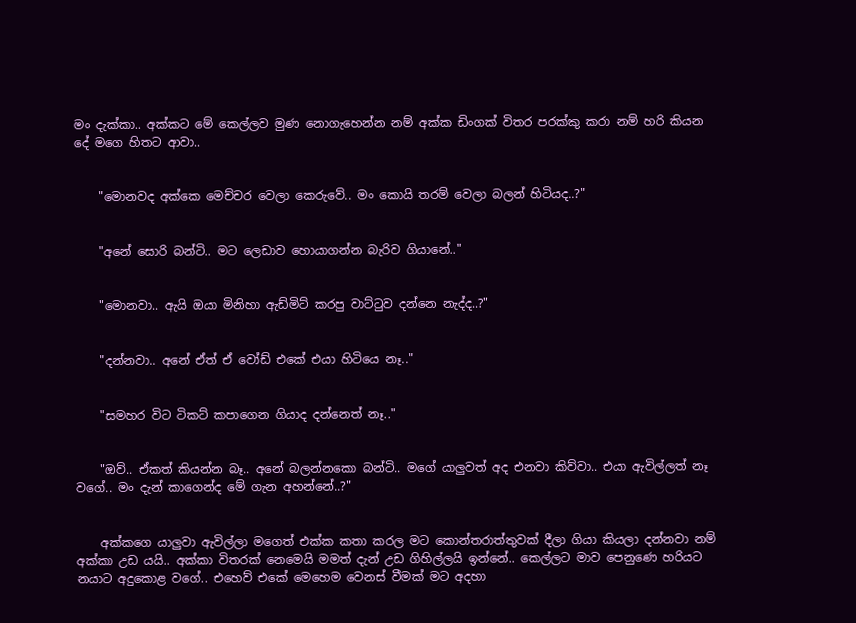මං දැක්කා.. අක්කට මේ කෙල්ලව මුණ නොගැහෙන්න නම් අක්ක ඩිංගක් විතර පරක්කු කරා නම් හරි කියන දේ මගෙ හිතට ආවා..


    "මොනවද අක්කෙ මෙච්චර වෙලා කෙරුවේ.. මං කොයි තරම් වෙලා බලන් හිටියද..?"


    "අනේ සොරි බන්ටි.. මට ලෙඩාව හොයාගන්න බැරිව ගියානේ.."


    "මොනවා.. ඇයි ඔයා මිනිහා ඇඩ්මිට් කරපු වාට්ටුව දන්නෙ නැද්ද..?"


    "දන්නවා.. අනේ ඒත් ඒ වෝඩ් එකේ එයා හිටියෙ නෑ.."


    "සමහර විට ටිකට් කපාගෙන ගියාද දන්නෙත් නෑ.."


    "ඔව්.. ඒකත් කියන්න බෑ.. අනේ බලන්නකො බන්ටි.. මගේ යාලුවත් අද එනවා කිව්වා.. එයා ඇවිල්ලත් නෑ වගේ.. මං දැන් කාගෙන්ද මේ ගැන අහන්නේ..?"


    අක්කගෙ යාලුවා ඇවිල්ලා මගෙත් එක්ක කතා කරල මට කොන්තරාත්තුවක් දීලා ගියා කියලා දන්නවා නම් අක්කා උඩ යයි.. අක්කා විතරක් නෙමෙයි මමත් දැන් උඩ ගිහිල්ලයි ඉන්නේ.. කෙල්ලට මාව පෙනුණෙ හරියට නයාට අදුකොළ වගේ.. එහෙව් එකේ මෙහෙම වෙනස් වීමක් මට අදහා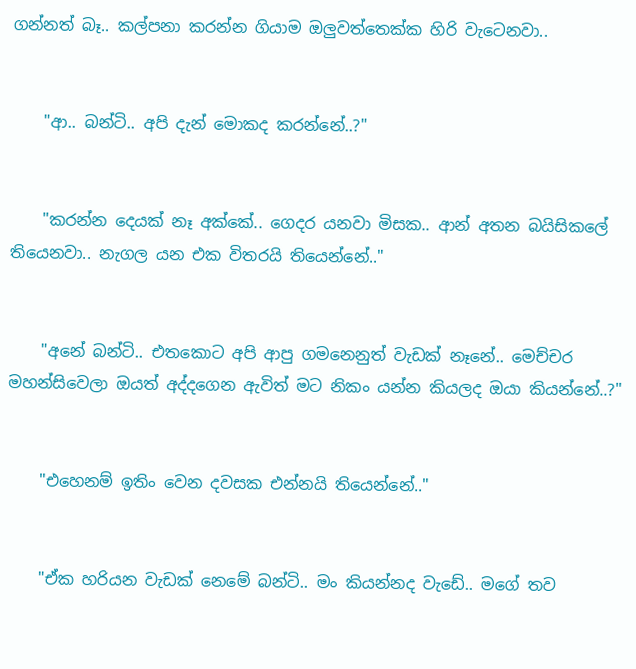ගන්නත් බෑ.. කල්පනා කරන්න ගියාම ඔලුවත්තෙක්ක හිරි වැටෙනවා..


    "ආ.. බන්ටි.. අපි දැන් මොකද කරන්නේ..?"


    "කරන්න දෙයක් නෑ අක්කේ.. ගෙදර යනවා මිසක.. ආන් අතන බයිසිකලේ තියෙනවා.. නැගල යන එක විතරයි තියෙන්නේ.."


    "අනේ බන්ටි.. එතකොට අපි ආපු ගමනෙනුත් වැඩක් නෑනේ.. මෙච්චර මහන්සිවෙලා ඔයත් අද්දගෙන ඇවිත් මට නිකං යන්න කියලද ඔයා කියන්නේ..?"


    "එහෙනම් ඉතිං වෙන දවසක එන්නයි තියෙන්නේ.."


    "ඒක හරියන වැඩක් නෙමේ බන්ටි.. මං කියන්නද වැඩේ.. මගේ තව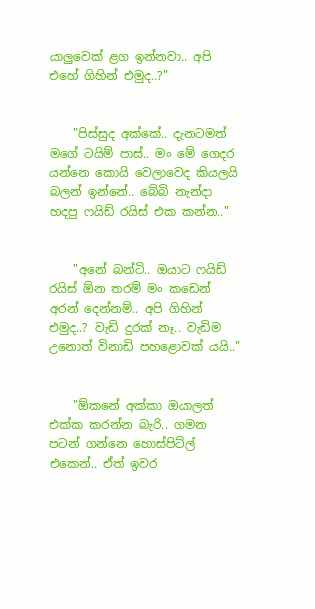යාලුවෙක් ළග ඉන්නවා.. අපි එහේ ගිහින් එමුද..?"


    "පිස්සුද අක්කේ.. දැනටමත් මගේ ටයිම් පාස්.. මං මේ ගෙදර යන්නෙ කොයි වෙලාවෙද කියලයි බලන් ඉන්නේ.. බේබි නැන්දා හදපු ෆයිඩ් රයිස් එක කන්න.."


    "අනේ බන්ටි.. ඔයාට ෆයිඩ් රයිස් ඕන තරම් මං කඩෙන් අරන් දෙන්නම්.. අපි ගිහින් එමුද..? වැඩි දුරක් නෑ.. වැඩිම උනොත් විනාඩි පහළොවක් යයි.."


    "ඕකනේ අක්කා ඔයාලත් එක්ක කරන්න බැරි.. ගමන පටන් ගන්නෙ හොස්පිට්ල් එකෙන්.. ඒත් ඉවර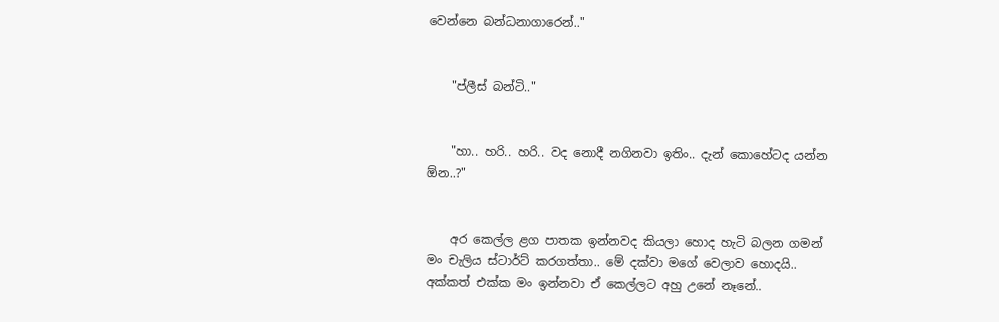වෙන්නෙ බන්ධනාගාරෙන්.."


    "ප්ලීස් බන්ටි.."


    "හා.. හරි.. හරි.. වද නොදී නගිනවා ඉතිං.. දැන් කොහේටද යන්න ඕන..?"


    අර කෙල්ල ළග පාතක ඉන්නවද කියලා හොද හැටි බලන ගමන් මං චැලිය ස්ටාර්ට් කරගත්තා.. මේ දක්වා මගේ වෙලාව හොදයි.. අක්කත් එක්ක මං ඉන්නවා ඒ කෙල්ලට අහු උනේ නෑනේ..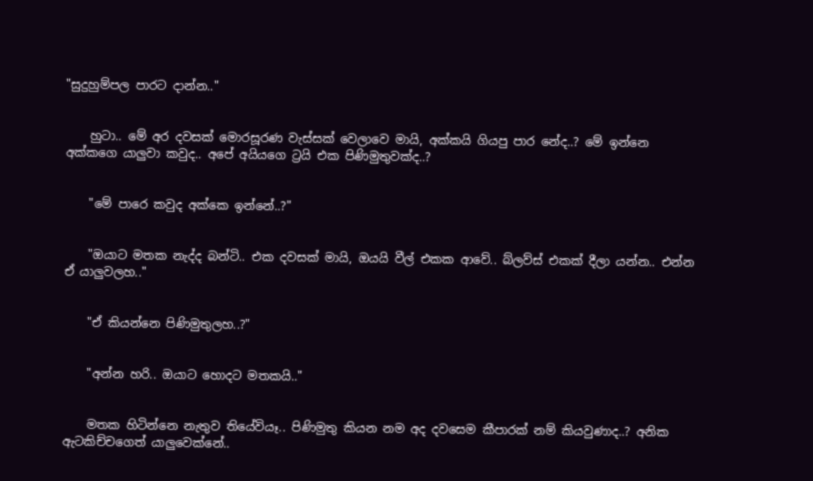"සුදුහුම්පල පාරට දාන්න.."


    හුටා.. මේ අර දවසක් මොරසූරණ වැස්සක් වෙලාවෙ මායි, අක්කයි ගියපු පාර නේද..? මේ ඉන්නෙ අක්කගෙ යාලුවා කවුද.. අපේ අයියගෙ ට්‍රයි එක පිණිමුතුවක්ද..?


    "මේ පාරෙ කවුද අක්කෙ ඉන්නේ..?"


    "ඔයාට මතක නැද්ද බන්ටි.. එක දවසක් මායි, ඔයයි වීල් එකක ආවේ.. බ්ලව්ස් එකක් දීලා යන්න.. එන්න ඒ යාලුවලහ.."


    "ඒ කියන්නෙ පිණිමුතුලහ..?"


    "අන්න හරි.. ඔයාට හොදට මතකයි.."


    මතක හිටින්නෙ නැතුව තියේවියෑ.. පිණිමුතු කියන නම අද දවසෙම කීපාරක් නම් කියවුණාද..? අනික ඇටකිච්චගෙත් යාලුවෙක්නේ..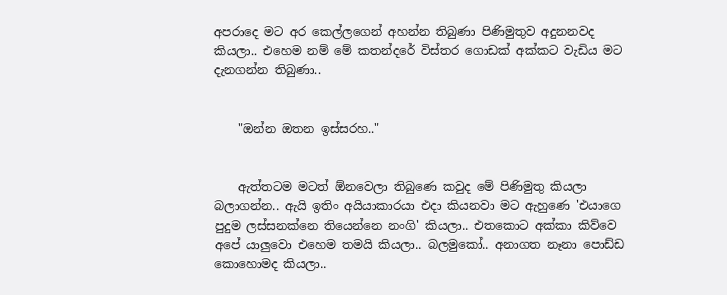අපරාදෙ මට අර කෙල්ලගෙන් අහන්න තිබුණා පිණිමුතුව අදුනනවද කියලා.. එහෙම නම් මේ කතන්දරේ විස්තර ගොඩක් අක්කට වැඩිය මට දැනගන්න තිබුණා..


    "ඔන්න ඔතන ඉස්සරහ.."


    ඇත්තටම මටත් ඕනවෙලා තිබුණෙ කවුද මේ පිණිමුතු කියලා බලාගන්න.. ඇයි ඉතිං අයියාකාරයා එදා කියනවා මට ඇහුණෙ 'එයාගෙ පුදුම ලස්සනක්නෙ තියෙන්නෙ නංගි' කියලා.. එතකොට අක්කා කිව්වෙ අපේ යාලුවො එහෙම තමයි කියලා.. බලමුකෝ.. අනාගත නෑනා පොඩ්ඩ කොහොමද කියලා..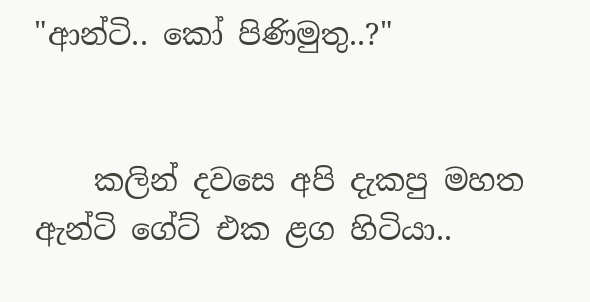"ආන්ටි.. කෝ පිණිමුතු..?"


    කලින් දවසෙ අපි දැකපු මහත ඇන්ටි ගේට් එක ළග හිටියා..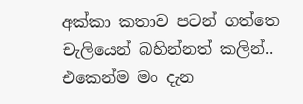අක්කා කතාව පටන් ගත්තෙ චැලියෙන් බහින්නත් කලින්.. එකෙන්ම මං දැන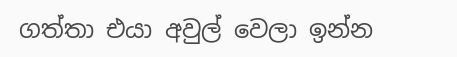ගත්තා එයා අවුල් වෙලා ඉන්න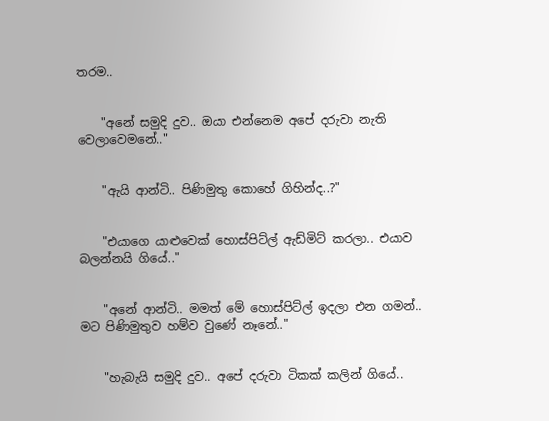තරම..


    "අනේ සමුදි දුව.. ඔයා එන්නෙම අපේ දරුවා නැති වෙලාවෙමනේ.."


    "ඇයි ආන්ටි.. පිණිමුතු කොහේ ගිහින්ද..?"


    "එයාගෙ යාළුවෙක් හොස්පිට්ල් ඇඩ්මිට් කරලා.. එයාව බලන්නයි ගියේ.."


    "අනේ ආන්ටි.. මමත් මේ හොස්පිට්ල් ඉදලා එන ගමන්.. මට පිණිමුතුව හම්ව වුණේ නෑනේ.."


    "හැබැයි සමුදි දුව.. අපේ දරුවා ටිකක් කලින් ගියේ..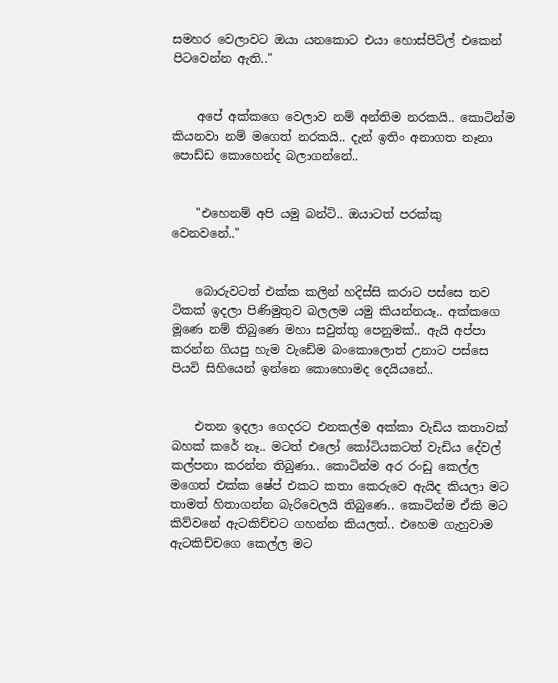සමහර වෙලාවට ඔයා යනකොට එයා හොස්පිට්ල් එකෙන් පිටවෙන්න ඇති.."


    අපේ අක්කගෙ වෙලාව නම් අන්තිම නරකයි.. කොටින්ම කියනවා නම් මගෙත් නරකයි.. දැන් ඉතිං අනාගත නෑනා පොඩ්ඩ කොහෙන්ද බලාගන්නේ..


    "එහෙනම් අපි යමු බන්ටි.. ඔයාටත් පරක්කු වෙනවනේ.."


    බොරුවටත් එක්ක කලින් හදිස්සි කරාට පස්සෙ තව ටිකක් ඉදලා පිණිමුතුව බලලම යමු කියන්නයෑ.. අක්කගෙ මූණෙ නම් තිබුණෙ මහා සවුත්තු පෙනුමක්.. ඇයි අප්පා කරන්න ගියපු හැම වැඩේම බංකොලොත් උනාට පස්සෙ පියවි සිහියෙන් ඉන්නෙ කොහොමද දෙයියනේ..


    එතන ඉදලා ගෙදරට එනකල්ම අක්කා වැඩිය කතාවක් බහක් කරේ නෑ.. මටත් එලෝ කෝටියකටත් වැඩිය දේවල් කල්පනා කරන්න තිබුණා.. කොටින්ම අර රංඩු කෙල්ල මගෙත් එක්ක ෂේප් එකට කතා කෙරුවෙ ඇයිද කියලා මට තාමත් හිතාගන්න බැරිවෙලයි තිබුණෙ.. කොටින්ම ඒකි මට කිව්වනේ ඇටකිච්චට ගහන්න කියලත්.. එහෙම ගැහුවාම ඇටකිච්චගෙ කෙල්ල මට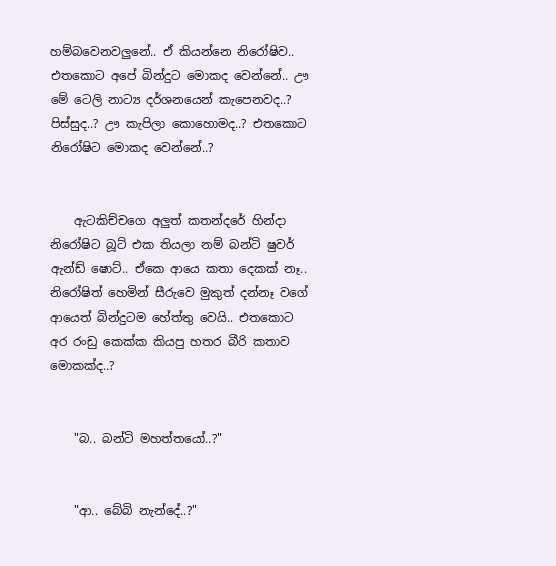හම්බවෙනවලුනේ.. ඒ කියන්නෙ නිරෝෂිව.. එතකොට අපේ බින්දුට මොකද වෙන්නේ.. ඌ මේ ටෙලි නාට්‍ය දර්ශනයෙන් කැපෙනවද..? පිස්සුද..? ඌ කැපිලා කොහොමද..? එතකොට නිරෝෂිට මොකද වෙන්නේ..?


    ඇටකිච්චගෙ අලුත් කතන්දරේ හින්දා නිරෝෂිට බූට් එක තියලා නම් බන්ටි ෂුවර් ඇන්ඩ් ෂොට්.. ඒකෙ ආයෙ කතා දෙකක් නෑ.. නිරෝෂිත් හෙමින් සීරුවෙ මුකුත් දන්නෑ වගේ ආයෙත් බින්දුටම හේත්තු වෙයි.. එතකොට අර රංඩු කෙක්ක කියපු හතර බීරි කතාව මොකක්ද..?


    "බ.. බන්ටි මහත්තයෝ..?"


    "ආ.. බේබි නැන්දේ..?"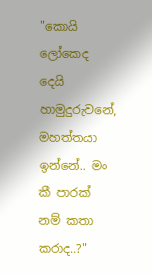"කොයි ලෝකෙද දෙයි හාමුදුරුවනේ, මහත්තයා ඉන්නේ.. මං කී පාරක් නම් කතා කරාද..?"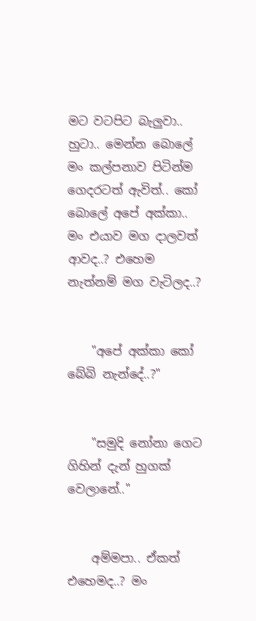මට වටපිට බැලුවා.. හුටා.. මෙන්න බොලේ මං කල්පනාව පිටින්ම ගෙදරටත් ඇවිත්.. කෝ බොලේ අපේ අක්කා.. මං එයාව මග දාලවත් ආවද..? එහෙම නැත්නම් මග වැටිලද..?


    "අපේ අක්කා කෝ බේබි නැන්දේ..?"


    "සමුදි නෝනා ගෙට ගිහින් දැන් හුගක් වෙලානේ.."


    අම්මපා.. ඒකත් එහෙමද..? මං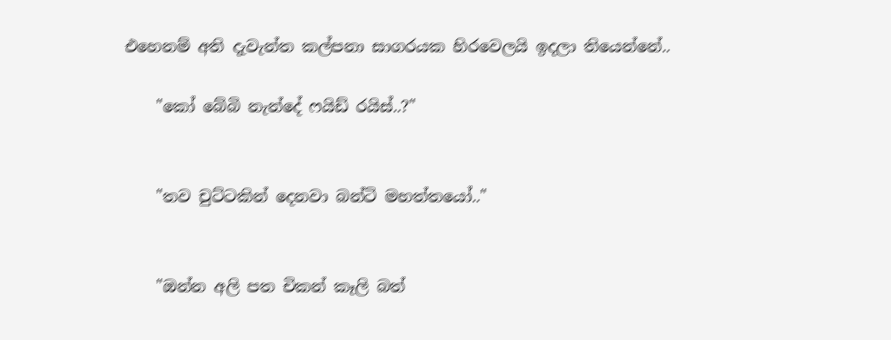එහෙනම් අති දැවැන්ත කල්පනා සාගරයක හිරවෙලයි ඉදලා තියෙන්නේ..

    "කෝ බේබි නැන්දේ ෆයිඩ් රයිස්..?"


    "තව චුට්ටකින් දෙනවා බන්ටි මහත්තයෝ.."


    "ඔන්න අලි පත චිකන් කෑලි බත්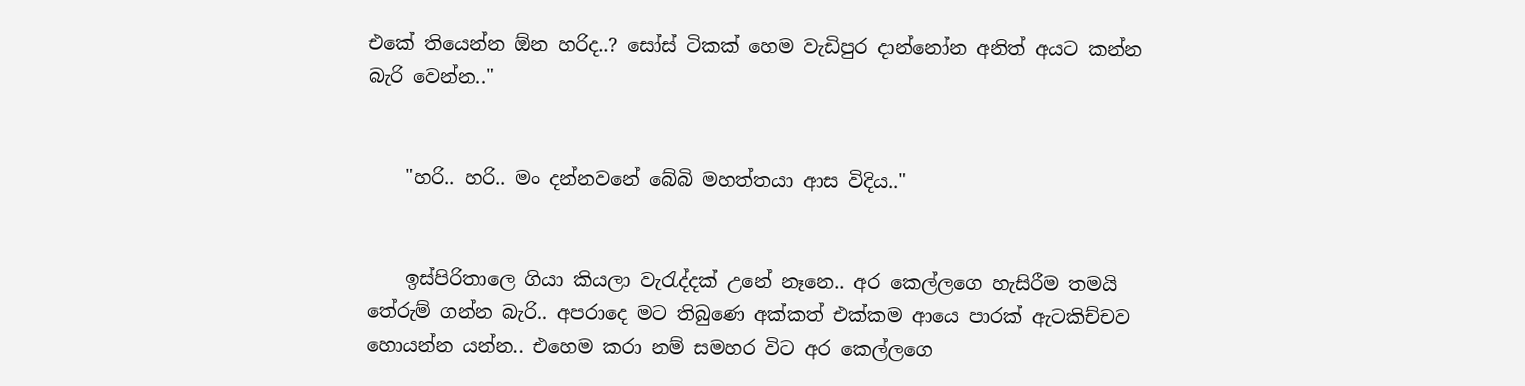එකේ තියෙන්න ඕන හරිද..? සෝස් ටිකක් හෙම වැඩිපුර දාන්නෝන අනිත් අයට කන්න බැරි වෙන්න.."


    "හරි.. හරි.. මං දන්නවනේ බේබි මහත්තයා ආස විදිය.."


    ඉස්පිරිතාලෙ ගියා කියලා වැරැද්දක් උනේ නෑනෙ.. අර කෙල්ලගෙ හැසිරීම තමයි තේරුම් ගන්න බැරි.. අපරාදෙ මට තිබුණෙ අක්කත් එක්කම ආයෙ පාරක් ඇටකිච්චව හොයන්න යන්න.. එහෙම කරා නම් සමහර විට අර කෙල්ලගෙ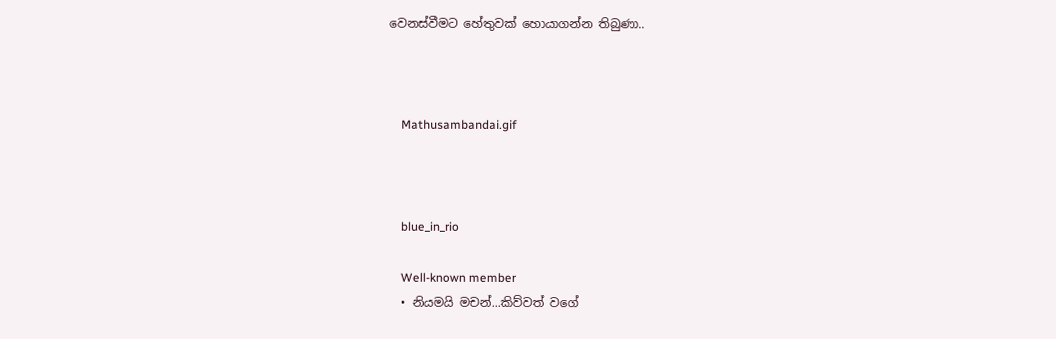වෙනස්වීමට හේතුවක් හොයාගන්න තිබුණා..



    Mathusambandai.gif



    blue_in_rio

    Well-known member
  • නියමයි මචන්...කිව්වත් වගේ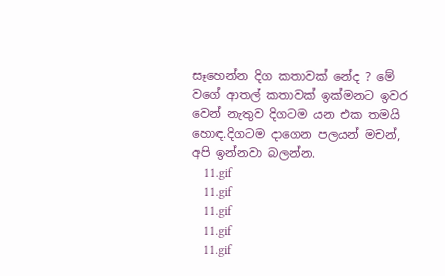සෑහෙන්න දිග කතාවක් නේද ? මේ වගේ ආතල් කතාවක් ඉක්මනට ඉවර වෙන් නැතුව දිගටම යන එක තමයි හොඳ.දිගටම දාගෙන පලයන් මචන්, අපි ඉන්නවා බලන්න.
    11.gif
    11.gif
    11.gif
    11.gif
    11.gif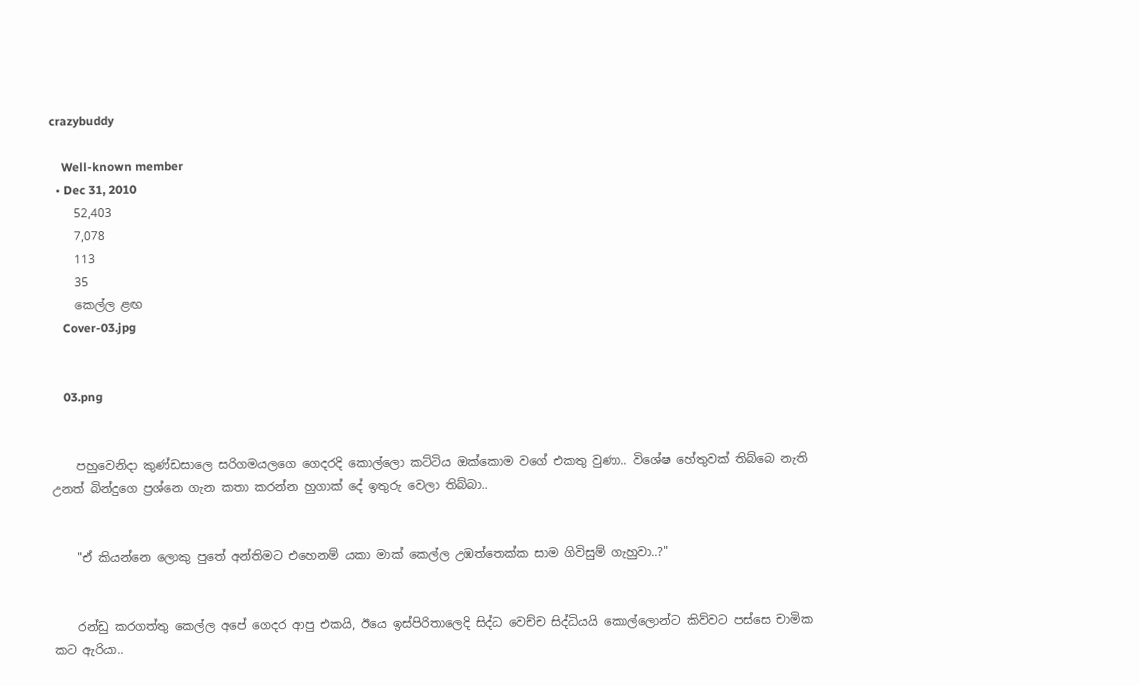crazybuddy

    Well-known member
  • Dec 31, 2010
    52,403
    7,078
    113
    35
    කෙල්ල ළඟ
    Cover-03.jpg


    03.png


    පහුවෙනිදා කුණ්ඩසාලෙ සරිගමයලගෙ ගෙදරදි කොල්ලො කට්ටිය ඔක්කොම වගේ එකතු වුණා.. විශේෂ හේතුවක් තිබ්බෙ නැති උනත් බින්දුගෙ ප්‍රශ්නෙ ගැන කතා කරන්න හුගාක් දේ ඉතුරු වෙලා තිබ්බා..


    "ඒ කියන්නෙ ලොකු පුතේ අන්තිමට එහෙනම් යකා මාක් කෙල්ල උඹත්තෙක්ක සාම ගිවිසුම් ගැහුවා..?"


    රන්ඩු කරගත්තු කෙල්ල අපේ ගෙදර ආපු එකයි, ඊයෙ ඉස්පිරිතාලෙදි සිද්ධ වෙච්ච සිද්ධියයි කොල්ලොන්ට කිව්වට පස්සෙ චාමික කට ඇරියා..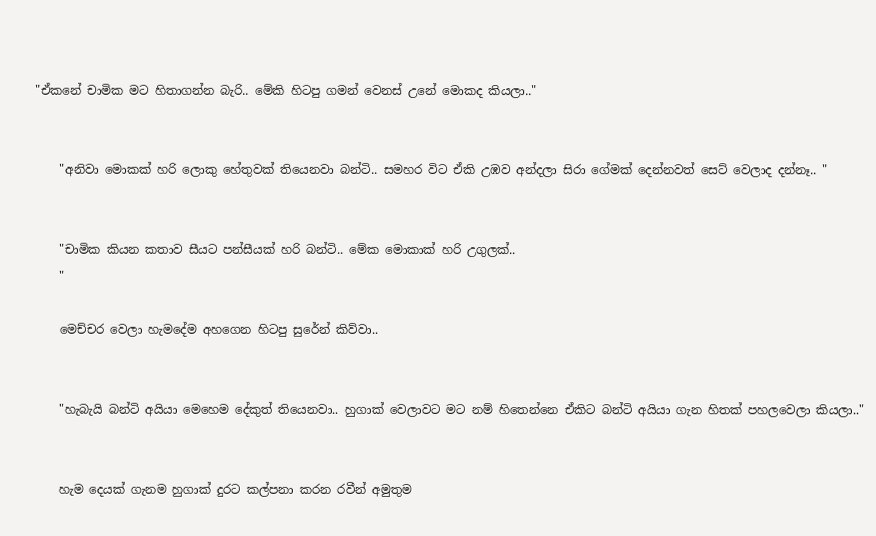"ඒකනේ චාමික මට හිතාගන්න බැරි.. මේකි හිටපු ගමන් වෙනස් උනේ මොකද කියලා.."


    "අනිවා මොකක් හරි ලොකු හේතුවක් තියෙනවා බන්ටි.. සමහර විට ඒකි උඹව අන්දලා සිරා ගේමක් දෙන්නවත් සෙට් වෙලාද දන්නෑ.. "


    "චාමික කියන කතාව සීයට පන්සීයක් හරි බන්ටි.. මේක මොකාක් හරි උගුලක්..
    "

    මෙච්චර වෙලා හැමදේම අහගෙන හිටපු සුරේන් කිව්වා..


    "හැබැයි බන්ටි අයියා මෙහෙම දේකුත් තියෙනවා.. හුගාක් වෙලාවට මට නම් හිතෙන්නෙ ඒකිට බන්ටි අයියා ගැන හිතක් පහලවෙලා කියලා.."


    හැම දෙයක් ගැනම හුගාක් දුරට කල්පනා කරන රවීන් අමුතුම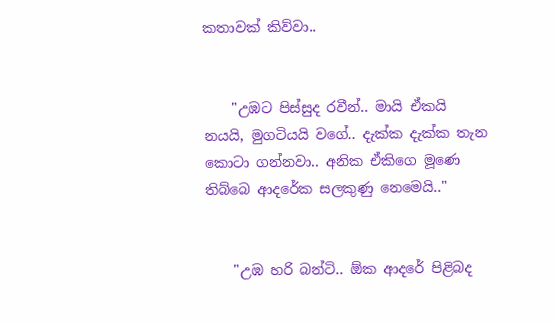කතාවක් කිව්වා..


    "උඹට පිස්සුද රවීන්.. මායි ඒකයි නයයි, මුගටියයි වගේ.. දැක්ක දැක්ක තැන කොටා ගන්නවා.. අනික ඒකිගෙ මූණෙ තිබ්බෙ ආදරේක සලකුණු නෙමෙයි.."


    "උඹ හරි බන්ටි.. ඕක ආදරේ පිළිබද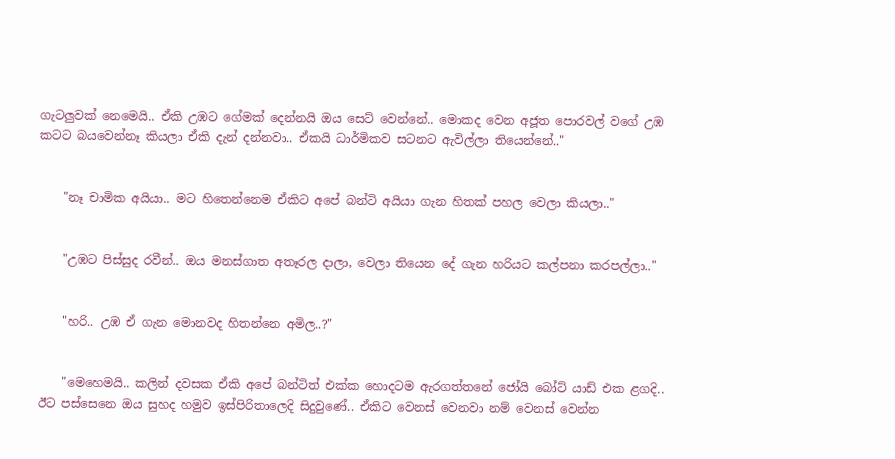ගැටලුවක් නෙමෙයි.. ඒකි උඹට ගේමක් දෙන්නයි ඔය සෙට් වෙන්නේ.. මොකද වෙන අජූත පොරවල් වගේ උඹ කටට බයවෙන්නෑ කියලා ඒකි දැන් දන්නවා.. ඒකයි ධාර්මිකව සටනට ඇවිල්ලා තියෙන්නේ.."


    "නෑ චාමික අයියා.. මට හිතෙන්නෙම ඒකිට අපේ බන්ටි අයියා ගැන හිතක් පහල වෙලා කියලා.."


    "උඹට පිස්සුද රවීන්.. ඔය මනස්ගාත අතෑරල දාලා, වෙලා තියෙන දේ ගැන හරියට කල්පනා කරපල්ලා.."


    "හරි.. උඹ ඒ ගැන මොනවද හිතන්නෙ අමිල..?"


    "මෙහෙමයි.. කලින් දවසක ඒකි අපේ බන්ටිත් එක්ක හොදටම ඇරගත්තනේ ජෝයි බෝට් යාඩ් එක ළගදි.. ඊට පස්සෙනෙ ඔය සුහද හමුව ඉස්පිරිතාලෙදි සිදුවුණේ.. ඒකිට වෙනස් වෙනවා නම් වෙනස් වෙන්න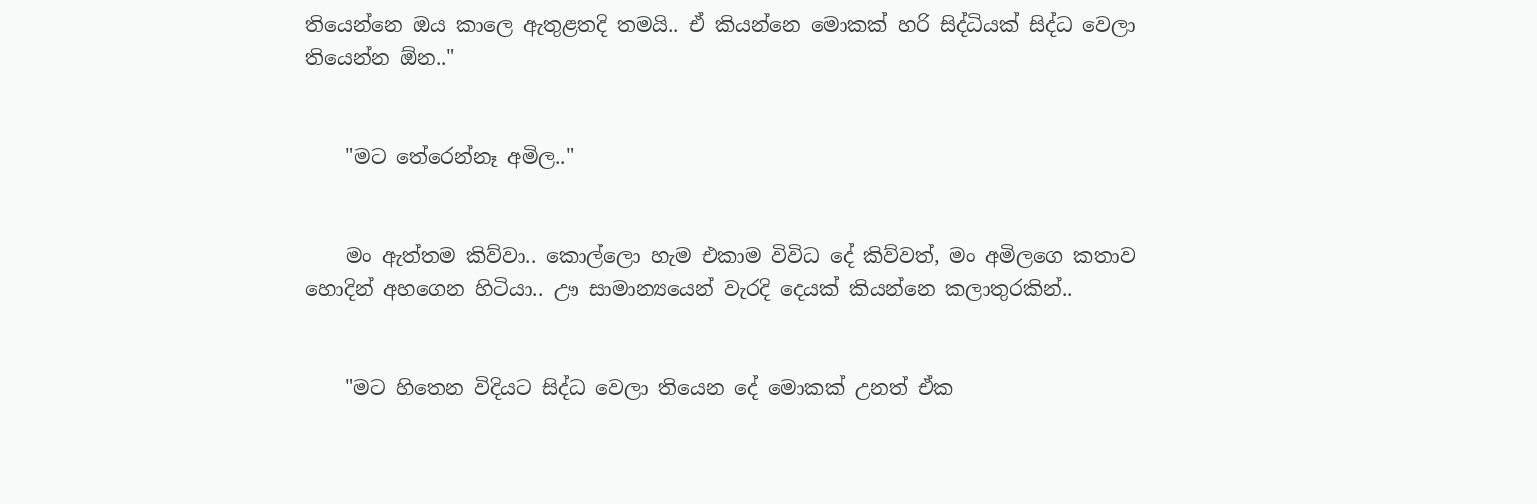තියෙන්නෙ ඔය කාලෙ ඇතුළතදි තමයි.. ඒ කියන්නෙ මොකක් හරි සිද්ධියක් සිද්ධ වෙලා තියෙන්න ඕන.."


    "මට තේරෙන්නෑ අමිල.."


    මං ඇත්තම කිව්වා.. කොල්ලො හැම එකාම විවිධ දේ කිව්වත්, මං අමිලගෙ කතාව හොදින් අහගෙන හිටියා.. ඌ සාමාන්‍යයෙන් වැරදි දෙයක් කියන්නෙ කලාතුරකින්..


    "මට හිතෙන විදියට සිද්ධ වෙලා තියෙන දේ මොකක් උනත් ඒක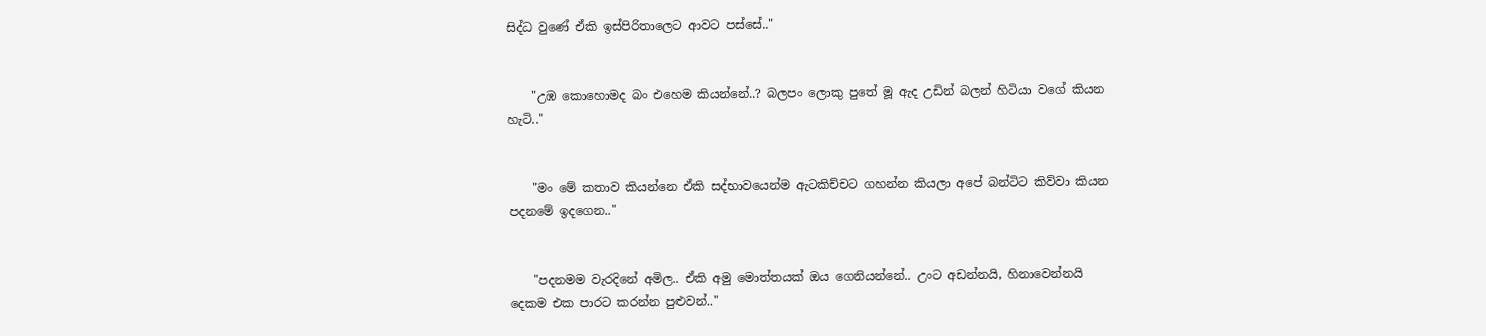සිද්ධ වුණේ ඒකි ඉස්පිරිතාලෙට ආවට පස්සේ.."


    "උඹ කොහොමද බං එහෙම කියන්නේ..? බලපං ලොකු පුතේ මූ ඇද උඩින් බලන් හිටියා වගේ කියන හැටි.."


    "මං මේ කතාව කියන්නෙ ඒකි සද්භාවයෙන්ම ඇටකිච්චට ගහන්න කියලා අපේ බන්ටිට කිව්වා කියන පදනමේ ඉදගෙන.."


    "පදනමම වැරදිනේ අමිල.. ඒකි අමු මොත්තයක් ඔය ගෙනියන්නේ.. උංට අඩන්නයි, හිනාවෙන්නයි දෙකම එක පාරට කරන්න පුළුවන්.."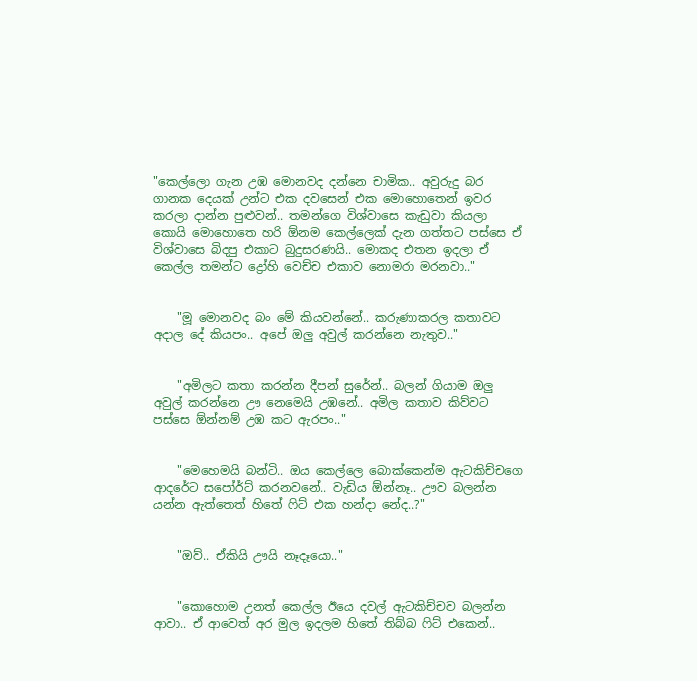"කෙල්ලො ගැන උඹ මොනවද දන්නෙ චාමික.. අවුරුදු බර ගානක දෙයක් උන්ට එක දවසෙන් එක මොහොතෙන් ඉවර කරලා දාන්න පුළුවන්.. තමන්ගෙ විශ්වාසෙ කැඩුවා කියලා කොයි මොහොතෙ හරි ඕනම කෙල්ලෙක් දැන ගත්තට පස්සෙ ඒ විශ්වාසෙ බිදපු එකාට බුදුසරණයි.. මොකද එතන ඉදලා ඒ කෙල්ල තමන්ට ද්‍රෝහි වෙච්ච එකාව නොමරා මරනවා.."


    "මූ මොනවද බං මේ කියවන්නේ.. කරුණාකරල කතාවට අදාල දේ කියපං.. අපේ ඔලු අවුල් කරන්නෙ නැතුව.."


    "අමිලට කතා කරන්න දීපන් සුරේන්.. බලන් ගියාම ඔලු අවුල් කරන්නෙ ඌ නෙමෙයි උඹනේ.. අමිල කතාව කිව්වට පස්සෙ ඕන්නම් උඹ කට ඇරපං.."


    "මෙහෙමයි බන්ටි.. ඔය කෙල්ලෙ බොක්කෙන්ම ඇටකිච්චගෙ ආදරේට සපෝර්ට් කරනවනේ.. වැඩිය ඕන්නෑ.. ඌව බලන්න යන්න ඇත්තෙත් හිතේ ෆිට් එක හන්දා නේද..?"


    "ඔව්.. ඒකියි ඌයි නෑදෑයො.."


    "කොහොම උනත් කෙල්ල ඊයෙ දවල් ඇටකිච්චව බලන්න ආවා.. ඒ ආවෙත් අර මුල ඉදලම හිතේ තිබ්බ ෆිට් එකෙන්..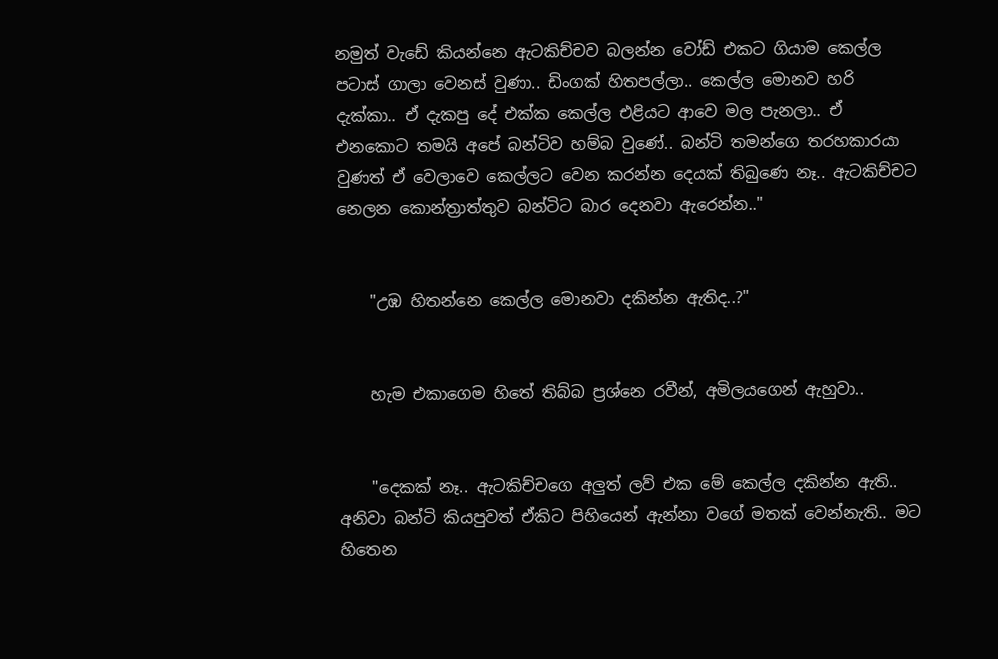නමුත් වැඩේ කියන්නෙ ඇටකිච්චව බලන්න වෝඩ් එකට ගියාම කෙල්ල පටාස් ගාලා වෙනස් වුණා.. ඩිංගක් හිතපල්ලා.. කෙල්ල මොනව හරි දැක්කා.. ඒ දැකපු දේ එක්ක කෙල්ල එළියට ආවෙ මල පැනලා.. ඒ එනකොට තමයි අපේ බන්ටිව හම්බ වුණේ.. බන්ටි තමන්ගෙ තරහකාරයා වුණත් ඒ වෙලාවෙ කෙල්ලට වෙන කරන්න දෙයක් තිබුණෙ නෑ.. ඇටකිච්චට නෙලන කොන්ත්‍රාත්තුව බන්ටිට බාර දෙනවා ඇරෙන්න.."


    "උඹ හිතන්නෙ කෙල්ල මොනවා දකින්න ඇතිද..?"


    හැම එකාගෙම හිතේ තිබ්බ ප්‍රශ්නෙ රවීන්, අමිලයගෙන් ඇහුවා..


    "දෙකක් නෑ.. ඇටකිච්චගෙ අලුත් ලව් එක මේ කෙල්ල දකින්න ඇති.. අනිවා බන්ටි කියපුවත් ඒකිට පිහියෙන් ඇන්නා වගේ මතක් වෙන්නැති.. මට හිතෙන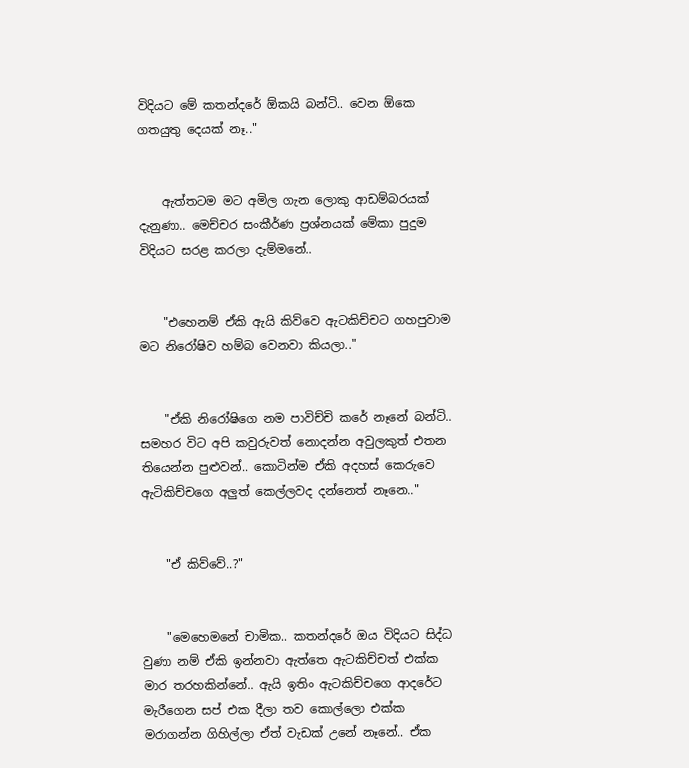විදියට මේ කතන්දරේ ඕකයි බන්ටි.. වෙන ඕකෙ ගතයුතු දෙයක් නෑ.."


    ඇත්තටම මට අමිල ගැන ලොකු ආඩම්බරයක් දැනුණා.. මෙච්චර සංකීර්ණ ප්‍රශ්නයක් මේකා පුදුම විදියට සරළ කරලා දැම්මනේ..


    "එහෙනම් ඒකි ඇයි කිව්වෙ ඇටකිච්චට ගහපුවාම මට නිරෝෂිව හම්බ වෙනවා කියලා.."


    "ඒකි නිරෝෂිගෙ නම පාවිච්චි කරේ නෑනේ බන්ටි.. සමහර විට අපි කවුරුවත් නොදන්න අවුලකුත් එතන තියෙන්න පුළුවන්.. කොටින්ම ඒකි අදහස් කෙරුවෙ ඇටිකිච්චගෙ අලුත් කෙල්ලවද දන්නෙත් නෑනෙ.."


    "ඒ කිව්වේ..?"


    "මෙහෙමනේ චාමික.. කතන්දරේ ඔය විදියට සිද්ධ වුණා නම් ඒකි ඉන්නවා ඇත්තෙ ඇටකිච්චත් එක්ක මාර තරහකින්නේ.. ඇයි ඉතිං ඇටකිච්චගෙ ආදරේට මැරීගෙන සප් එක දීලා තව කොල්ලො එක්ක මරාගන්න ගිහිල්ලා ඒත් වැඩක් උනේ නෑනේ.. ඒක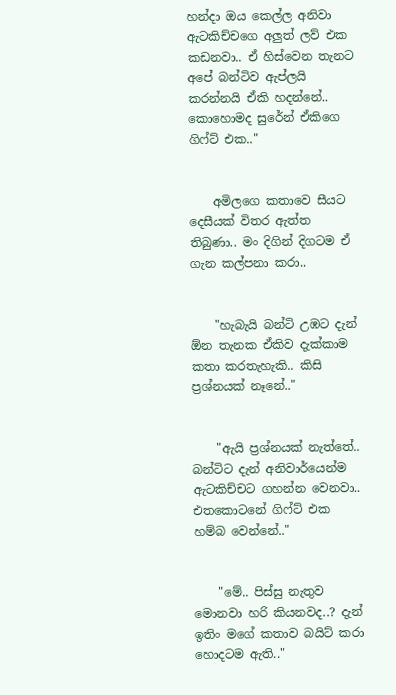හන්දා ඔය කෙල්ල අනිවා ඇටකිච්චගෙ අලුත් ලව් එක කඩනවා.. ඒ හිස්වෙන තැනට අපේ බන්ටිව ඇප්ලයි කරන්නයි ඒකි හදන්නේ.. කොහොමද සුරේන් ඒකිගෙ ගිෆ්ට් එක.."


    අමිලගෙ කතාවෙ සීයට දෙසීයක් විතර ඇත්ත තිබුණා.. මං දිගින් දිගටම ඒ ගැන කල්පනා කරා..


    "හැබැයි බන්ටි උඹට දැන් ඕන තැනක ඒකිව දැක්කාම කතා කරතැහැකි.. කිසි ප්‍රශ්නයක් නෑනේ.."


    "ඇයි ප්‍රශ්නයක් නැත්තේ.. බන්ටිට දැන් අනිවාර්යෙන්ම ඇටකිච්චට ගහන්න වෙනවා.. එතකොටනේ ගිෆ්ට් එක හම්බ වෙන්නේ.."


    "මේ.. පිස්සු නැතුව මොනවා හරි කියනවද..? දැන් ඉතිං මගේ කතාව බයිට් කරා හොදටම ඇති.."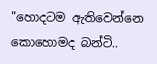"හොදටම ඇතිවෙන්නෙ කොහොමද බන්ටි..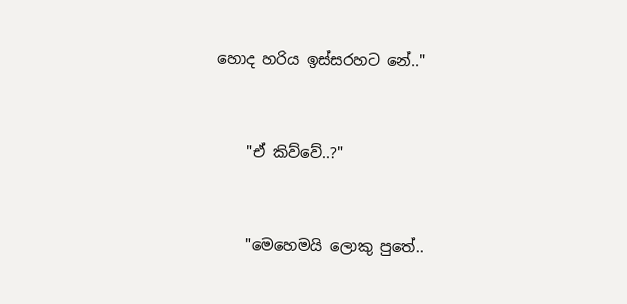හොද හරිය ඉස්සරහට නේ.."


    "ඒ කිව්වේ..?"


    "මෙහෙමයි ලොකු පුතේ..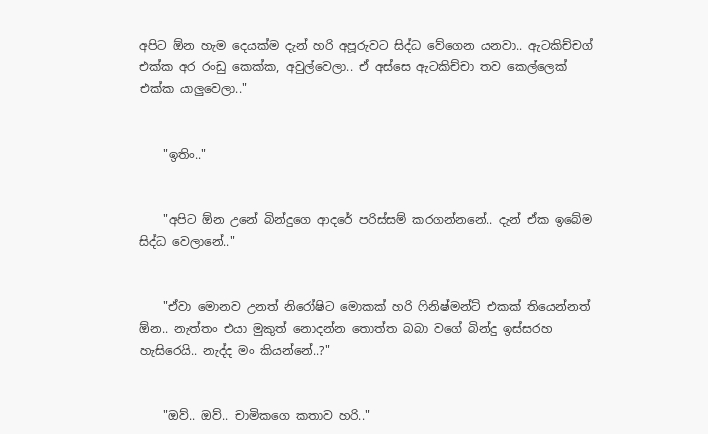අපිට ඕන හැම දෙයක්ම දැන් හරි අපූරුවට සිද්ධ වේගෙන යනවා.. ඇටකිච්චග් එක්ක අර රංඩු කෙක්ක, අවුල්වෙලා.. ඒ අස්සෙ ඇටකිච්චා තව කෙල්ලෙක් එක්ක යාලුවෙලා.."


    "ඉතිං.."


    "අපිට ඕන උනේ බින්දුගෙ ආදරේ පරිස්සම් කරගන්නනේ.. දැන් ඒක ඉබේම සිද්ධ වෙලානේ.."


    "ඒවා මොනව උනත් නිරෝෂිට මොකක් හරි ෆිනිෂ්මන්ට් එකක් තියෙන්නත් ඕන.. නැත්තං එයා මුකුත් නොදන්න තොත්ත බබා වගේ බින්දු ඉස්සරහ හැසිරෙයි.. නැද්ද මං කියන්නේ..?"


    "ඔව්.. ඔව්.. චාමිකගෙ කතාව හරි.."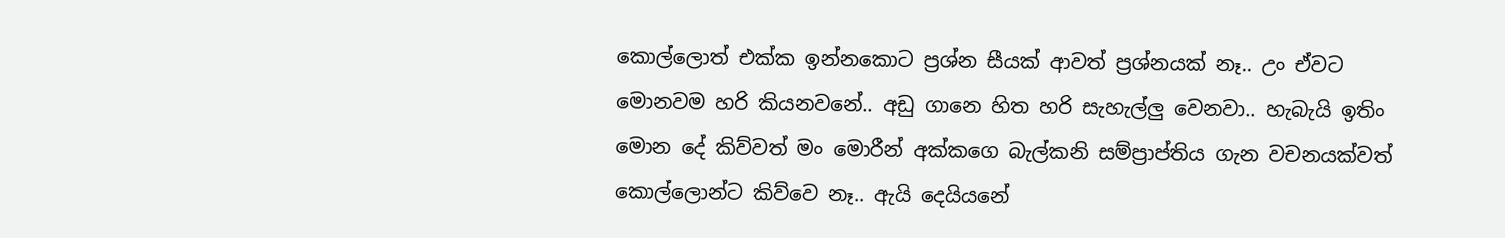කොල්ලොත් එක්ක ඉන්නකොට ප්‍රශ්න සීයක් ආවත් ප්‍රශ්නයක් නෑ.. උං ඒවට මොනවම හරි කියනවනේ.. අඩු ගානෙ හිත හරි සැහැල්ලු වෙනවා.. හැබැයි ඉතිං මොන දේ කිව්වත් මං මොරීන් අක්කගෙ බැල්කනි සම්ප්‍රාප්තිය ගැන වචනයක්වත් කොල්ලොන්ට කිව්වෙ නෑ.. ඇයි දෙයියනේ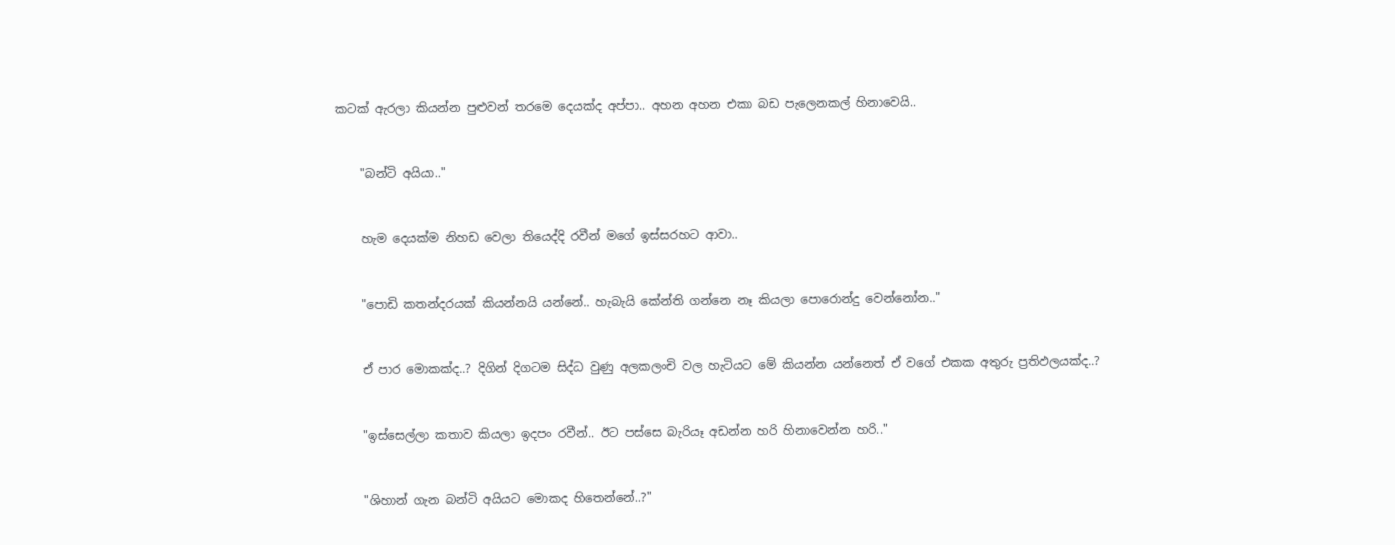කටක් ඇරලා කියන්න පුළුවන් තරමෙ දෙයක්ද අප්පා.. අහන අහන එකා බඩ පැලෙනකල් හිනාවෙයි..


    "බන්ටි අයියා.."


    හැම දෙයක්ම නිහඩ වෙලා තියෙද්දි රවීන් මගේ ඉස්සරහට ආවා..


    "පොඩි කතන්දරයක් කියන්නයි යන්නේ.. හැබැයි කේන්ති ගන්නෙ නෑ කියලා පොරොන්දු වෙන්නෝන.."


    ඒ පාර මොකක්ද..? දිගින් දිගටම සිද්ධ වුණු අලකලංචි වල හැටියට මේ කියන්න යන්නෙත් ඒ වගේ එකක අතුරු ප්‍රතිඵලයක්ද..?


    "ඉස්සෙල්ලා කතාව කියලා ඉදපං රවීන්.. ඊට පස්සෙ බැරියෑ අඩන්න හරි හිනාවෙන්න හරි.."


    "ශිහාන් ගැන බන්ටි අයියට මොකද හිතෙන්නේ..?"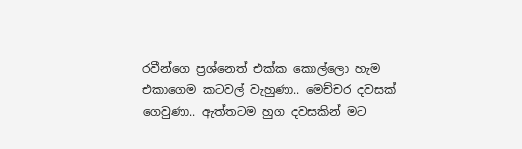රවීන්ගෙ ප්‍රශ්නෙත් එක්ක කොල්ලො හැම එකාගෙම කටවල් වැහුණා.. මෙච්චර දවසක් ගෙවුණා.. ඇත්තටම හුග දවසකින් මට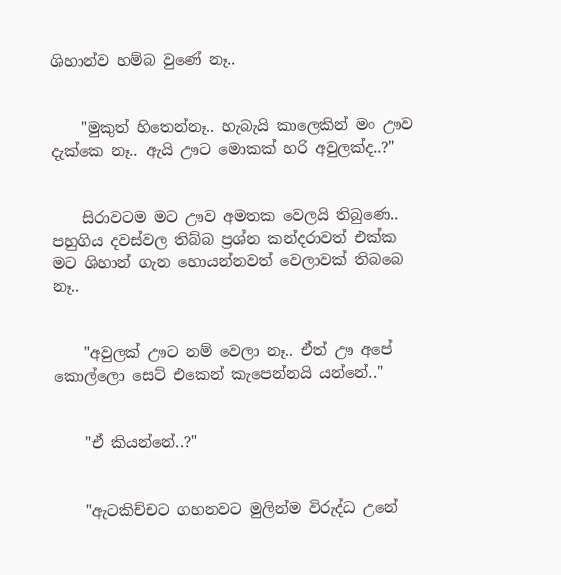ශිහාන්ව හම්බ වුණේ නෑ..


    "මුකුත් හිතෙන්නෑ.. හැබැයි කාලෙකින් මං ඌව දැක්කෙ නෑ.. ඇයි ඌට මොකක් හරි අවුලක්ද..?"


    සිරාවටම මට ඌව අමතක වෙලයි තිබුණෙ.. පහුගිය දවස්වල තිබ්බ ප්‍රශ්න කන්දරාවත් එක්ක මට ශිහාන් ගැන හොයන්නවත් වෙලාවක් තිබබෙ නෑ..


    "අවුලක් ඌට නම් වෙලා නෑ.. ඒත් ඌ අපේ කොල්ලො සෙට් එකෙන් කැපෙන්නයි යන්නේ.."


    "ඒ කියන්නේ..?"


    "ඇටකිච්චට ගහනවට මුලින්ම විරුද්ධ උනේ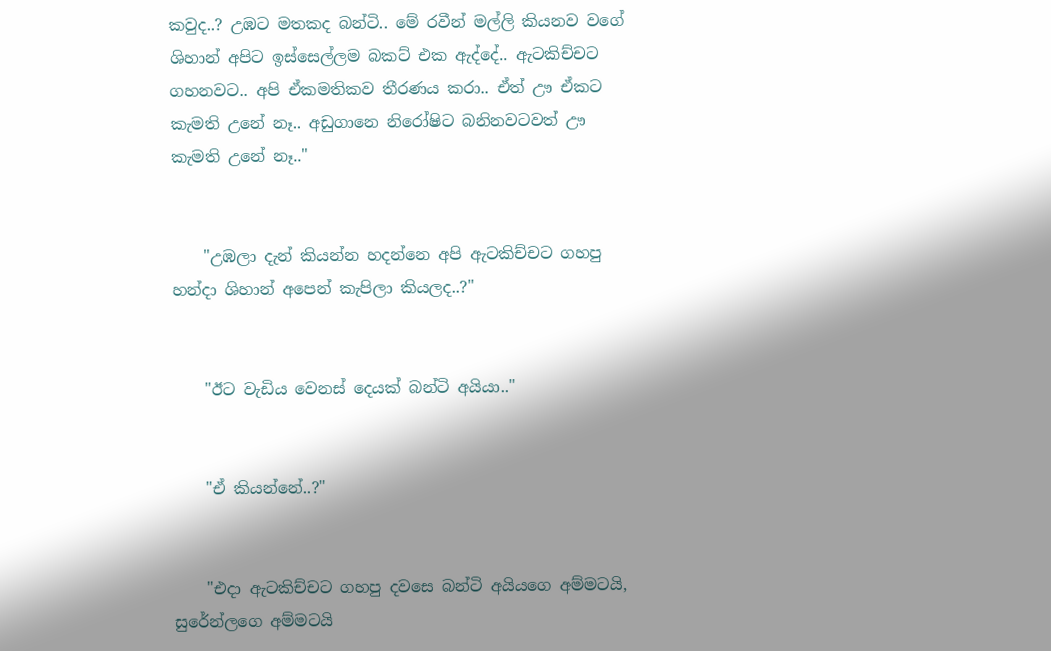කවුද..? උඹට මතකද බන්ටි.. මේ රවීන් මල්ලි කියනව වගේ ශිහාන් අපිට ඉස්සෙල්ලම බකට් එක ඇද්දේ.. ඇටකිච්චට ගහනවට.. අපි ඒකමතිකව තීරණය කරා.. ඒත් ඌ ඒකට කැමති උනේ නෑ.. අඩුගානෙ නිරෝෂිට බනිනවටවත් ඌ කැමති උනේ නෑ.."


    "උඹලා දැන් කියන්න හදන්නෙ අපි ඇටකිච්චට ගහපු හන්දා ශිහාන් අපෙන් කැපිලා කියලද..?"


    "ඊට වැඩිය වෙනස් දෙයක් බන්ටි අයියා.."


    "ඒ කියන්නේ..?"


    "එදා ඇටකිච්චට ගහපු දවසෙ බන්ටි අයියගෙ අම්මටයි, සුරේන්ලගෙ අම්මටයි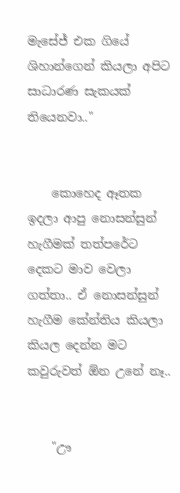මැසේජ් එක ගියේ ශිහාන්ගෙන් කියලා අපිට සාධාරණ සැකයක් තියෙනවා.."


    කොහෙද ඈතක ඉදලා ආපු නොසන්සුන් හැගීමක් තත්පරේට දෙකට මාව වෙලා ගත්තා.. ඒ නොසන්සුන් හැගීම කේන්තිය කියලා කියල දෙන්න මට කවුරුවත් ඕන උනේ නෑ..


    "ඌ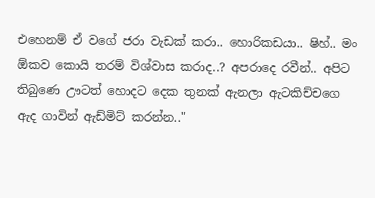එහෙනම් ඒ වගේ ජරා වැඩක් කරා.. හොරිකඩයා.. ෂිහ්.. මං ඕකව කොයි තරම් විශ්වාස කරාද..? අපරාදෙ රවීන්.. අපිට තිබුණෙ ඌටත් හොදට දෙක තුනක් ඇනලා ඇටකිච්චගෙ ඇද ගාවින් ඇඩ්මිට් කරන්න.."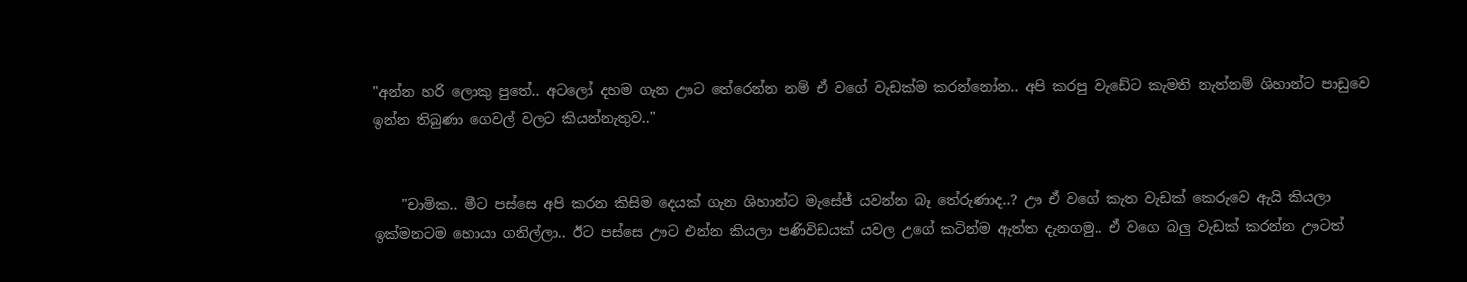"අන්න හරි ලොකු පුතේ.. අටලෝ දහම ගැන ඌට තේරෙන්න නම් ඒ වගේ වැඩක්ම කරන්නෝන.. අපි කරපු වැඩේට කැමති නැත්නම් ශිහාන්ට පාඩුවෙ ඉන්න තිබුණා ගෙවල් වලට කියන්නැතුව.."


    "චාමික.. මීට පස්සෙ අපි කරන කිසිම දෙයක් ගැන ශිහාන්ට මැසේජ් යවන්න බෑ තේරුණාද..? ඌ ඒ වගේ කැත වැඩක් කෙරුවෙ ඇයි කියලා ඉක්මනටම හොයා ගනිල්ලා.. ඊට පස්සෙ ඌට එන්න කියලා පණිවිඩයක් යවල උගේ කටින්ම ඇත්ත දැනගමු.. ඒ වගෙ බලු වැඩක් කරන්න ඌටත්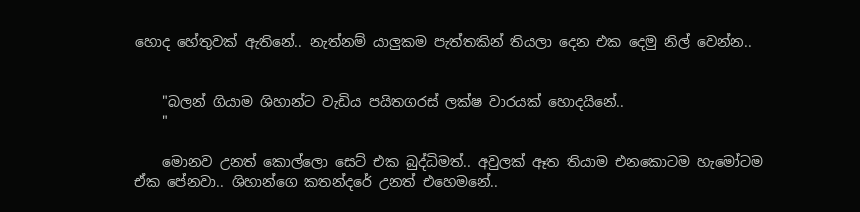හොද හේතුවක් ඇතිනේ.. නැත්නම් යාලුකම පැත්තකින් තියලා දෙන එක දෙමු නිල් වෙන්න..


    "බලන් ගියාම ශිහාන්ට වැඩිය පයිතගරස් ලක්ෂ වාරයක් හොදයිනේ..
    "

    මොනව උනත් කොල්ලො සෙට් එක බුද්ධිමත්.. අවුලක් ඈත තියාම එනකොටම හැමෝටම ඒක පේනවා.. ශිහාන්ගෙ කතන්දරේ උනත් එහෙමනේ..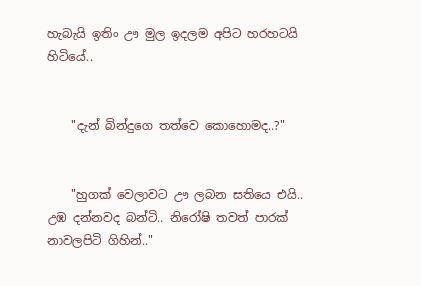හැබැයි ඉතිං ඌ මුල ඉදලම අපිට හරහටයි හිටියේ..


    "දැන් බින්දුගෙ තත්වෙ කොහොමද..?"


    "හුගක් වෙලාවට ඌ ලබන සතියෙ එයි.. උඹ දන්නවද බන්ටි.. නිරෝෂි තවත් පාරක් නාවලපිටි ගිහින්.."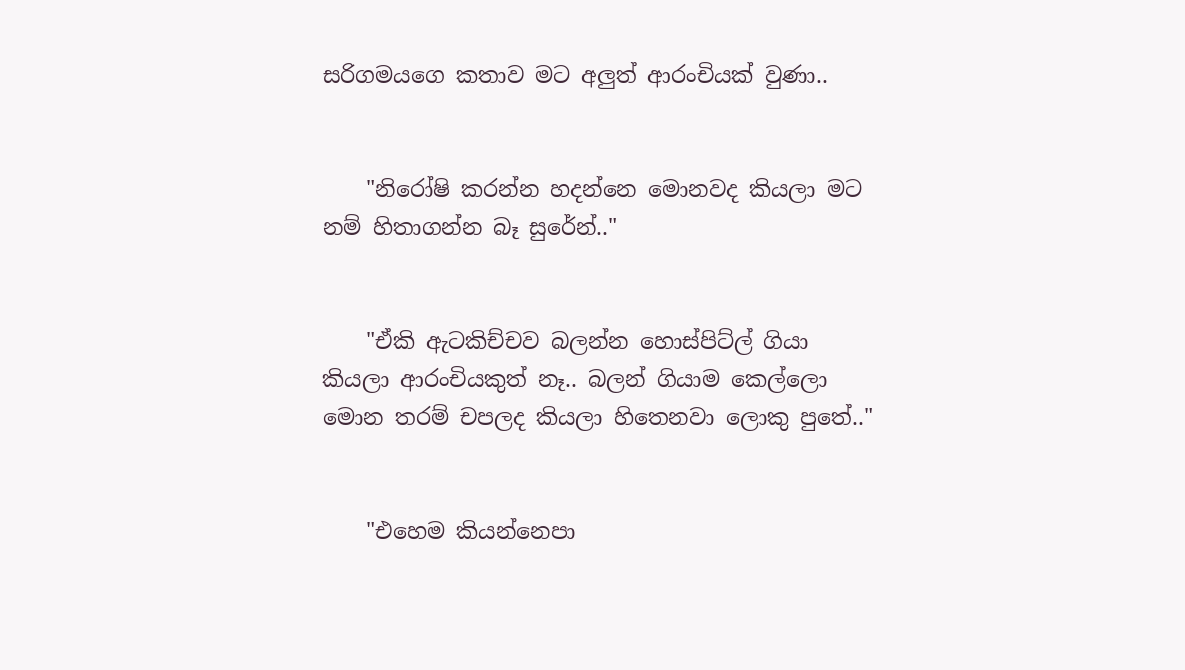සරිගමයගෙ කතාව මට අලුත් ආරංචියක් වුණා..


    "නිරෝෂි කරන්න හදන්නෙ මොනවද කියලා මට නම් හිතාගන්න බෑ සුරේන්.."


    "ඒකි ඇටකිච්චව බලන්න හොස්පිට්ල් ගියා කියලා ආරංචියකුත් නෑ.. බලන් ගියාම කෙල්ලො මොන තරම් චපලද කියලා හිතෙනවා ලොකු පුතේ.."


    "එහෙම කියන්නෙපා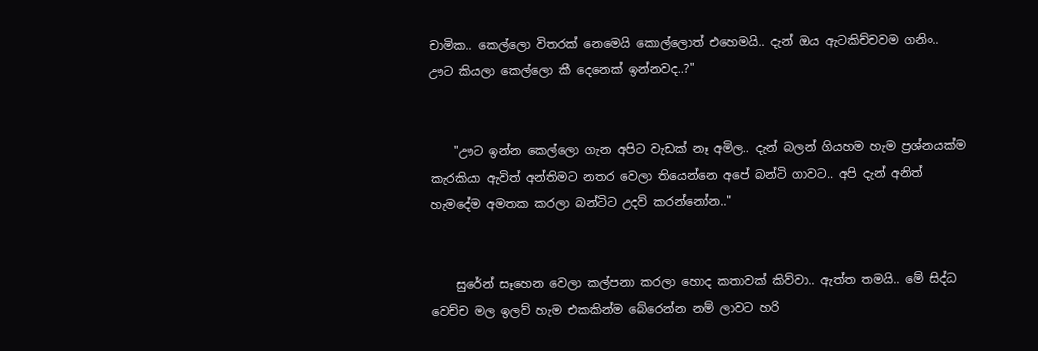චාමික.. කෙල්ලො විතරක් නෙමෙයි කොල්ලොත් එහෙමයි.. දැන් ඔය ඇටකිච්චවම ගනිං.. ඌට කියලා කෙල්ලො කී දෙනෙක් ඉන්නවද..?"


    "ඌට ඉන්න කෙල්ලො ගැන අපිට වැඩක් නෑ අමිල.. දැන් බලන් ගියහම හැම ප්‍රශ්නයක්ම කැරකියා ඇවිත් අන්තිමට නතර වෙලා තියෙන්නෙ අපේ බන්ටි ගාවට.. අපි දැන් අනිත් හැමදේම අමතක කරලා බන්ටිට උදව් කරන්නෝන.."


    සුරේන් සෑහෙන වෙලා කල්පනා කරලා හොද කතාවක් කිව්වා.. ඇත්ත තමයි.. මේ සිද්ධ වෙච්ච මල ඉලව් හැම එකකින්ම බේරෙන්න නම් ලාවට හරි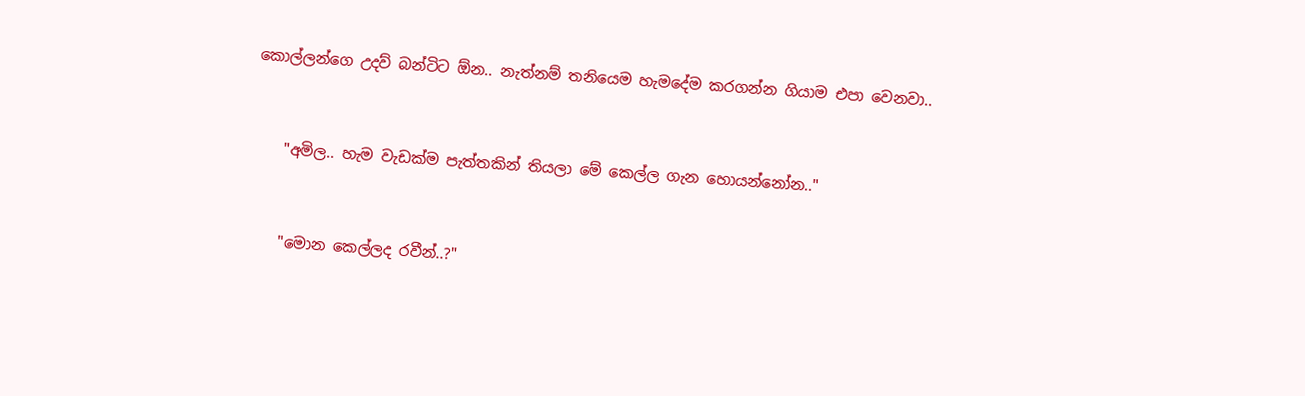කොල්ලන්ගෙ උදව් බන්ටිට ඕන.. නැත්නම් තනියෙම හැමදේම කරගන්න ගියාම එපා වෙනවා..


    "අමිල.. හැම වැඩක්ම පැත්තකින් තියලා මේ කෙල්ල ගැන හොයන්නෝන.."


    "මොන කෙල්ලද රවීන්..?"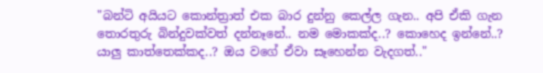"බන්ටි අයියට කොන්ත්‍රාත් එක බාර දුන්නු කෙල්ල ගැන.. අපි ඒකි ගැන තොරතුරු බින්දුවක්වත් දන්නෑනේ.. නම මොකක්ද..? කොහෙද ඉන්නේ..? යාලු කාත්තෙක්කද..? ඔය වගේ ඒවා සෑහෙන්න වැදගත්.."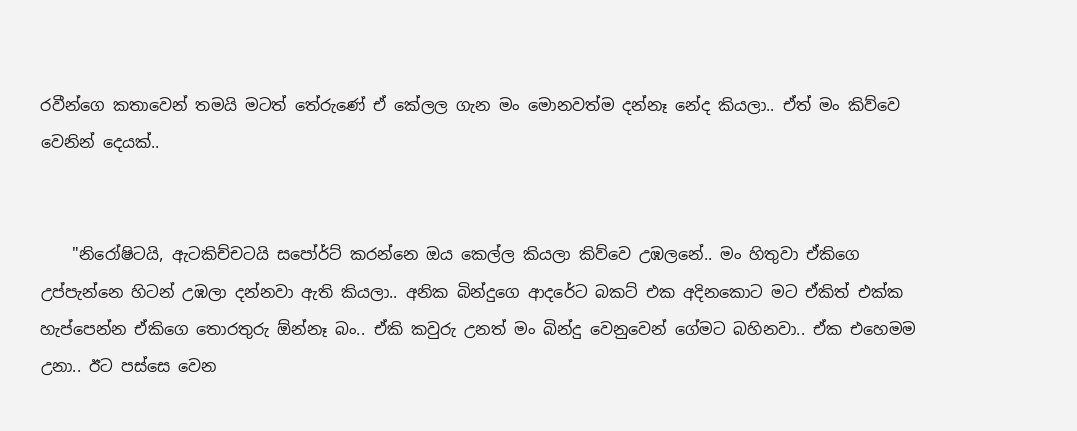රවීන්ගෙ කතාවෙන් තමයි මටත් තේරුණේ ඒ කේලල ගැන මං මොනවත්ම දන්නෑ නේද කියලා.. ඒත් මං කිව්වෙ වෙනින් දෙයක්..


    "නිරෝෂිටයි, ඇටකිච්චටයි සපෝර්ට් කරන්නෙ ඔය කෙල්ල කියලා කිව්වෙ උඹලනේ.. මං හිතුවා ඒකිගෙ උප්පැන්නෙ හිටන් උඹලා දන්නවා ඇති කියලා.. අනික බින්දුගෙ ආදරේට බකට් එක අදිනකොට මට ඒකිත් එක්ක හැප්පෙන්න ඒකිගෙ තොරතුරු ඕන්නෑ බං.. ඒකි කවුරු උනත් මං බින්දු වෙනුවෙන් ගේමට බහිනවා.. ඒක එහෙමම උනා.. ඊට පස්සෙ වෙන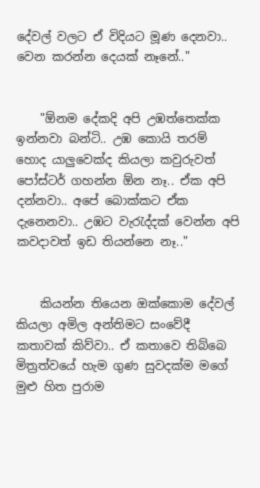දේවල් වලට ඒ විදියට මූණ දෙනවා.. වෙන කරන්න දෙයක් නෑනේ.."


    "ඕනම දේකදි අපි උඹත්තෙක්ක ඉන්නවා බන්ටි.. උඹ කොයි තරම් හොද යාලුවෙක්ද කියලා කවුරුවත් පෝස්ටර් ගහන්න ඕන නෑ.. ඒක අපි දන්නවා.. අපේ බොක්කට ඒක දැනෙනවා.. උඹට වැරැද්දක් වෙන්න අපි කවදාවත් ඉඩ තියන්නෙ නෑ.."


    කියන්න තියෙන ඔක්කොම දේවල් කියලා අමිල අන්තිමට සංවේදී කතාවක් කිව්වා.. ඒ කතාවෙ තිබ්බෙ මිත්‍රත්වයේ හැම ගුණ සුවදක්ම මගේ මුළු හිත පුරාම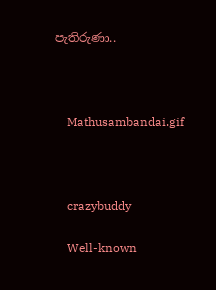පැතිරුණා..



    Mathusambandai.gif



    crazybuddy

    Well-known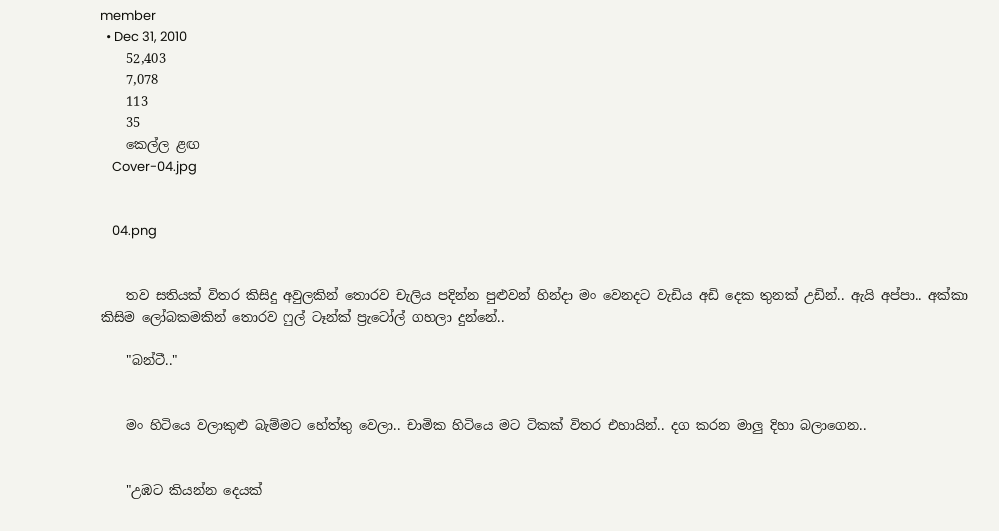member
  • Dec 31, 2010
    52,403
    7,078
    113
    35
    කෙල්ල ළඟ
    Cover-04.jpg


    04.png


    තව සතියක් විතර කිසිදු අවුලකින් තොරව චැලිය පදින්න පුළුවන් හින්දා මං වෙනදට වැඩිය අඩි දෙක තුනක් උඩින්.. ඇයි අප්පා.. අක්කා කිසිම ලෝබකමකින් තොරව ෆුල් ටෑන්ක් ප්‍රැටෝල් ගහලා දුන්නේ..

    "බන්ටී.."


    මං හිටියෙ වලාකුළු බැම්මට හේත්තු වෙලා.. චාමික හිටියෙ මට ටිකක් විතර එහායින්.. දග කරන මාලු දිහා බලාගෙන..


    "උඹට කියන්න දෙයක්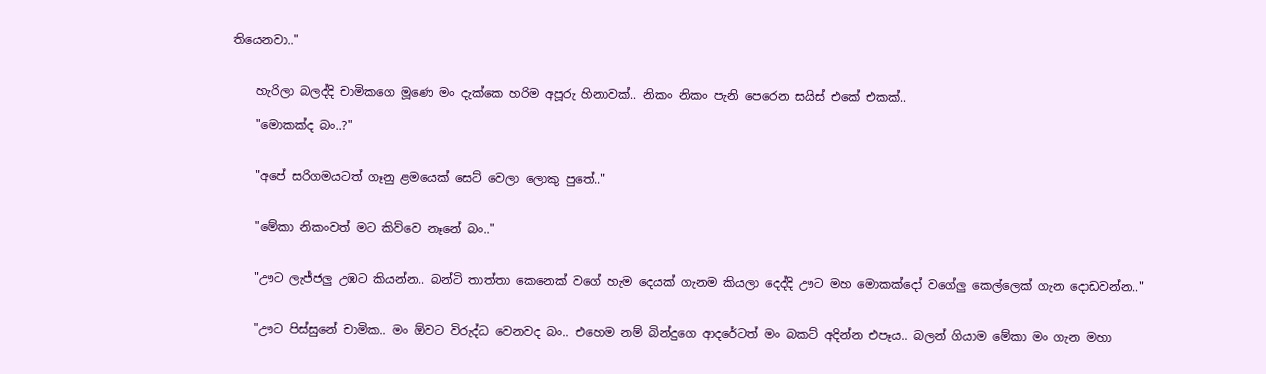තියෙනවා.."


    හැරිලා බලද්දි චාමිකගෙ මූණෙ මං දැක්කෙ හරිම අපූරු හිනාවක්.. නිකං නිකං පැනි පෙරෙන සයිස් එකේ එකක්..

    "මොකක්ද බං..?"


    "අපේ සරිගමයටත් ගෑනු ළමයෙක් සෙට් වෙලා ලොකු පුතේ.."


    "මේකා නිකංවත් මට කිව්වෙ නෑනේ බං.."


    "ඌට ලැජ්ජලු උඹට කියන්න.. බන්ටි තාත්තා කෙනෙක් වගේ හැම දෙයක් ගැනම කියලා දෙද්දි ඌට මහ මොකක්දෝ වගේලු කෙල්ලෙක් ගැන දොඩවන්න.."


    "ඌට පිස්සුනේ චාමික.. මං ඕවට විරුද්ධ වෙනවද බං.. එහෙම නම් බින්දුගෙ ආදරේටත් මං බකට් අදින්න එපෑය.. බලන් ගියාම මේකා මං ගැන මහා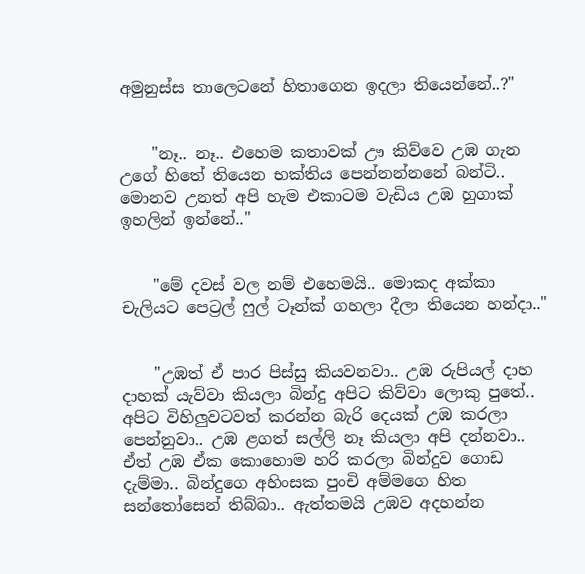අමුනුස්ස තාලෙටනේ හිතාගෙන ඉදලා තියෙන්නේ..?"


    "නෑ.. නෑ.. එහෙම කතාවක් ඌ කිව්වෙ උඹ ගැන උගේ හිතේ තියෙන භක්තිය පෙන්නන්නනේ බන්ටි.. මොනව උනත් අපි හැම එකාටම වැඩිය උඹ හුගාක් ඉහලින් ඉන්නේ.."


    "මේ දවස් වල නම් එහෙමයි.. මොකද අක්කා චැලියට පෙට්‍රල් ෆුල් ටෑන්ක් ගහලා දීලා තියෙන හන්දා.."


    "උඹත් ඒ පාර පිස්සු කියවනවා.. උඹ රුපියල් දාහ දාහක් යැව්වා කියලා බින්දු අපිට කිව්වා ලොකු පුතේ.. අපිට විහිලුවටවත් කරන්න බැරි දෙයක් උඹ කරලා පෙන්නුවා.. උඹ ළගත් සල්ලි නෑ කියලා අපි දන්නවා.. ඒත් උඹ ඒක කොහොම හරි කරලා බින්දුව ගොඩ දැම්මා.. බින්දුගෙ අහිංසක පුංචි අම්මගෙ හිත සන්තෝසෙන් තිබ්බා.. ඇත්තමයි උඹව අදහන්න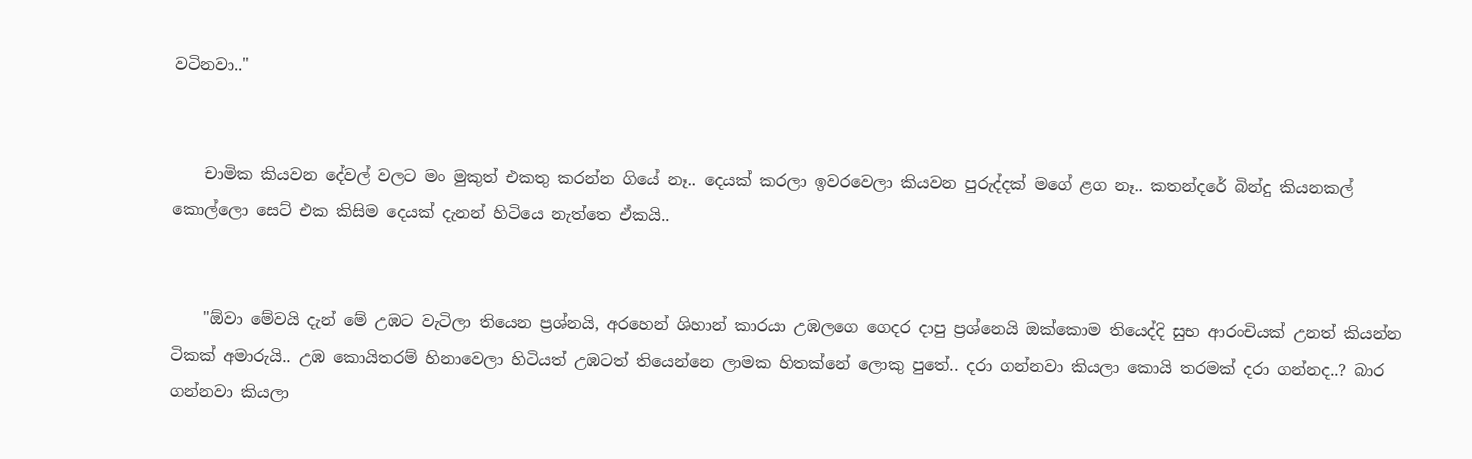වටිනවා.."


    චාමික කියවන දේවල් වලට මං මුකුත් එකතු කරන්න ගියේ නෑ.. දෙයක් කරලා ඉවරවෙලා කියවන පුරුද්දක් මගේ ළග නෑ.. කතන්දරේ බින්දු කියනකල් කොල්ලො සෙට් එක කිසිම දෙයක් දැනන් හිටියෙ නැත්තෙ ඒකයි..


    "ඕවා මේවයි දැන් මේ උඹට වැටිලා තියෙන ප්‍රශ්නයි, අරහෙන් ශිහාන් කාරයා උඹලගෙ ගෙදර දාපු ප්‍රශ්නෙයි ඔක්කොම තියෙද්දි සුභ ආරංචියක් උනත් කියන්න ටිකක් අමාරුයි.. උඹ කොයිතරම් හිනාවෙලා හිටියත් උඹටත් තියෙන්නෙ ලාමක හිතක්නේ ලොකු පුතේ.. දරා ගන්නවා කියලා කොයි තරමක් දරා ගන්නද..? බාර ගන්නවා කියලා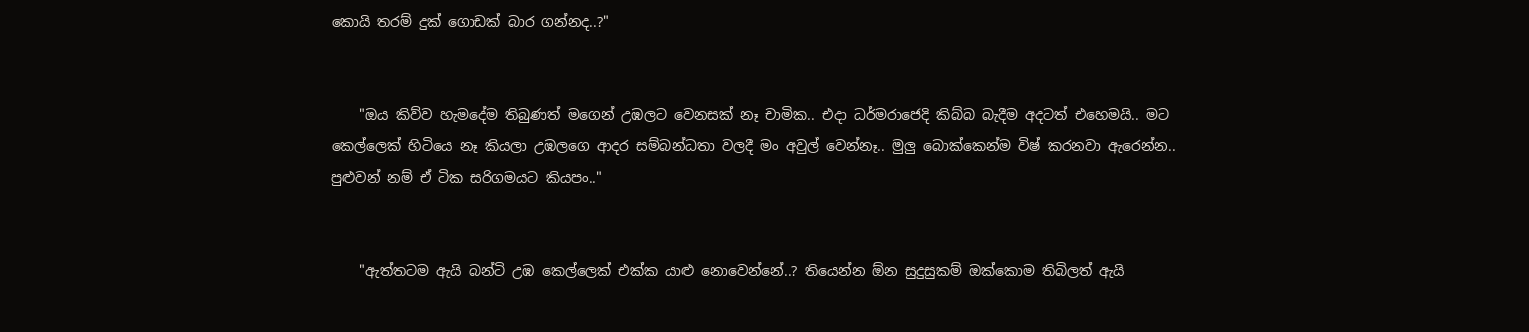කොයි තරම් දුක් ගොඩක් බාර ගන්නද..?"


    "ඔය කිව්ව හැමදේම තිබුණත් මගෙන් උඹලට වෙනසක් නෑ චාමික.. එදා ධර්මරාජෙදි කිබ්බ බැදීම අදටත් එහෙමයි.. මට කෙල්ලෙක් හිටියෙ නෑ කියලා උඹලගෙ ආදර සම්බන්ධතා වලදී මං අවුල් වෙන්නෑ.. මුලු බොක්කෙන්ම විෂ් කරනවා ඇරෙන්න.. පුළුවන් නම් ඒ ටික සරිගමයට කියපං.."


    "ඇත්තටම ඇයි බන්ටි උඹ කෙල්ලෙක් එක්ක යාළු නොවෙන්නේ..? තියෙන්න ඕන සුදුසුකම් ඔක්කොම තිබිලත් ඇයි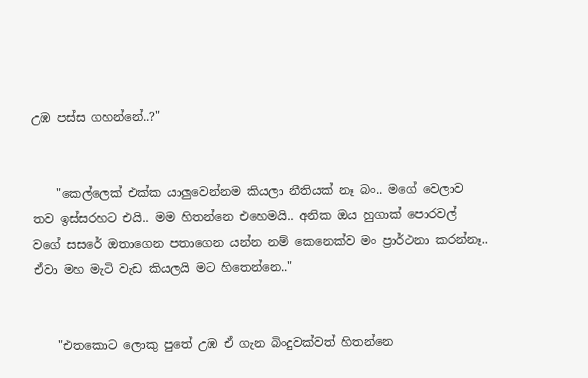උඹ පස්ස ගහන්නේ..?"


    "කෙල්ලෙක් එක්ක යාලුවෙන්නම කියලා නීතියක් නෑ බං.. මගේ වෙලාව තව ඉස්සරහට එයි.. මම හිතන්නෙ එහෙමයි.. අනික ඔය හුගාක් පොරවල් වගේ සසරේ ඔතාගෙන පතාගෙන යන්න නම් කෙනෙක්ව මං ප්‍රාර්ථනා කරන්නෑ.. ඒවා මහ මැටි වැඩ කියලයි මට හිතෙන්නෙ.."


    "එතකොට ලොකු පුතේ උඹ ඒ ගැන බිංදුවක්වත් හිතන්නෙ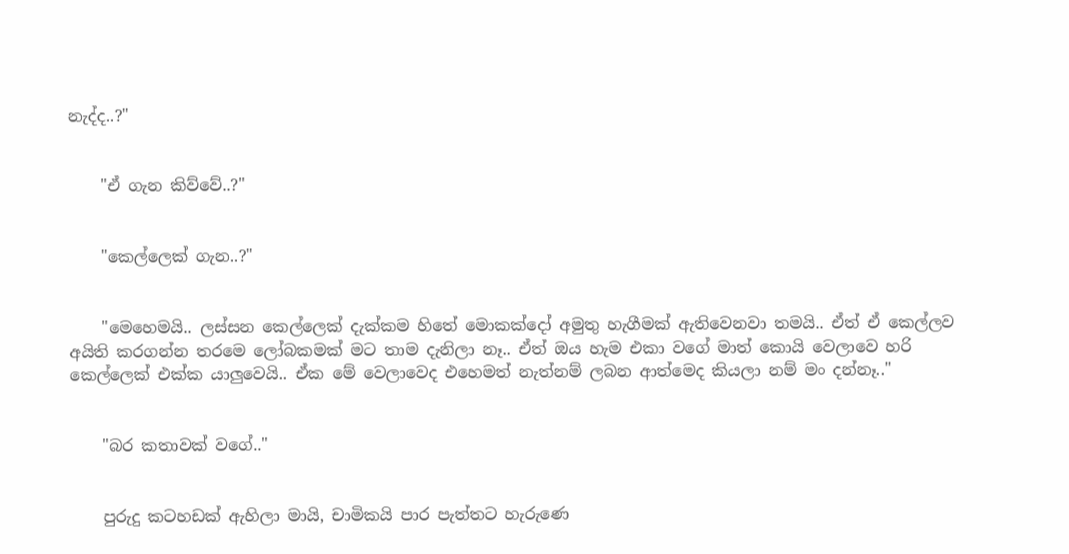නැද්ද..?"


    "ඒ ගැන කිව්වේ..?"


    "කෙල්ලෙක් ගැන..?"


    "මෙහෙමයි.. ලස්සන කෙල්ලෙක් දැක්කම හිතේ මොකක්දෝ අමුතු හැගීමක් ඇතිවෙනවා තමයි.. ඒත් ඒ කෙල්ලව අයිති කරගන්න තරමෙ ලෝබකමක් මට තාම දැනිලා නෑ.. ඒත් ඔය හැම එකා වගේ මාත් කොයි වෙලාවෙ හරි කෙල්ලෙක් එක්ක යාලුවෙයි.. ඒක මේ වෙලාවෙද එහෙමත් නැත්නම් ලබන ආත්මෙද කියලා නම් මං දන්නෑ.."


    "බර කතාවක් වගේ.."


    පුරුදු කටහඩක් ඇහිලා මායි, චාමිකයි පාර පැත්තට හැරුණෙ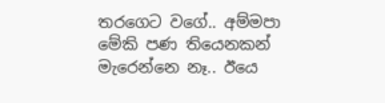තරගෙට වගේ.. අම්මපා මේකි පණ තියෙනකන් මැරෙන්නෙ නෑ.. ඊයෙ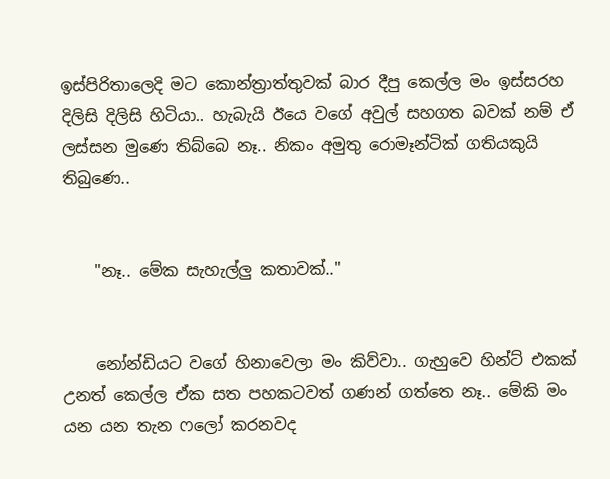ඉස්පිරිතාලෙදි මට කොන්ත්‍රාත්තුවක් බාර දීපු කෙල්ල මං ඉස්සරහ දිලිසි දිලිසි හිටියා.. හැබැයි ඊයෙ වගේ අවුල් සහගත බවක් නම් ඒ ලස්සන මුණෙ තිබ්බෙ නෑ.. නිකං අමුතු රොමෑන්ටික් ගතියකුයි තිබුණෙ..


    "නෑ.. මේක සැහැල්ලු කතාවක්.."


    නෝන්ඩියට වගේ හිනාවෙලා මං කිව්වා.. ගැහුවෙ හින්ට් එකක් උනත් කෙල්ල ඒක සත පහකටවත් ගණන් ගත්තෙ නෑ.. මේකි මං යන යන තැන ෆලෝ කරනවද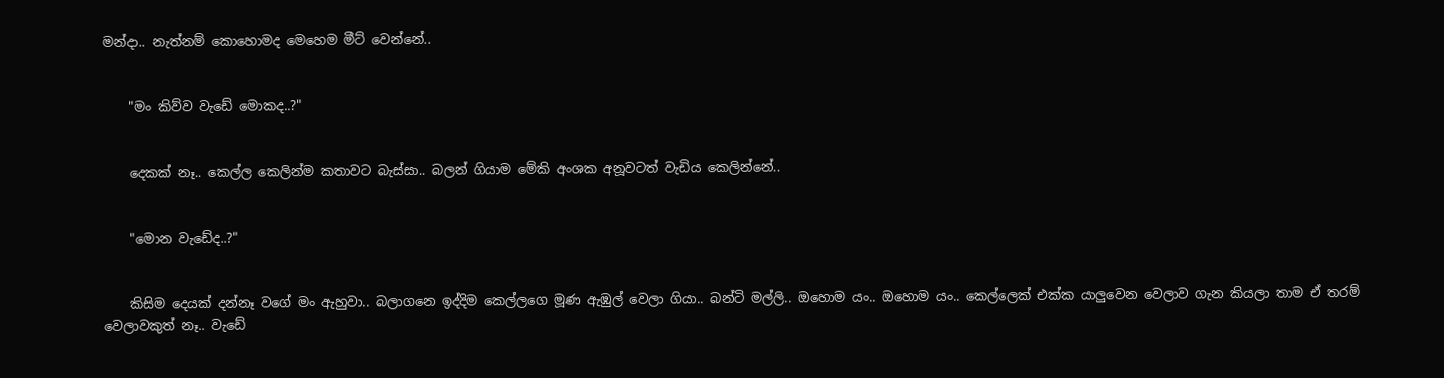මන්දා.. නැත්නම් කොහොමද මෙහෙම මීට් වෙන්නේ..


    "මං කිව්ව වැඩේ මොකද..?"


    දෙකක් නෑ.. කෙල්ල කෙලින්ම කතාවට බැස්සා.. බලන් ගියාම මේකි අංශක අනූවටත් වැඩිය කෙලින්නේ..


    "මොන වැඩේද..?"


    කිසිම දෙයක් දන්නෑ වගේ මං ඇහුවා.. බලාගනෙ ඉද්දිම කෙල්ලගෙ මූණ ඇඹුල් වෙලා ගියා.. බන්ටි මල්ලි.. ඔහොම යං.. ඔහොම යං.. කෙල්ලෙක් එක්ක යාලුවෙන වෙලාව ගැන කියලා තාම ඒ තරම් වෙලාවකුත් නෑ.. වැඩේ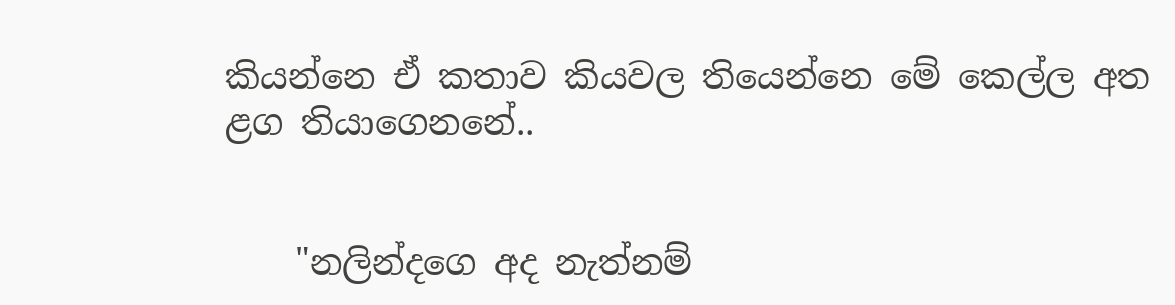කියන්නෙ ඒ කතාව කියවල තියෙන්නෙ මේ කෙල්ල අත ළග තියාගෙනනේ..


    "නලින්දගෙ අද නැත්නම්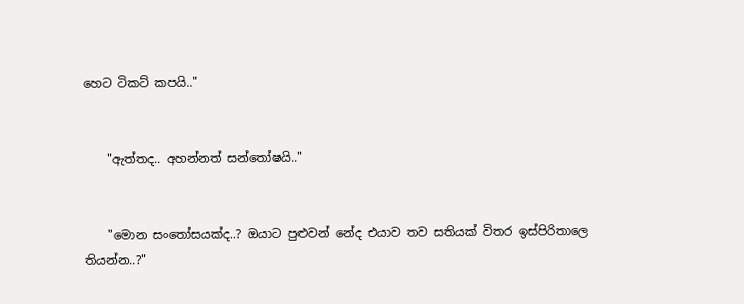හෙට ටිකට් කපයි.."


    "ඇත්තද.. අහන්නත් සන්තෝෂයි.."


    "මොන සංතෝසයක්ද..? ඔයාට පුළුවන් නේද එයාව තව සතියක් විතර ඉස්පිරිතාලෙ තියන්න..?"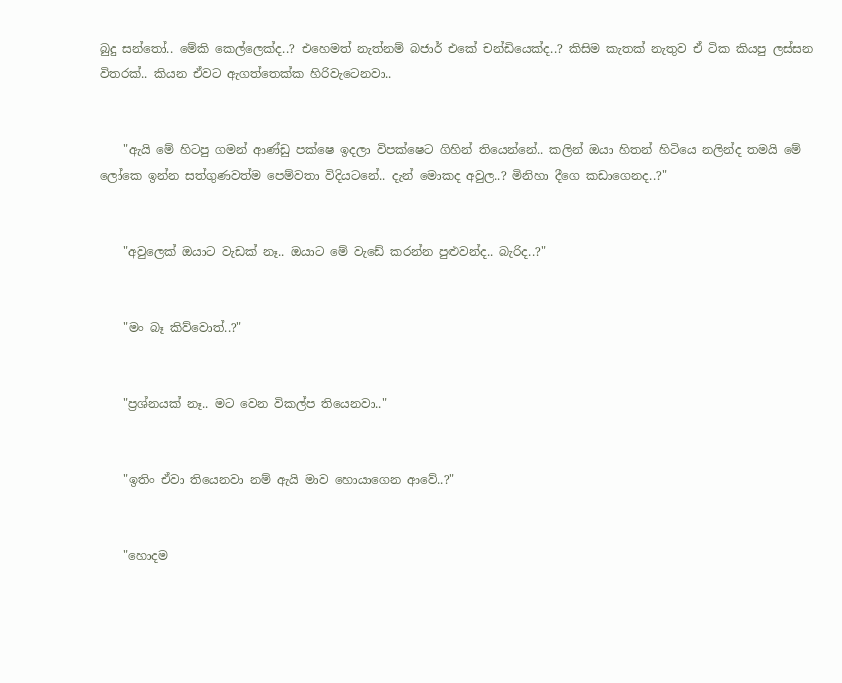බුදු සන්තෝ.. මේකි කෙල්ලෙක්ද..? එහෙමත් නැත්නම් බජාර් එකේ චන්ඩියෙක්ද..? කිසිම කැතක් නැතුව ඒ ටික කියපු ලස්සන විතරක්.. කියන ඒවට ඇගත්තෙක්ක හිරිවැටෙනවා..


    "ඇයි මේ හිටපු ගමන් ආණ්ඩු පක්ෂෙ ඉදලා විපක්ෂෙට ගිහින් තියෙන්නේ.. කලින් ඔයා හිතන් හිටියෙ නලින්ද තමයි මේ ලෝකෙ ඉන්න සත්ගුණවත්ම පෙම්වතා විදියටනේ.. දැන් මොකද අවුල..? මිනිහා දීගෙ කඩාගෙනද..?"


    "අවුලෙක් ඔයාට වැඩක් නෑ.. ඔයාට මේ වැඩේ කරන්න පුළුවන්ද.. බැරිද..?"


    "මං බෑ කිව්වොත්..?"


    "ප්‍රශ්නයක් නෑ.. මට වෙන විකල්ප තියෙනවා.."


    "ඉතිං ඒවා තියෙනවා නම් ඇයි මාව හොයාගෙන ආවේ..?"


    "හොදම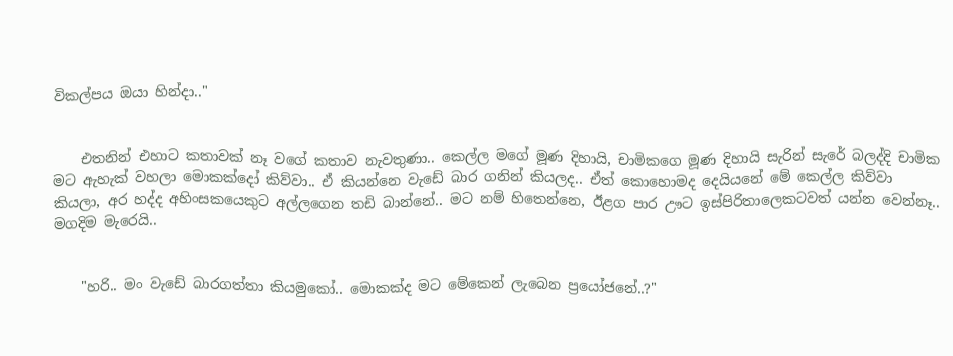විකල්පය ඔයා හින්දා.."


    එතනින් එහාට කතාවක් නෑ වගේ කතාව නැවතුණා.. කෙල්ල මගේ මූණ දිහායි, චාමිකගෙ මූණ දිහායි සැරින් සැරේ බලද්දි චාමික මට ඇහැක් වහලා මොකක්දෝ කිව්වා.. ඒ කියන්නෙ වැඩේ බාර ගනින් කියලද.. ඒත් කොහොමද දෙයියනේ මේ කෙල්ල කිව්වා කියලා, අර හද්ද අහිංසකයෙකුට අල්ලගෙන තඩි බාන්නේ.. මට නම් හිතෙන්නෙ, ඊළග පාර ඌට ඉස්පිරිතාලෙකටවත් යන්න වෙන්නෑ.. මගදිම මැරෙයි..


    "හරි.. මං වැඩේ බාරගත්තා කියමුකෝ.. මොකක්ද මට මේකෙන් ලැබෙන ප්‍රයෝජනේ..?"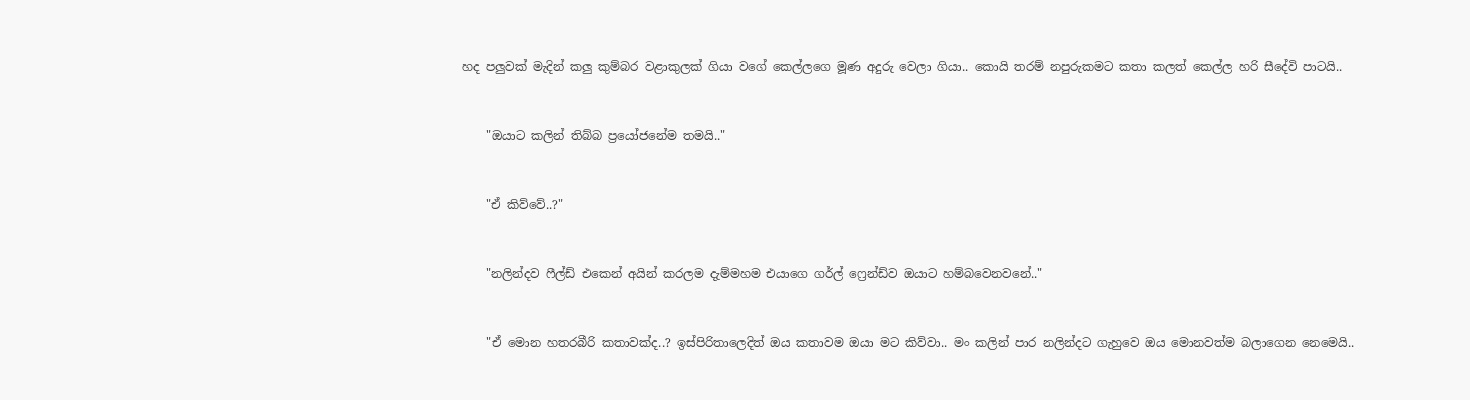හද පලුවක් මැදින් කලු කුම්බර වළාකුලක් ගියා වගේ කෙල්ලගෙ මූණ අදුරු වෙලා ගියා.. කොයි තරම් නපුරුකමට කතා කලත් කෙල්ල හරි සීදේවි පාටයි..


    "ඔයාට කලින් තිබ්බ ප්‍රයෝජනේම තමයි.."


    "ඒ කිව්වේ..?"


    "නලින්දව ෆීල්ඩ් එකෙන් අයින් කරලම දැම්මහම එයාගෙ ගර්ල් ෆ්‍රෙන්ඩ්ව ඔයාට හම්බවෙනවනේ.."


    "ඒ මොන හතරබීරි කතාවක්ද..? ඉස්පිරිතාලෙදිත් ඔය කතාවම ඔයා මට කිව්වා.. මං කලින් පාර නලින්දට ගැහුවෙ ඔය මොනවත්ම බලාගෙන නෙමෙයි..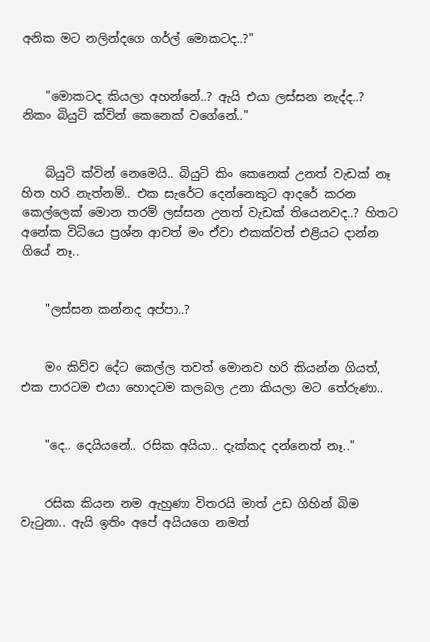අනික මට නලින්දගෙ ගර්ල් මොකටද..?"


    "මොකටද කියලා අහන්නේ..? ඇයි එයා ලස්සන නැද්ද..? නිකං බියුටි ක්වින් කෙනෙක් වගේනේ.."


    බියුටි ක්වින් නෙමෙයි.. බියුටි කිං කෙනෙක් උනත් වැඩක් නෑ හිත හරි නැත්නම්.. එක සැරේට දෙන්නෙකුට ආදරේ කරන කෙල්ලෙක් මොන තරම් ලස්සන උනත් වැඩක් තියෙනවද..? හිතට අනේක විධියෙ ප්‍රශ්න ආවත් මං ඒවා එකක්වත් එළියට දාන්න ගියේ නෑ..


    "ලස්සන කන්නද අප්පා..?


    මං කිව්ව දේට කෙල්ල තවත් මොනව හරි කියන්න ගියත්, එක පාරටම එයා හොදටම කලබල උනා කියලා මට තේරුණා..


    "දෙ.. දෙයියනේ.. රසික අයියා.. දැක්කද දන්නෙත් නෑ.."


    රසික කියන නම ඇහුණා විතරයි මාත් උඩ ගිහින් බිම වැටුනා.. ඇයි ඉතිං අපේ අයියගෙ නමත්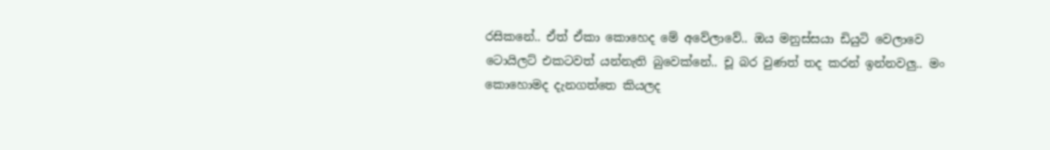රසිකනේ.. ඒත් ඒකා කොහෙද මේ අවේලාවේ.. ඔය මනුස්සයා ඩියුටි වෙලාවෙ ටොයිලට් එකටවත් යන්නැති බුවෙක්නේ.. චූ බර වුණත් තද කරන් ඉන්නවලු.. මං කොහොමද දැනගත්තෙ කියලද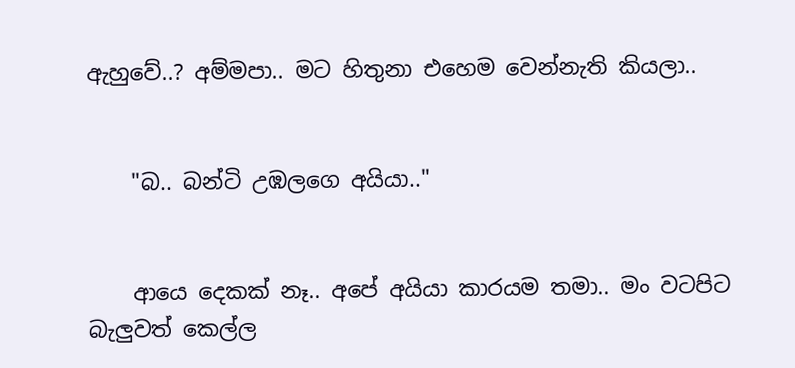ඇහුවේ..? අම්මපා.. මට හිතුනා එහෙම වෙන්නැති කියලා..


    "බ.. බන්ටි උඹලගෙ අයියා.."


    ආයෙ දෙකක් නෑ.. අපේ අයියා කාරයම තමා.. මං වටපිට බැලුවත් කෙල්ල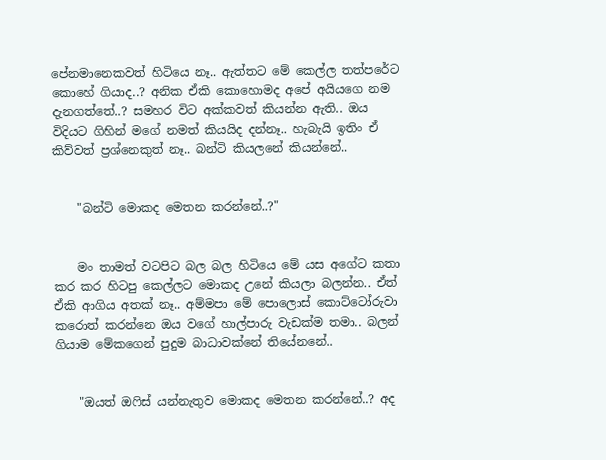පේනමානෙකවත් හිටියෙ නෑ.. ඇත්තට මේ කෙල්ල තත්පරේට කොහේ ගියාද..? අනික ඒකි කොහොමද අපේ අයියගෙ නම දැනගත්තේ..? සමහර විට අක්කවත් කියන්න ඇති.. ඔය විදියට ගිහින් මගේ නමත් කියයිද දන්නෑ.. හැබැයි ඉතිං ඒ කිව්වත් ප්‍රශ්නෙකුත් නෑ.. බන්ටි කියලනේ කියන්නේ..


    "බන්ටි මොකද මෙතන කරන්නේ..?"


    මං තාමත් වටපිට බල බල හිටියෙ මේ යස අගේට කතා කර කර හිටපු කෙල්ලට මොකද උනේ කියලා බලන්න.. ඒත් ඒකි ආගිය අතක් නෑ.. අම්මපා මේ පොලොස් කොට්ටෝරුවා කරොත් කරන්නෙ ඔය වගේ හාල්පාරු වැඩක්ම තමා.. බලන් ගියාම මේකගෙන් පුදුම බාධාවක්නේ තියේනනේ..


    "ඔයත් ඔෆිස් යන්නැතුව මොකද මෙතන කරන්නේ..? අද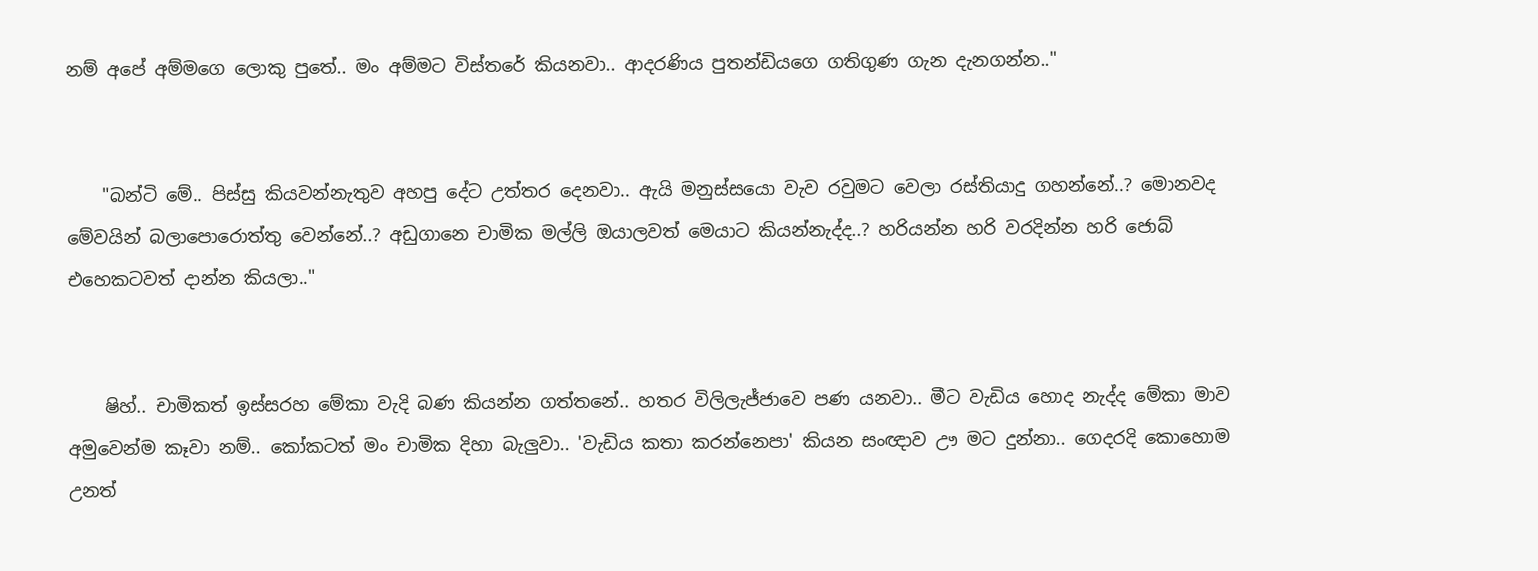නම් අපේ අම්මගෙ ලොකු පුතේ.. මං අම්මට විස්තරේ කියනවා.. ආදරණිය පුතන්ඩියගෙ ගතිගුණ ගැන දැනගන්න.."


    "බන්ටි මේ.. පිස්සු කියවන්නැතුව අහපු දේට උත්තර දෙනවා.. ඇයි මනුස්සයො වැව රවුමට වෙලා රස්තියාදු ගහන්නේ..? මොනවද මේවයින් බලාපොරොත්තු වෙන්නේ..? අඩුගානෙ චාමික මල්ලි ඔයාලවත් මෙයාට කියන්නැද්ද..? හරියන්න හරි වරදින්න හරි ජොබ් එහෙකටවත් දාන්න කියලා.."


    ෂිහ්.. චාමිකත් ඉස්සරහ මේකා වැදි බණ කියන්න ගත්තනේ.. හතර විලිලැජ්ජාවෙ පණ යනවා.. මීට වැඩිය හොද නැද්ද මේකා මාව අමුවෙන්ම කෑවා නම්.. කෝකටත් මං චාමික දිහා බැලුවා.. 'වැඩිය කතා කරන්නෙපා' කියන සංඥාව ඌ මට දුන්නා.. ගෙදරදි කොහොම උනත්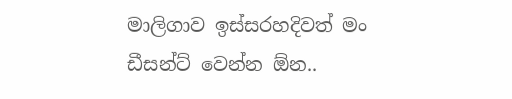මාලිගාව ඉස්සරහදිවත් මං ඩීසන්ට් වෙන්න ඕන..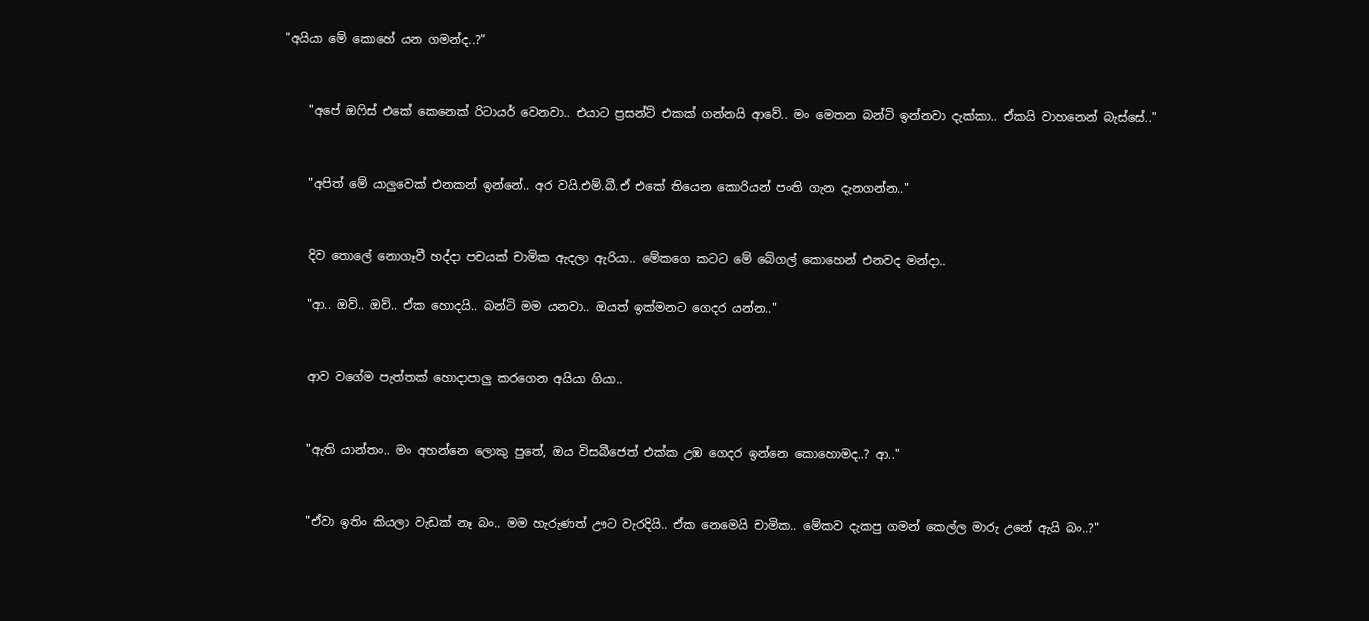"අයියා මේ කොහේ යන ගමන්ද..?"


    "අපේ ඔෆිස් එකේ කෙනෙක් රිටායර් වෙනවා.. එයාට ප්‍රසන්ට් එකක් ගන්නයි ආවේ.. මං මෙතන බන්ටි ඉන්නවා දැක්කා.. ඒකයි වාහනෙන් බැස්සේ.."


    "අපිත් මේ යාලුවෙක් එනකන් ඉන්නේ.. අර වයි.එම්.බී.ඒ එකේ තියෙන කොරියන් පංති ගැන දැනගන්න.."


    දිව තොලේ නොගෑවී හද්දා පචයක් චාමික ඇදලා ඇරියා.. මේකගෙ කටට මේ බේගල් කොහෙන් එනවද මන්දා..

    "ආ.. ඔව්.. ඔව්.. ඒක හොදයි.. බන්ටි මම යනවා.. ඔයත් ඉක්මනට ගෙදර යන්න.."


    ආව වගේම පැත්තක් හොදාපාලු කරගෙන අයියා ගියා..


    "ඇති යාන්තං.. මං අහන්නෙ ලොකු පුතේ, ඔය විසබීජෙත් එක්ක උඹ ගෙදර ඉන්නෙ කොහොමද..? ආ.."


    "ඒවා ඉතිං කියලා වැඩක් නෑ බං.. මම හැරුණත් ඌට වැරදියි.. ඒක නෙමෙයි චාමික.. මේකව දැකපු ගමන් කෙල්ල මාරු උනේ ඇයි බං..?"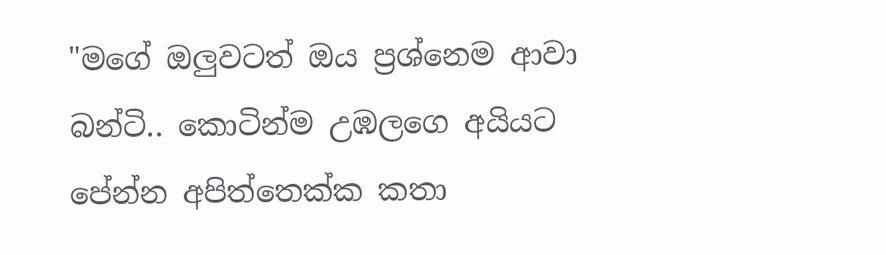"මගේ ඔලුවටත් ඔය ප්‍රශ්නෙම ආවා බන්ටි.. කොටින්ම උඹලගෙ අයියට පේන්න අපිත්තෙක්ක කතා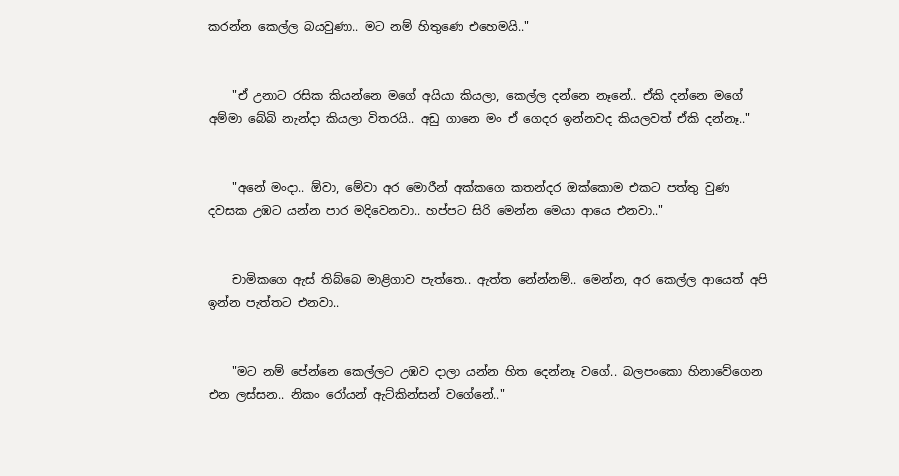කරන්න කෙල්ල බයවුණා.. මට නම් හිතුණෙ එහෙමයි.."


    "ඒ උනාට රසික කියන්නෙ මගේ අයියා කියලා, කෙල්ල දන්නෙ නෑනේ.. ඒකි දන්නෙ මගේ අම්මා බේබි නැන්දා කියලා විතරයි.. අඩු ගානෙ මං ඒ ගෙදර ඉන්නවද කියලවත් ඒකි දන්නෑ.."


    "අනේ මංදා.. ඕවා, මේවා අර මොරීන් අක්කගෙ කතන්දර ඔක්කොම එකට පත්තු වුණ දවසක උඹට යන්න පාර මදිවෙනවා.. හප්පට සිරි මෙන්න මෙයා ආයෙ එනවා.."


    චාමිකගෙ ඇස් තිබ්බෙ මාළිගාව පැත්තෙ.. ඇත්ත නේන්නම්.. මෙන්න, අර කෙල්ල ආයෙත් අපි ඉන්න පැත්තට එනවා..


    "මට නම් පේන්නෙ කෙල්ලට උඹව දාලා යන්න හිත දෙන්නෑ වගේ.. බලපංකො හිනාවේගෙන එන ලස්සන.. නිකං රෝයන් ඇට්කින්සන් වගේනේ.."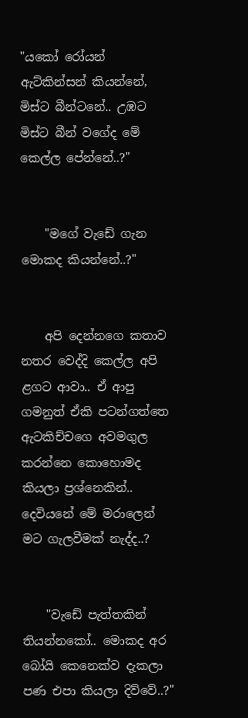"යකෝ රෝයන් ඇට්කින්සන් කියන්නේ, මිස්ට බීන්ටනේ.. උඹට මිස්ට බීන් වගේද මේ කෙල්ල පේන්නේ..?"


    "මගේ වැඩේ ගැන මොකද කියන්නේ..?"


    අපි දෙන්නගෙ කතාව නතර වෙද්දි කෙල්ල අපි ළගට ආවා.. ඒ ආපු ගමනුත් ඒකි පටන්ගත්තෙ ඇටකිච්චගෙ අවමගුල කරන්නෙ කොහොමද කියලා ප්‍රශ්නෙකින්.. දෙවියනේ මේ මරාලෙන් මට ගැලවීමක් නැද්ද..?


    "වැඩේ පැත්තකින් තියන්නකෝ.. මොකද අර බෝයි කෙනෙක්ව දැකලා පණ එපා කියලා දිව්වේ..?"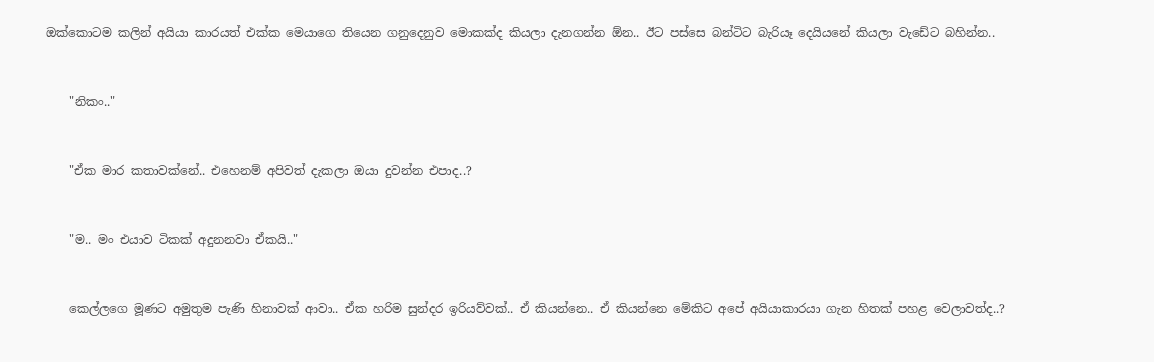ඔක්කොටම කලින් අයියා කාරයත් එක්ක මෙයාගෙ තියෙන ගනුදෙනුව මොකක්ද කියලා දැනගන්න ඕන.. ඊට පස්සෙ බන්ටිට බැරියෑ දෙයියනේ කියලා වැඩේට බහින්න..


    "නිකං.."


    "ඒක මාර කතාවක්නේ.. එහෙනම් අපිවත් දැකලා ඔයා දුවන්න එපාද..?


    "ම.. මං එයාව ටිකක් අදුනනවා ඒකයි.."


    කෙල්ලගෙ මූණට අමුතුම පැණි හිනාවක් ආවා.. ඒක හරිම සුන්දර ඉරියව්වක්.. ඒ කියන්නෙ.. ඒ කියන්නෙ මේකිට අපේ අයියාකාරයා ගැන හිතක් පහළ වෙලාවත්ද..?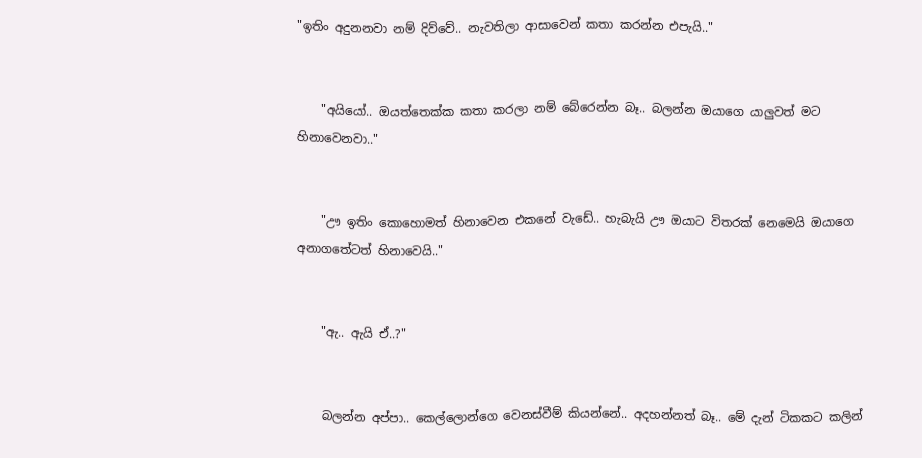"ඉතිං අදුනනවා නම් දිව්වේ.. නැවතිලා ආසාවෙන් කතා කරන්න එපැයි.."


    "අයියෝ.. ඔයත්තෙක්ක කතා කරලා නම් බේරෙන්න බෑ.. බලන්න ඔයාගෙ යාලුවත් මට හිනාවෙනවා.."


    "ඌ ඉතිං කොහොමත් හිනාවෙන එකනේ වැඩේ.. හැබැයි ඌ ඔයාට විතරක් නෙමෙයි ඔයාගෙ අනාගතේටත් හිනාවෙයි.."


    "ඇ.. ඇයි ඒ..?"


    බලන්න අප්පා.. කෙල්ලොන්ගෙ වෙනස්වීම් කියන්නේ.. අදහන්නත් බෑ.. මේ දැන් ටිකකට කලින්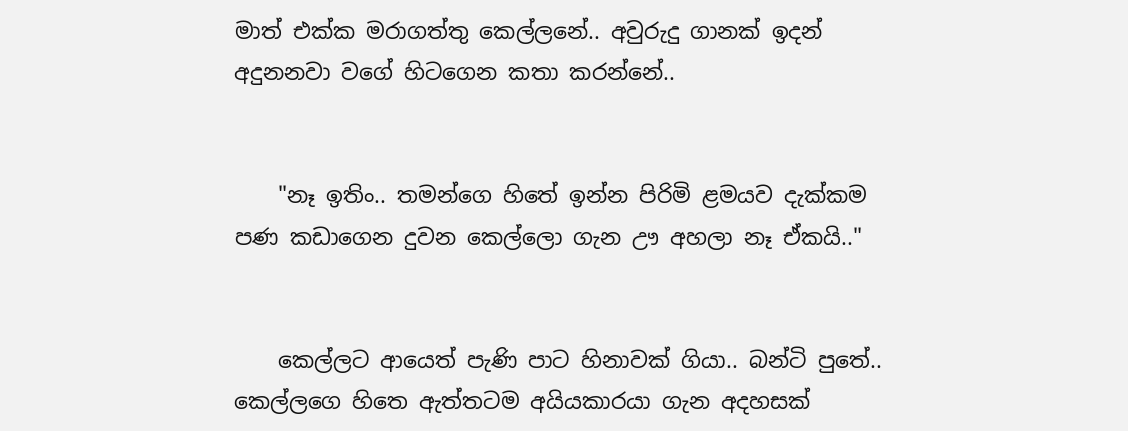මාත් එක්ක මරාගත්තු කෙල්ලනේ.. අවුරුදු ගානක් ඉදන් අදුනනවා වගේ හිටගෙන කතා කරන්නේ..


    "නෑ ඉතිං.. තමන්ගෙ හිතේ ඉන්න පිරිමි ළමයව දැක්කම පණ කඩාගෙන දුවන කෙල්ලො ගැන ඌ අහලා නෑ ඒකයි.."


    කෙල්ලට ආයෙත් පැණි පාට හිනාවක් ගියා.. බන්ටි පුතේ.. කෙල්ලගෙ හිතෙ ඇත්තටම අයියකාරයා ගැන අදහසක්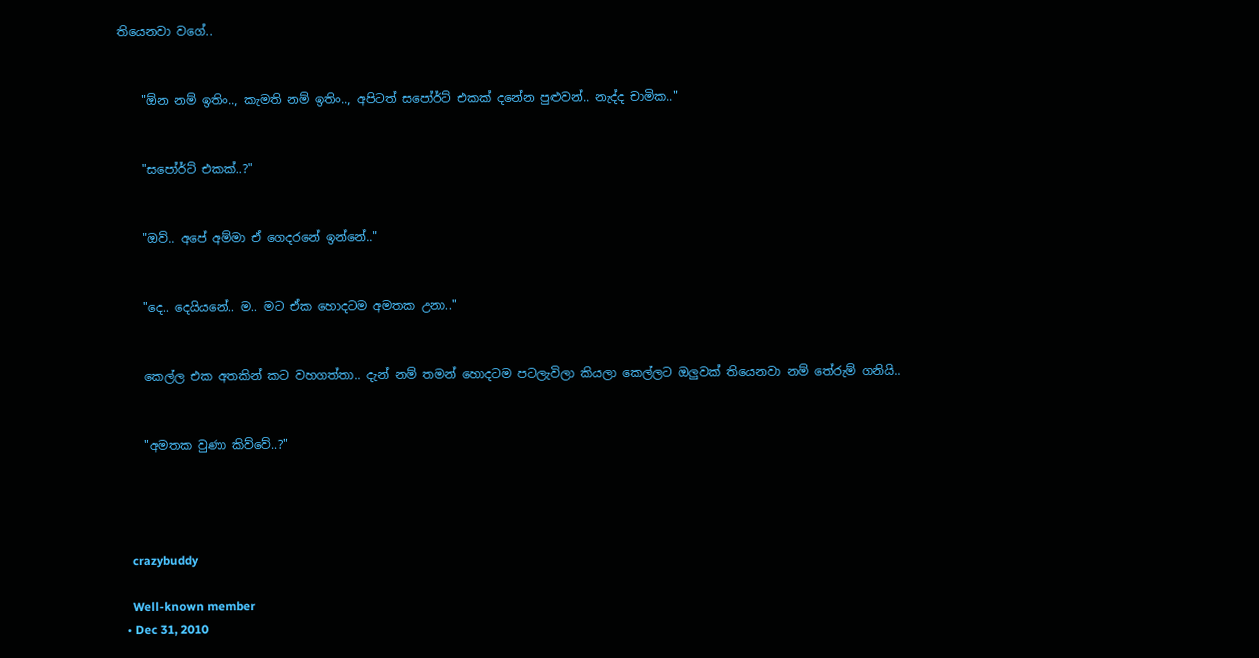තියෙනවා වගේ..


    "ඕන නම් ඉතිං.., කැමති නම් ඉතිං.., අපිටත් සපෝර්ට් එකක් දනේන පුළුවන්.. නැද්ද චාමික.."


    "සපෝර්ට් එකක්..?"


    "ඔව්.. අපේ අම්මා ඒ ගෙදරනේ ඉන්නේ.."


    "දෙ.. දෙයියනේ.. ම.. මට ඒක හොදටම අමතක උනා.."


    කෙල්ල එක අතකින් කට වහගත්තා.. දැන් නම් තමන් හොදටම පටලැවිලා කියලා කෙල්ලට ඔලුවක් තියෙනවා නම් තේරුම් ගනියි..


    "අමතක වුණා කිව්වේ..?"




    crazybuddy

    Well-known member
  • Dec 31, 2010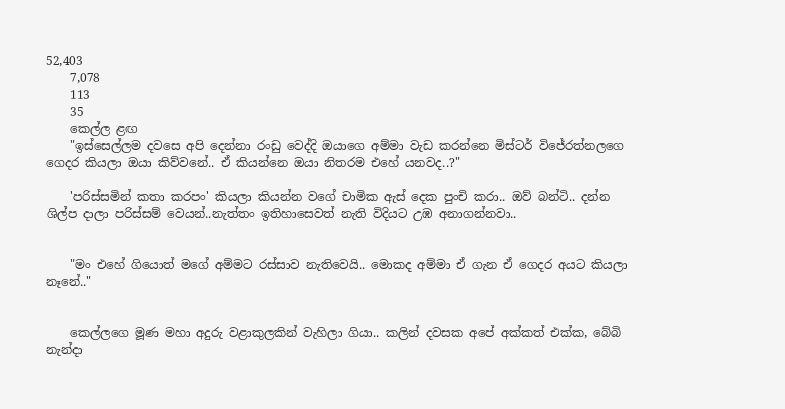52,403
    7,078
    113
    35
    කෙල්ල ළඟ
    "ඉස්සෙල්ලම දවසෙ අපි දෙන්නා රංඩු වෙද්දි ඔයාගෙ අම්මා වැඩ කරන්නෙ මිස්ටර් විජේරත්නලගෙ ගෙදර කියලා ඔයා කිව්වනේ.. ඒ කියන්නෙ ඔයා නිතරම එහේ යනවද..?"

    'පරිස්සමින් කතා කරපං' කියලා කියන්න වගේ චාමික ඇස් දෙක පුංචි කරා.. ඔව් බන්ටි.. දන්න ශිල්ප දාලා පරිස්සම් වෙයන්..නැත්තං ඉතිහාසෙවත් නැති විදියට උඹ අනාගන්නවා..


    "මං එහේ ගියොත් මගේ අම්මට රස්සාව නැතිවෙයි.. මොකද අම්මා ඒ ගැන ඒ ගෙදර අයට කියලා නෑනේ.."


    කෙල්ලගෙ මූණ මහා අදුරු වළාකුලකින් වැහිලා ගියා.. කලින් දවසක අපේ අක්කත් එක්ක, බේබි නැන්දා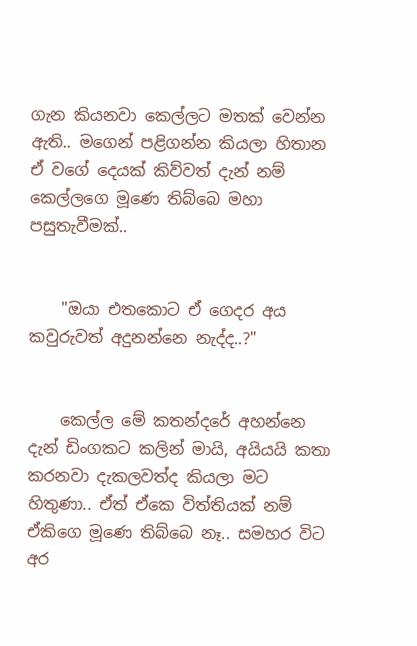ගැන කියනවා කෙල්ලට මතක් වෙන්න ඇති.. මගෙන් පළිගන්න කියලා හිතාන ඒ වගේ දෙයක් කිව්වත් දැන් නම් කෙල්ලගෙ මූණෙ තිබ්බෙ මහා පසුතැවීමක්..


    "ඔයා එතකොට ඒ ගෙදර අය කවුරුවත් අදුනන්නෙ නැද්ද..?"


    කෙල්ල මේ කතන්දරේ අහන්නෙ දැන් ඩිංගකට කලින් මායි, අයියයි කතා කරනවා දැකලවත්ද කියලා මට හිතුණා.. ඒත් ඒකෙ විත්තියක් නම් ඒකිගෙ මූණෙ තිබ්බෙ නෑ.. සමහර විට අර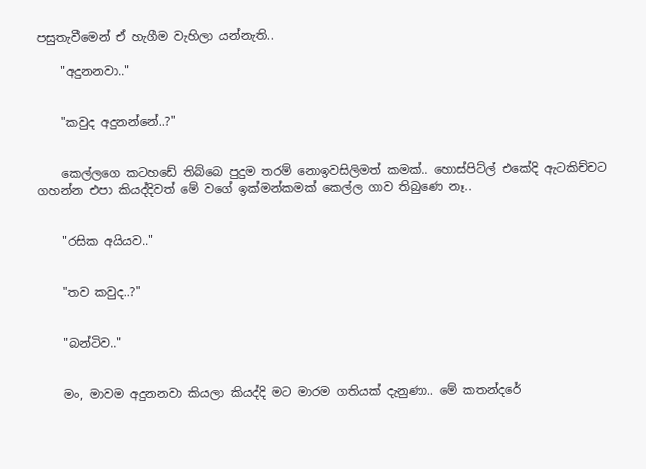පසුතැවීමෙන් ඒ හැගීම වැහිලා යන්නැති..

    "අදුනනවා.."


    "කවුද අදුනන්නේ..?"


    කෙල්ලගෙ කටහඩේ තිබ්බෙ පුදුම තරම් නොඉවසිලිමත් කමක්.. හොස්පිට්ල් එකේදි ඇටකිච්චට ගහන්න එපා කියද්දිවත් මේ වගේ ඉක්මන්කමක් කෙල්ල ගාව තිබුණෙ නෑ..


    "රසික අයියව.."


    "තව කවුද..?"


    "බන්ටිව.."


    මං, මාවම අදුනනවා කියලා කියද්දි මට මාරම ගතියක් දැනුණා.. මේ කතන්දරේ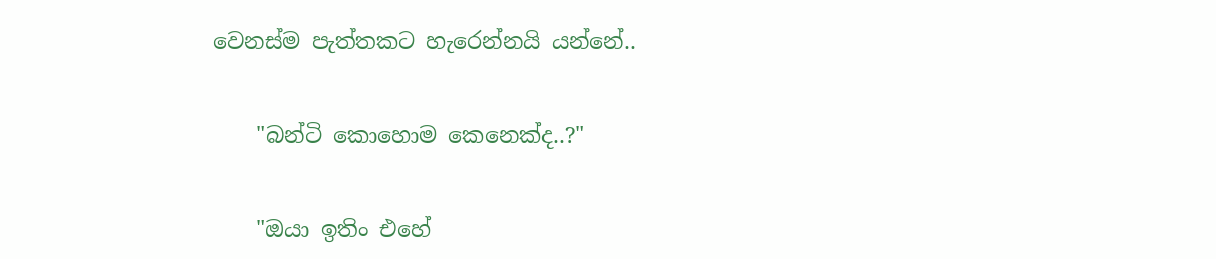වෙනස්ම පැත්තකට හැරෙන්නයි යන්නේ..


    "බන්ටි කොහොම කෙනෙක්ද..?"


    "ඔයා ඉතිං එහේ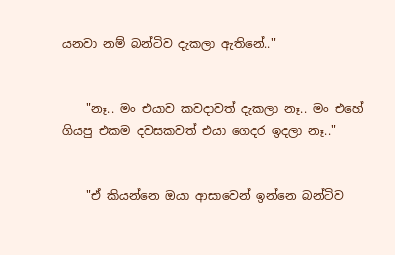යනවා නම් බන්ටිව දැකලා ඇතිනේ.."


    "නෑ.. මං එයාව කවදාවත් දැකලා නෑ.. මං එහේ ගියපු එකම දවසකවත් එයා ගෙදර ඉදලා නෑ.."


    "ඒ කියන්නෙ ඔයා ආසාවෙන් ඉන්නෙ බන්ටිව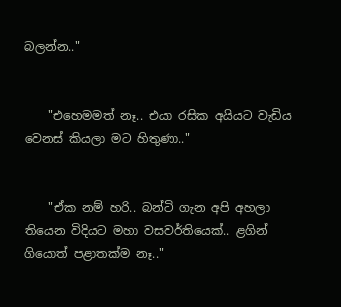බලන්න.."


    "එහෙමමත් නෑ.. එයා රසික අයියට වැඩිය වෙනස් කියලා මට හිතුණා.."


    "ඒක නම් හරි.. බන්ටි ගැන අපි අහලා තියෙන විදියට මහා වසවර්තියෙක්.. ළගින් ගියොත් පළාතක්ම නෑ.."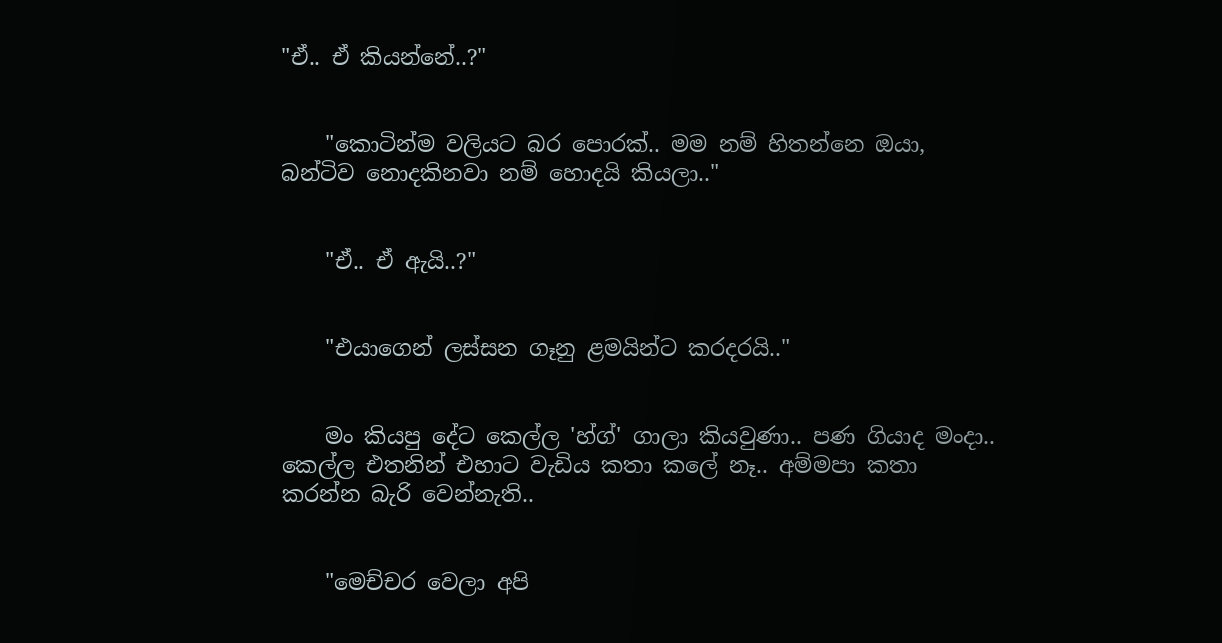"ඒ.. ඒ කියන්නේ..?"


    "කොටින්ම වලියට බර පොරක්.. මම නම් හිතන්නෙ ඔයා, බන්ටිව නොදකිනවා නම් හොදයි කියලා.."


    "ඒ.. ඒ ඇයි..?"


    "එයාගෙන් ලස්සන ගෑනු ළමයින්ට කරදරයි.."


    මං කියපු දේට කෙල්ල 'හ්ග්' ගාලා කියවුණා.. පණ ගියාද මංදා.. කෙල්ල එතනින් එහාට වැඩිය කතා කලේ නෑ.. අම්මපා කතා කරන්න බැරි වෙන්නැති..


    "මෙච්චර වෙලා අපි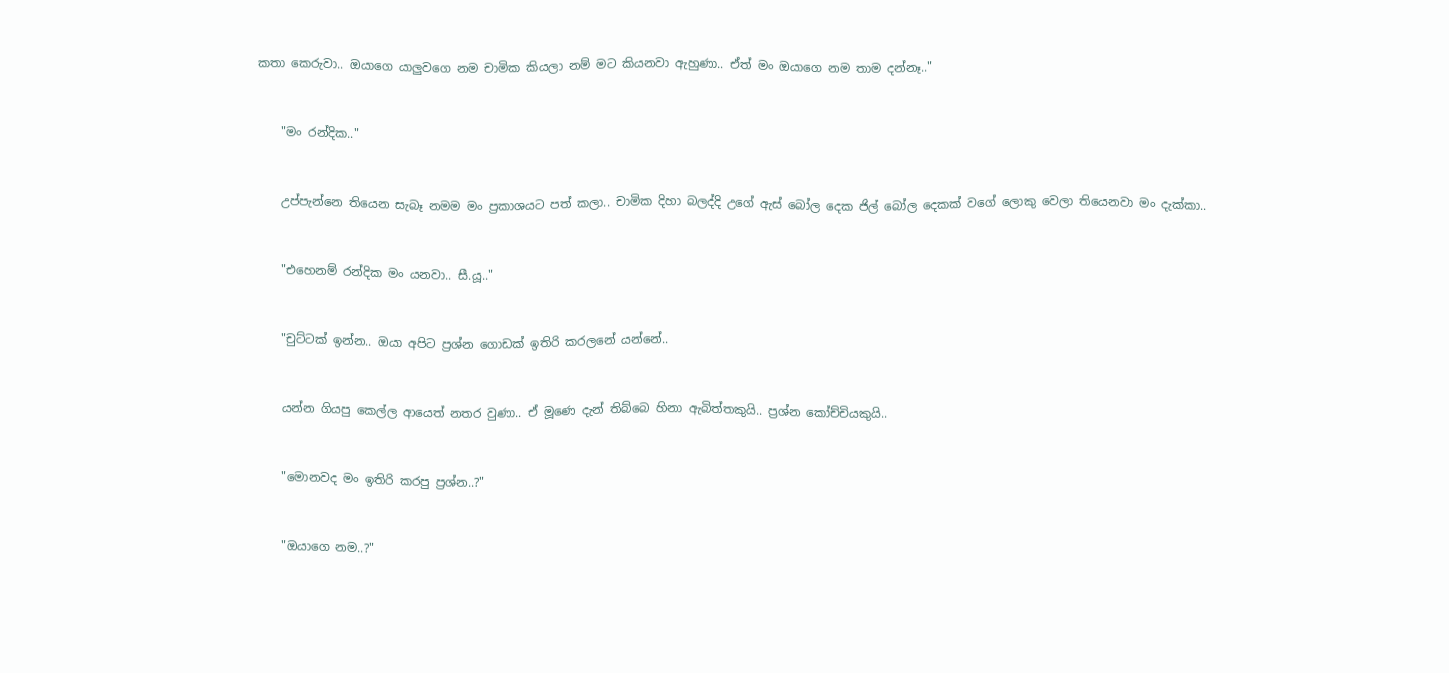කතා කෙරුවා.. ඔයාගෙ යාලුවගෙ නම චාමික කියලා නම් මට කියනවා ඇහුණා.. ඒත් මං ඔයාගෙ නම තාම දන්නෑ.."


    "මං රන්දික.."


    උප්පැන්නෙ තියෙන සැබෑ නමම මං ප්‍රකාශයට පත් කලා.. චාමික දිහා බලද්දි උගේ ඇස් බෝල දෙක ජිල් බෝල දෙකක් වගේ ලොකු වෙලා තියෙනවා මං දැක්කා..


    "එහෙනම් රන්දික මං යනවා.. සී.යූ.."


    "චුට්ටක් ඉන්න.. ඔයා අපිට ප්‍රශ්න ගොඩක් ඉතිරි කරලනේ යන්නේ..


    යන්න ගියපු කෙල්ල ආයෙත් නතර වුණා.. ඒ මූණෙ දැන් තිබ්බෙ හිනා ඇබිත්තකුයි.. ප්‍රශ්න කෝච්චියකුයි..


    "මොනවද මං ඉතිරි කරපු ප්‍රශ්න..?"


    "ඔයාගෙ නම..?"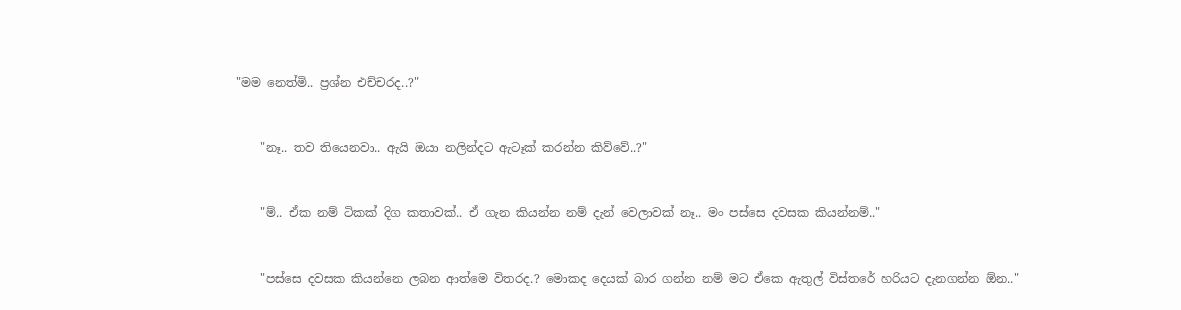"මම නෙත්මි.. ප්‍රශ්න එච්චරද..?"


    "නෑ.. තව තියෙනවා.. ඇයි ඔයා නලින්දට ඇටෑක් කරන්න කිව්වේ..?"


    "ම්.. ඒක නම් ටිකක් දිග කතාවක්.. ඒ ගැන කියන්න නම් දැන් වෙලාවක් නෑ.. මං පස්සෙ දවසක කියන්නම්.."


    "පස්සෙ දවසක කියන්නෙ ලබන ආත්මෙ විතරද.? මොකද දෙයක් බාර ගන්න නම් මට ඒකෙ ඇතුල් විස්තරේ හරියට දැනගන්න ඕන.."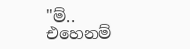"ම්.. එහෙනම්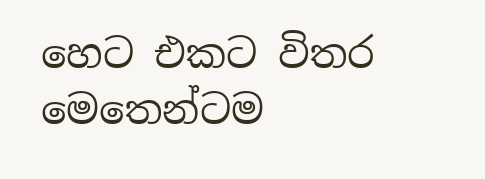හෙට එකට විතර මෙතෙන්ටම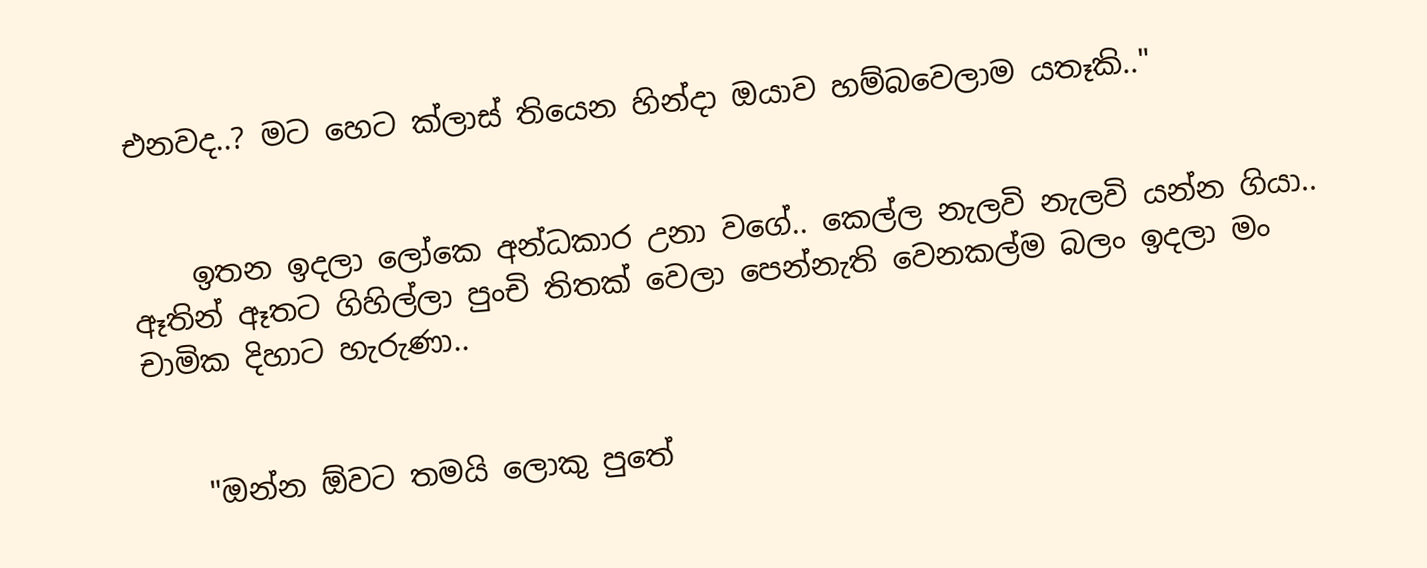එනවද..? මට හෙට ක්ලාස් තියෙන හින්දා ඔයාව හම්බවෙලාම යතෑකි.."


    ඉතන ඉදලා ලෝකෙ අන්ධකාර උනා වගේ.. කෙල්ල නැලවි නැලවි යන්න ගියා.. ඈතින් ඈතට ගිහිල්ලා පුංචි තිතක් වෙලා පෙන්නැති වෙනකල්ම බලං ඉදලා මං චාමික දිහාට හැරුණා..


    "ඔන්න ඕවට තමයි ලොකු පුතේ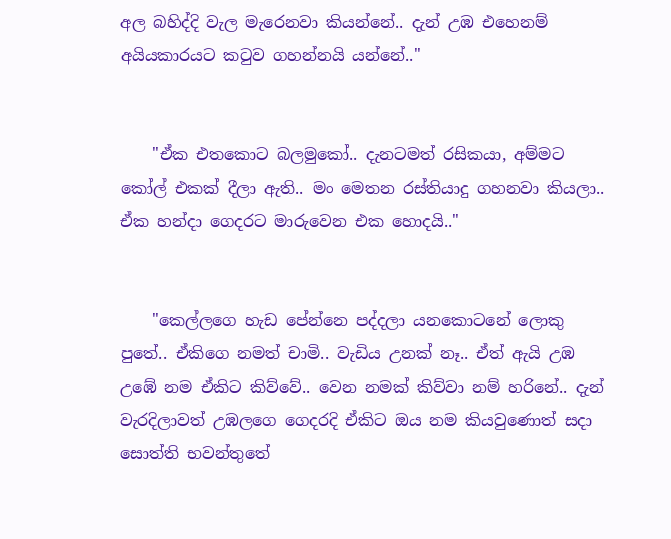අල බහිද්දි වැල මැරෙනවා කියන්නේ.. දැන් උඹ එහෙනම් අයියකාරයට කටුව ගහන්නයි යන්නේ.."


    "ඒක එතකොට බලමුකෝ.. දැනටමත් රසිකයා, අම්මට කෝල් එකක් දීලා ඇති.. මං මෙතන රස්තියාදු ගහනවා කියලා.. ඒක හන්දා ගෙදරට මාරුවෙන එක හොදයි.."


    "කෙල්ලගෙ හැඩ පේන්නෙ පද්දලා යනකොටනේ ලොකු පුතේ.. ඒකිගෙ නමත් චාමි.. වැඩිය උනක් නෑ.. ඒත් ඇයි උඹ උඹේ නම ඒකිට කිව්වේ.. වෙන නමක් කිව්වා නම් හරිනේ.. දැන් වැරදිලාවත් උඹලගෙ ගෙදරදි ඒකිට ඔය නම කියවුණොත් සදා සොත්ති භවන්තුතේ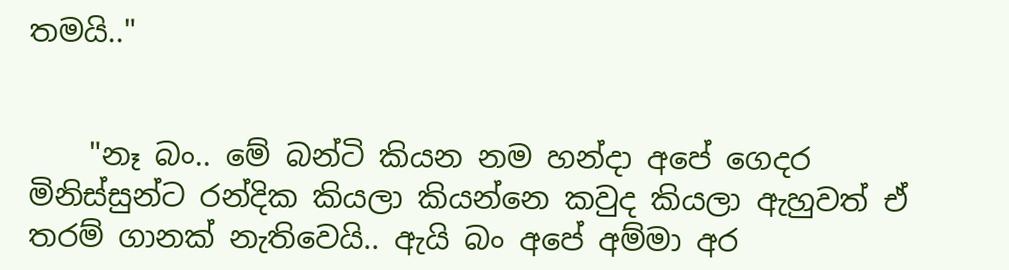තමයි.."


    "නෑ බං.. මේ බන්ටි කියන නම හන්දා අපේ ගෙදර මිනිස්සුන්ට රන්දික කියලා කියන්නෙ කවුද කියලා ඇහුවත් ඒ තරම් ගානක් නැතිවෙයි.. ඇයි බං අපේ අම්මා අර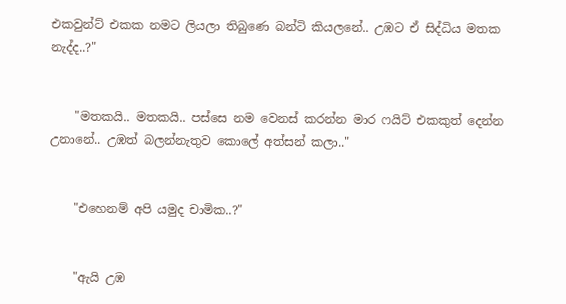එකවුන්ට් එකක නමට ලියලා තිබුණෙ බන්ටි කියලනේ.. උඹට ඒ සිද්ධිය මතක නැද්ද..?"


    "මතකයි.. මතකයි.. පස්සෙ නම වෙනස් කරන්න මාර ෆයිට් එකකුත් දෙන්න උනානේ.. උඹත් බලන්නැතුව කොලේ අත්සන් කලා.."


    "එහෙනම් අපි යමුද චාමික..?"


    "ඇයි උඹ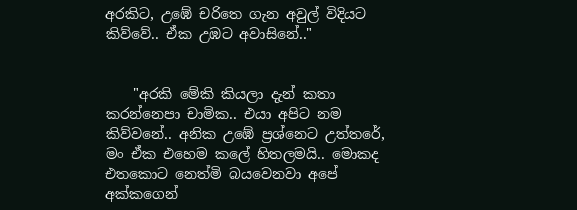අරකිට, උඹේ චරිතෙ ගැන අවුල් විදියට කිව්වේ.. ඒක උඹට අවාසිනේ.."


    "අරකි මේකි කියලා දැන් කතා කරන්නෙපා චාමික.. එයා අපිට නම කිව්වනේ.. අනික උඹේ ප්‍රශ්නෙට උත්තරේ, මං ඒක එහෙම කලේ හිතලමයි.. මොකද එතකොට නෙත්මි බයවෙනවා අපේ අක්කගෙන්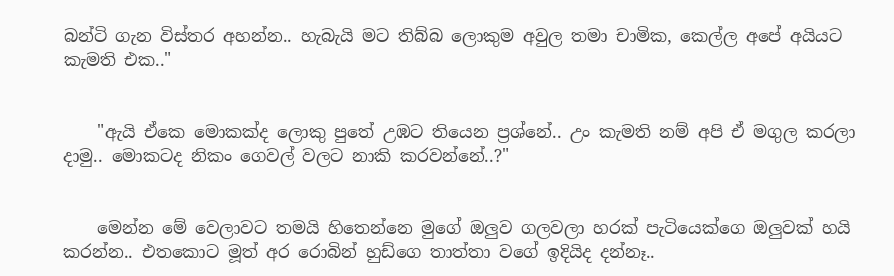බන්ටි ගැන විස්තර අහන්න.. හැබැයි මට තිබ්බ ලොකුම අවුල තමා චාමික, කෙල්ල අපේ අයියට කැමති එක.."


    "ඇයි ඒකෙ මොකක්ද ලොකු පුතේ උඹට තියෙන ප්‍රශ්නේ.. උං කැමති නම් අපි ඒ මගුල කරලා දාමු.. මොකටද නිකං ගෙවල් වලට නාකි කරවන්නේ..?"


    මෙන්න මේ වෙලාවට තමයි හිතෙන්නෙ මුගේ ඔලුව ගලවලා හරක් පැටියෙක්ගෙ ඔලුවක් හයි කරන්න.. එතකොට මූත් අර රොබින් හුඩ්ගෙ තාත්තා වගේ ඉදියිද දන්නෑ..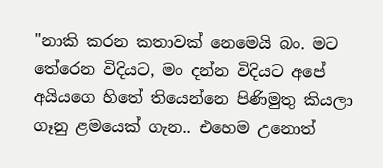"නාකි කරන කතාවක් නෙමෙයි බං. මට තේරෙන විදියට, මං දන්න විදියට අපේ අයියගෙ හිතේ තියෙන්නෙ පිණිමුතු කියලා ගෑනු ළමයෙක් ගැන.. එහෙම උනොත්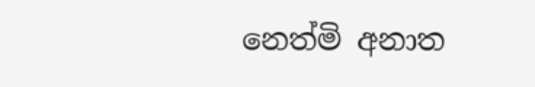නෙත්මි අනාත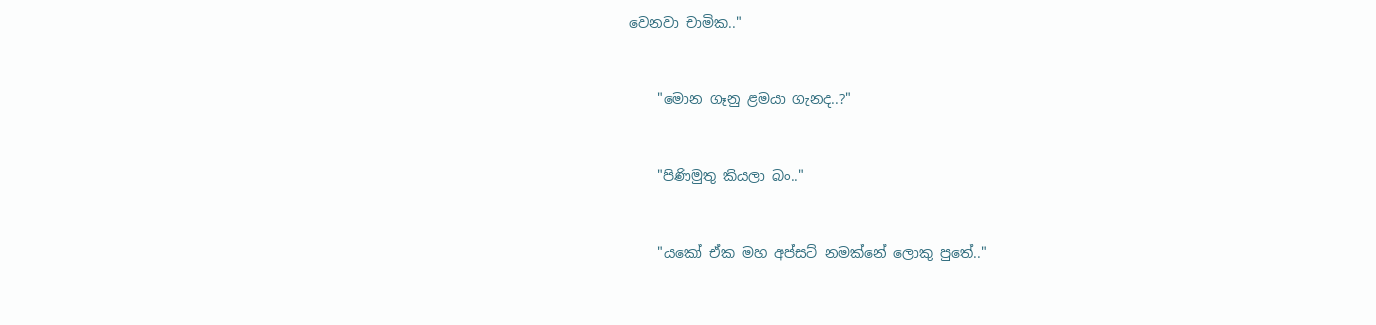වෙනවා චාමික.."


    "මොන ගෑනු ළමයා ගැනද..?"


    "පිණිමුතු කියලා බං.."


    "යකෝ ඒක මහ අප්සට් නමක්නේ ලොකු පුතේ.."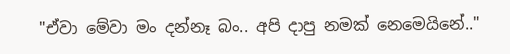"ඒවා මේවා මං දන්නෑ බං.. අපි දාපු නමක් නෙමෙයිනේ.."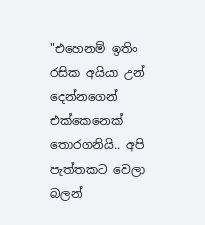"එහෙනම් ඉතිං රසික අයියා උන් දෙන්නගෙන් එක්කෙනෙක් තොරගනියි.. අපි පැත්තකට වෙලා බලන්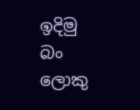ඉදිමු බං ලොකු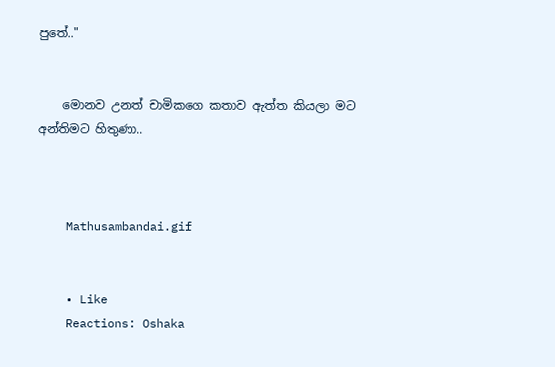පුතේ.."


    මොනව උනත් චාමිකගෙ කතාව ඇත්ත කියලා මට අන්තිමට හිතුණා..



    Mathusambandai.gif


    • Like
    Reactions: Oshaka